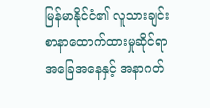မြန်မာနိုင်ငံ၏ လူသားချင်းစာနာထောက်ထားမှုဆိုင်ရာ အခြေအနေနှင့် အနာဂတ်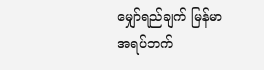မျှော်ရည်ချက် မြန်မာအရပ်ဘက်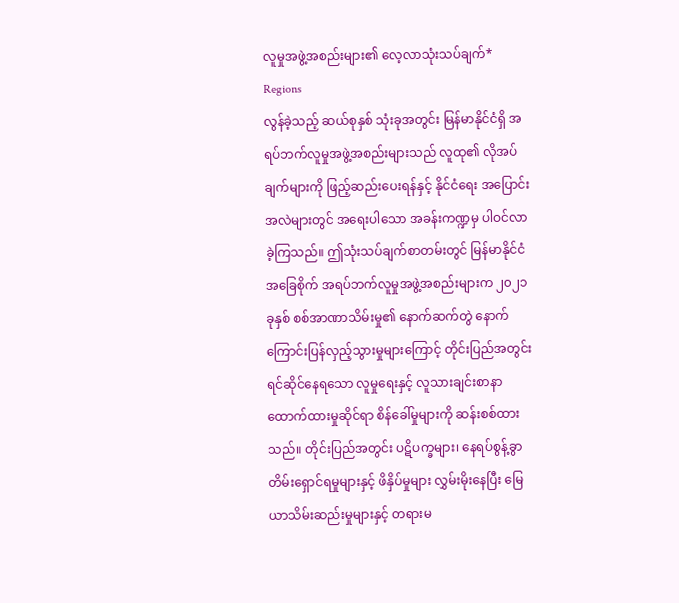လူမှုအဖွဲ့အစည်းများ၏ လေ့လာသုံးသပ်ချက်*
Regions
လွန်ခဲ့သည့် ဆယ်စုနှစ် သုံးခုအတွင်း မြန်မာနိုင်ငံရှိ အရပ်ဘက်လူမှုအဖွဲ့အစည်းများသည် လူထု၏ လိုအပ်ချက်များကို ဖြည့်ဆည်းပေးရန်နှင့် နိုင်ငံရေး အပြောင်းအလဲများတွင် အရေးပါသော အခန်းကဏ္ဍမှ ပါဝင်လာခဲ့ကြသည်။ ဤသုံးသပ်ချက်စာတမ်းတွင် မြန်မာနိုင်ငံအခြေစိုက် အရပ်ဘက်လူမှုအဖွဲ့အစည်းများက ၂၀၂၁ ခုနှစ် စစ်အာဏာသိမ်းမှု၏ နောက်ဆက်တွဲ နောက်ကြောင်းပြန်လှည့်သွားမှုများကြောင့် တိုင်းပြည်အတွင်း ရင်ဆိုင်နေရသော လူမှုရေးနှင့် လူသားချင်းစာနာထောက်ထားမှုဆိုင်ရာ စိန်ခေါ်မှုများကို ဆန်းစစ်ထားသည်။ တိုင်းပြည်အတွင်း ပဋိပက္ခများ၊ နေရပ်စွန့်ခွာ တိမ်းရှောင်ရမှုများနှင့် ဖိနှိပ်မှုများ လွှမ်းမိုးနေပြီး မြေယာသိမ်းဆည်းမှုများနှင့် တရားမ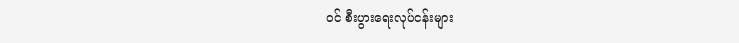ဝင် စီးပွားရေးလုပ်ငန်းများ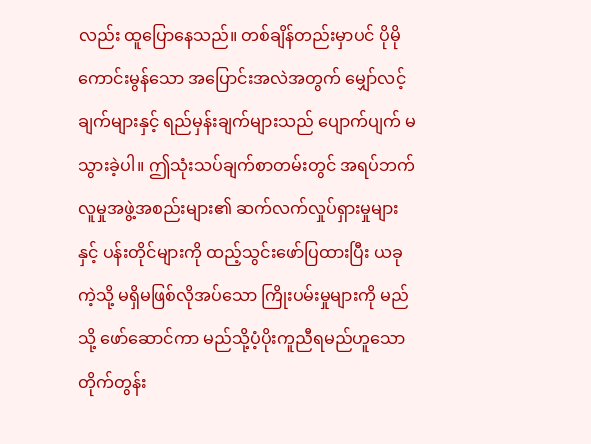လည်း ထူပြောနေသည်။ တစ်ချိန်တည်းမှာပင် ပိုမိုကောင်းမွန်သော အပြောင်းအလဲအတွက် မျှော်လင့်ချက်များနှင့် ရည်မှန်းချက်များသည် ပျောက်ပျက် မသွားခဲ့ပါ။ ဤသုံးသပ်ချက်စာတမ်းတွင် အရပ်ဘက်လူမှုအဖွဲ့အစည်းများ၏ ဆက်လက်လှုပ်ရှားမှုများနှင့် ပန်းတိုင်များကို ထည့်သွင်းဖော်ပြထားပြီး ယခုကဲ့သို့ မရှိမဖြစ်လိုအပ်သော ကြိုးပမ်းမှုများကို မည်သို့ ဖော်ဆောင်ကာ မည်သို့ပံ့ပိုးကူညီရမည်ဟူသော တိုက်တွန်း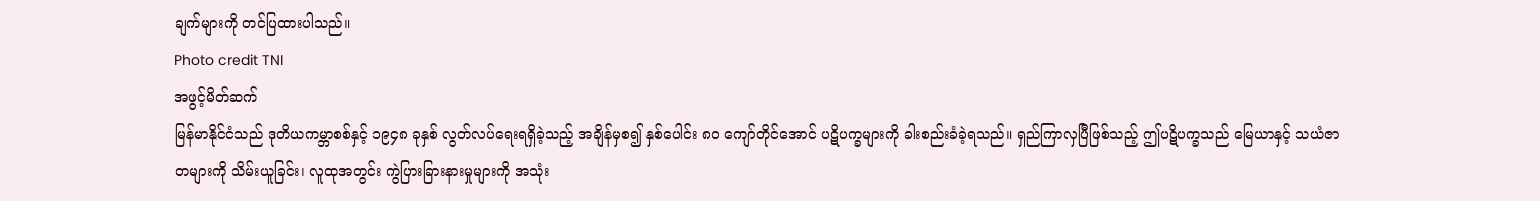ချက်များကို တင်ပြထားပါသည်။
Photo credit TNI
အဖွင့်မိတ်ဆက်
မြန်မာနိုင်ငံသည် ဒုတိယကမ္ဘာစစ်နှင့် ၁၉၄၈ ခုနှစ် လွတ်လပ်ရေးရရှိခဲ့သည့် အချိန်မှစ၍ နှစ်ပေါင်း ၈၀ ကျော်တိုင်အောင် ပဋိပက္ခများကို ခါးစည်းခံခဲ့ရသည်။ ရှည်ကြာလှပြီဖြစ်သည့် ဤပဋိပက္ခသည် မြေယာနှင့် သယံဇာတများကို သိမ်းယူခြင်း၊ လူထုအတွင်း ကွဲပြားခြားနားမှုများကို အသုံး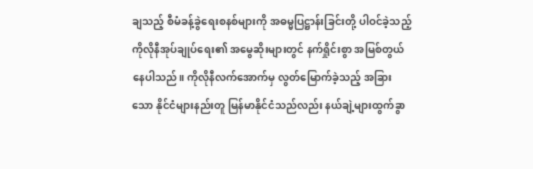ချသည့် စီမံခန့်ခွဲရေးစနစ်များကို အဓမ္မပြဋ္ဌာန်းခြင်းတို့ ပါဝင်ခဲ့သည့် ကိုလိုနီအုပ်ချုပ်ရေး၏ အမွေဆိုးများတွင် နက်ရှိုင်းစွာ အမြစ်တွယ်နေပါသည်။ ကိုလိုနီလက်အောက်မှ လွတ်မြောက်ခဲ့သည့် အခြားသော နိုင်ငံများနည်းတူ မြန်မာနိုင်ငံသည်လည်း နယ်ချဲ့များထွက်ခွာ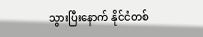သွားပြီးနောက် နိုင်ငံတစ်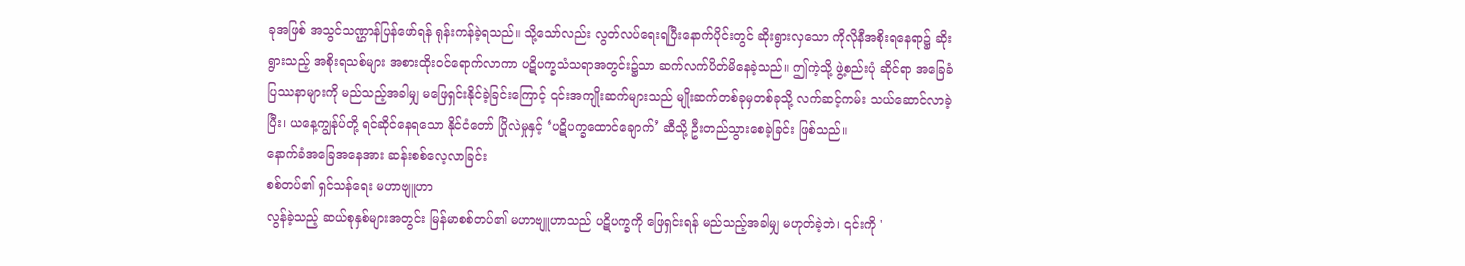ခုအဖြစ် အသွင်သဏ္ဌာန်ပြန်ဖော်ရန် ရုန်းကန်ခဲ့ရသည်။ သို့သော်လည်း လွတ်လပ်ရေးရပြီးနောက်ပိုင်းတွင် ဆိုးရွားလှသော ကိုလိုနီအစိုးရနေရာ၌ ဆိုးရွားသည့် အစိုးရသစ်များ အစားထိုးဝင်ရောက်လာကာ ပဋိပက္ခသံသရာအတွင်း၌သာ ဆက်လက်ပိတ်မိနေခဲ့သည်။ ဤကဲ့သို့ ဖွဲ့စည်းပုံ ဆိုင်ရာ အခြေခံပြဿနာများကို မည်သည့်အခါမျှ မဖြေရှင်းနိုင်ခဲ့ခြင်းကြောင့် ၎င်းအကျိုးဆက်များသည် မျိုးဆက်တစ်ခုမှတစ်ခုသို့ လက်ဆင့်ကမ်း သယ်ဆောင်လာခဲ့ပြီး၊ ယနေ့ကျွန်ုပ်တို့ ရင်ဆိုင်နေရသော နိုင်ငံတော် ပြိုလဲမှုနှင့် ‘ပဋိပက္ခထောင်ချောက်’ ဆီသို့ ဦးတည်သွားစေခဲ့ခြင်း ဖြစ်သည်။
နောက်ခံအခြေအနေအား ဆန်းစစ်လေ့လာခြင်း
စစ်တပ်၏ ရှင်သန်ရေး မဟာဗျူဟာ
လွန်ခဲ့သည့် ဆယ်စုနှစ်များအတွင်း မြန်မာစစ်တပ်၏ မဟာဗျူဟာသည် ပဋိပက္ခကို ဖြေရှင်းရန် မည်သည့်အခါမျှ မဟုတ်ခဲ့ဘဲ၊ ၎င်းကို '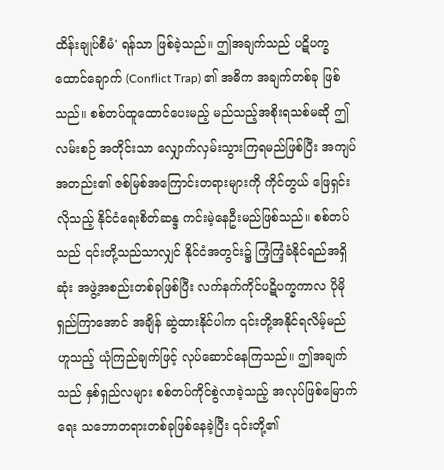ထိန်းချုပ်စီမံ' ရန်သာ ဖြစ်ခဲ့သည်။ ဤအချက်သည် ပဋိပက္ခထောင်ချောက် (Conflict Trap) ၏ အဓိက အချက်တစ်ခု ဖြစ်သည်။ စစ်တပ်ထူထောင်ပေးမည့် မည်သည့်အစိုးရသစ်မဆို ဤလမ်းစဉ် အတိုင်းသာ လျှောက်လှမ်းသွားကြရမည်ဖြစ်ပြီး အကျပ်အတည်း၏ ဇစ်မြစ်အကြောင်းတရားများကို ကိုင်တွယ် ဖြေရှင်းလိုသည့် နိုင်ငံရေးစိတ်ဆန္ဒ ကင်းမဲ့နေဦးမည်ဖြစ်သည်။ စစ်တပ်သည် ၎င်းတို့သည်သာလျှင် နိုင်ငံအတွင်း၌ ကြံ့ကြံ့ခံနိုင်ရည်အရှိဆုံး အဖွဲ့အစည်းတစ်ခုဖြစ်ပြီး လက်နက်ကိုင်ပဋိပက္ခကာလ ပိုမို ရှည်ကြာအောင် အချိန် ဆွဲထားနိုင်ပါက ၎င်းတို့အနိုင်ရလိမ့်မည်ဟူသည့် ယုံကြည်ချက်ဖြင့် လုပ်ဆောင်နေကြသည်။ ဤအချက်သည် နှစ်ရှည်လများ စစ်တပ်ကိုင်စွဲလာခဲ့သည့် အလုပ်ဖြစ်မြောက်ရေး သဘောတရားတစ်ခုဖြစ်နေခဲ့ပြီး ၎င်းတို့၏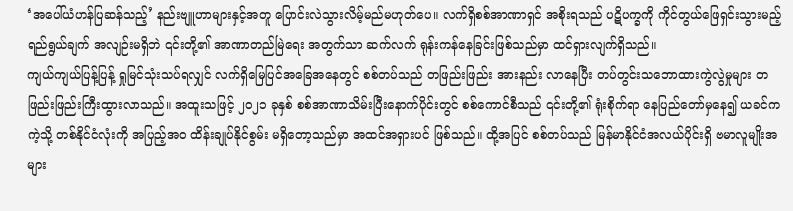‘အပေါ်ယံဟန်ပြဆန်သည့်’ နည်းဗျူဟာများနှင့်အတူ ပြောင်းလဲသွားလိမ့်မည်မဟုတ်ပေ။ လက်ရှိစစ်အာဏာရှင် အစိုးရသည် ပဋိပက္ခကို ကိုင်တွယ်ဖြေရှင်းသွားမည့် ရည်ရွယ်ချက် အလျဉ်းမရှိဘဲ ၎င်းတို့၏ အာဏာတည်မြဲရေး အတွက်သာ ဆက်လက် ရုန်းကန်နေခြင်းဖြစ်သည်မှာ ထင်ရှားလျက်ရှိသည်။
ကျယ်ကျယ်ပြန့်ပြန့် ရှုမြင်သုံးသပ်ရလျှင် လက်ရှိမြေပြင်အခြေအနေတွင် စစ်တပ်သည် တဖြည်းဖြည်း အားနည်း လာနေပြီး တပ်တွင်းသဘောထားကွဲလွဲမှုများ တဖြည်းဖြည်းကြီးထွားလာသည်။ အထူးသဖြင့် ၂၀၂၁ ခုနှစ် စစ်အာဏာသိမ်းပြီးနောက်ပိုင်းတွင် စစ်ကောင်စီသည် ၎င်းတို့၏ ရုံးစိုက်ရာ နေပြည်တော်မှနေ၍ ယခင်ကကဲ့သို့ တစ်နိုင်ငံလုံးကို အပြည့်အဝ ထိန်းချုပ်နိုင်စွမ်း မရှိတော့သည်မှာ အထင်အရှားပင် ဖြစ်သည်။ ထို့အပြင် စစ်တပ်သည် မြန်မာနိုင်ငံအလယ်ပိုင်းရှိ ဗမာလူမျိုးအများ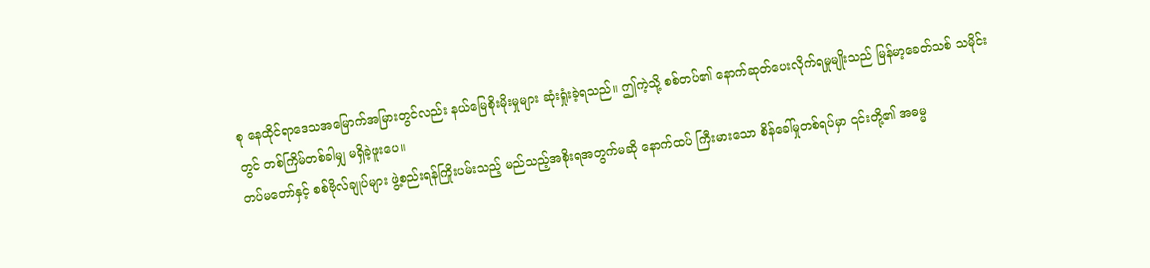စု နေထိုင်ရာဒေသအမြောက်အမြားတွင်လည်း နယ်မြေစိုးမိုးမှုများ ဆုံးရှုံးခဲ့ရသည်။ ဤကဲ့သို့ စစ်တပ်၏ နောက်ဆုတ်ပေးလိုက်ရမှုမျိုးသည် မြန်မာ့ခေတ်သစ် သမိုင်းတွင် တစ်ကြိမ်တစ်ခါမျှ မရှိခဲ့ဖူးပေ။
တပ်မတော်နှင့် စစ်ဗိုလ်ချုပ်များ ဖွဲ့စည်းရန်ကြိုးပမ်းသည့် မည်သည့်အစိုးရအတွက်မဆို နောက်ထပ် ကြီးမားသော စိန်ခေါ်မှုတစ်ရပ်မှာ ၎င်းတို့၏ အဓမ္မ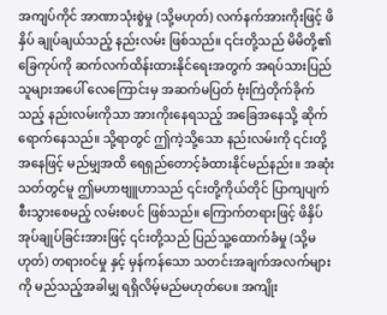အကျပ်ကိုင် အာဏာသုံးစွဲမှု (သို့မဟုတ်) လက်နက်အားကိုးဖြင့် ဖိနှိပ် ချုပ်ချယ်သည့် နည်းလမ်း ဖြစ်သည်။ ၎င်းတို့သည် မိမိတို့၏ ခြေကုပ်ကို ဆက်လက်ထိန်းထားနိုင်ရေးအတွက် အရပ်သားပြည်သူများအပေါ် လေကြောင်းမှ အဆက်မပြတ် ဗုံးကြဲတိုက်ခိုက်သည့် နည်းလမ်းကိုသာ အားကိုးနေရသည့် အခြေအနေသို့ ဆိုက်ရောက်နေသည်။ သို့ရာတွင် ဤကဲ့သို့သော နည်းလမ်းကို ၎င်းတို့အနေဖြင့် မည်မျှအထိ ရေရှည်တောင့်ခံထားနိုင်မည်နည်း။ အဆုံးသတ်တွင်မူ ဤမဟာဗျူဟာသည် ၎င်းတို့ကိုယ်တိုင် ပြာကျပျက်စီးသွားစေမည့် လမ်းစပင် ဖြစ်သည်။ ကြောက်တရားဖြင့် ဖိနှိပ်အုပ်ချုပ်ခြင်းအားဖြင့် ၎င်းတို့သည် ပြည်သူ့ထောက်ခံမှု (သို့မဟုတ်) တရားဝင်မှု နှင့် မှန်ကန်သော သတင်းအချက်အလက်များကို မည်သည့်အခါမျှ ရရှိလိမ့်မည်မဟုတ်ပေ။ အကျိုး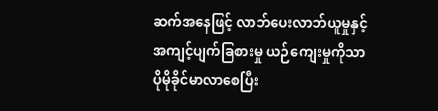ဆက်အနေဖြင့် လာဘ်ပေးလာဘ်ယူမှုနှင့် အကျင့်ပျက်ခြစားမှု ယဉ်ကျေးမှုကိုသာ ပိုမိုခိုင်မာလာစေပြီး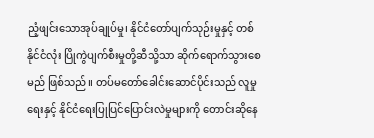ညံ့ဖျင်းသောအုပ်ချုပ်မှု၊ နိုင်ငံတော်ပျက်သုဉ်းမှုနှင့် တစ်နိုင်ငံလုံး ပြိုကွဲပျက်စီးမှုတို့ဆီသို့သာ ဆိုက်ရောက်သွားစေမည် ဖြစ်သည်။ တပ်မတော်ခေါင်းဆောင်ပိုင်းသည် လူမှုရေးနှင့် နိုင်ငံရေးပြုပြင်ပြောင်းလဲမှုများကို တောင်းဆိုနေ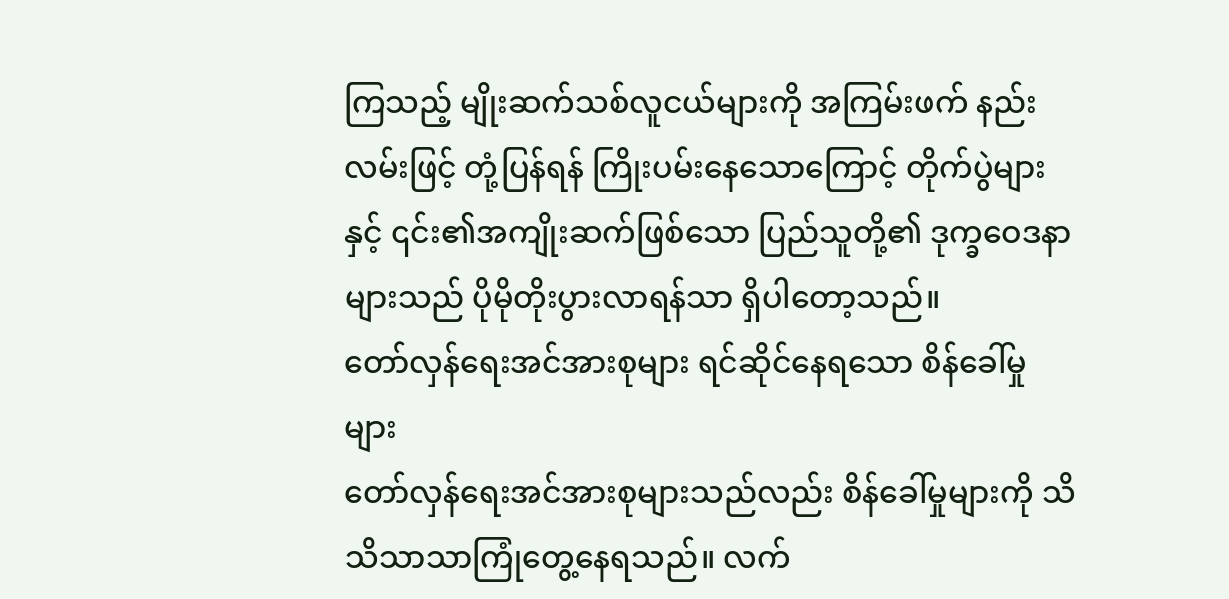ကြသည့် မျိုးဆက်သစ်လူငယ်များကို အကြမ်းဖက် နည်းလမ်းဖြင့် တုံ့ပြန်ရန် ကြိုးပမ်းနေသောကြောင့် တိုက်ပွဲများနှင့် ၎င်း၏အကျိုးဆက်ဖြစ်သော ပြည်သူတို့၏ ဒုက္ခဝေဒနာများသည် ပိုမိုတိုးပွားလာရန်သာ ရှိပါတော့သည်။
တော်လှန်ရေးအင်အားစုများ ရင်ဆိုင်နေရသော စိန်ခေါ်မှုများ
တော်လှန်ရေးအင်အားစုများသည်လည်း စိန်ခေါ်မှုများကို သိသိသာသာကြုံတွေ့နေရသည်။ လက်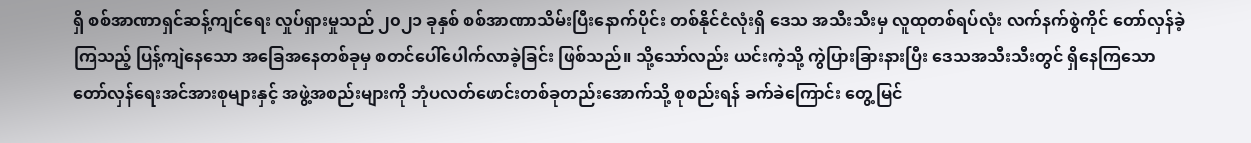ရှိ စစ်အာဏာရှင်ဆန့်ကျင်ရေး လှုပ်ရှားမှုသည် ၂၀၂၁ ခုနှစ် စစ်အာဏာသိမ်းပြီးနောက်ပိုင်း တစ်နိုင်ငံလုံးရှိ ဒေသ အသီးသီးမှ လူထုတစ်ရပ်လုံး လက်နက်စွဲကိုင် တော်လှန်ခဲ့ကြသည့် ပြန့်ကျဲနေသော အခြေအနေတစ်ခုမှ စတင်ပေါ်ပေါက်လာခဲ့ခြင်း ဖြစ်သည်။ သို့သော်လည်း ယင်းကဲ့သို့ ကွဲပြားခြားနားပြီး ဒေသအသီးသီးတွင် ရှိနေကြသော တော်လှန်ရေးအင်အားစုများနှင့် အဖွဲ့အစည်းများကို ဘုံပလတ်ဖောင်းတစ်ခုတည်းအောက်သို့ စုစည်းရန် ခက်ခဲကြောင်း တွေ့မြင်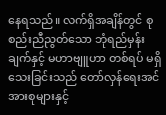နေရသည်။ လက်ရှိအချိန်တွင် စုစည်းညီညွတ်သော ဘုံရည်မှန်းချက်နှင့် မဟာဗျူဟာ တစ်ရပ် မရှိသေးခြင်းသည် တော်လှန်ရေးအင်အားစုများနှင့်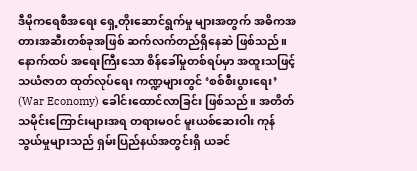ဒီမိုကရေစီအရေး ရှေ့တိုးဆောင်ရွက်မှု များအတွက် အဓိကအတားအဆီးတစ်ခုအဖြစ် ဆက်လက်တည်ရှိနေဆဲ ဖြစ်သည်။
နောက်ထပ် အရေးကြီးသော စိန်ခေါ်မှုတစ်ရပ်မှာ အထူးသဖြင့် သယံဇာတ ထုတ်လုပ်ရေး ကဏ္ဍများတွင် ‘စစ်စီးပွားရေး’ (War Economy) ခေါင်းထောင်လာခြင်း ဖြစ်သည်။ အတိတ်သမိုင်းကြောင်းများအရ တရားမဝင် မူးယစ်ဆေးဝါး ကုန်သွယ်မှုများသည် ရှမ်းပြည်နယ်အတွင်းရှိ ယခင်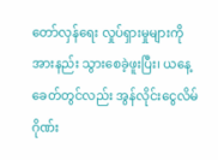တော်လှန်ရေး လှုပ်ရှားမှုများကို အားနည်း သွားစေခဲ့ဖူးပြီး၊ ယနေ့ခေတ်တွင်လည်း အွန်လိုင်းငွေလိမ်ဂိုဏ်း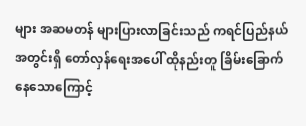များ အဆမတန် များပြားလာခြင်းသည် ကရင်ပြည်နယ်အတွင်းရှိ တော်လှန်ရေးအပေါ် ထိုနည်းတူ ခြိမ်းခြောက်နေသောကြောင့်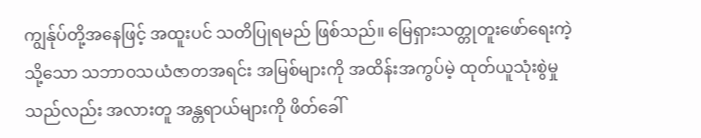ကျွန်ုပ်တို့အနေဖြင့် အထူးပင် သတိပြုရမည် ဖြစ်သည်။ မြေရှားသတ္တုတူးဖော်ရေးကဲ့သို့သော သဘာဝသယံဇာတအရင်း အမြစ်များကို အထိန်းအကွပ်မဲ့ ထုတ်ယူသုံးစွဲမှုသည်လည်း အလားတူ အန္တရာယ်များကို ဖိတ်ခေါ်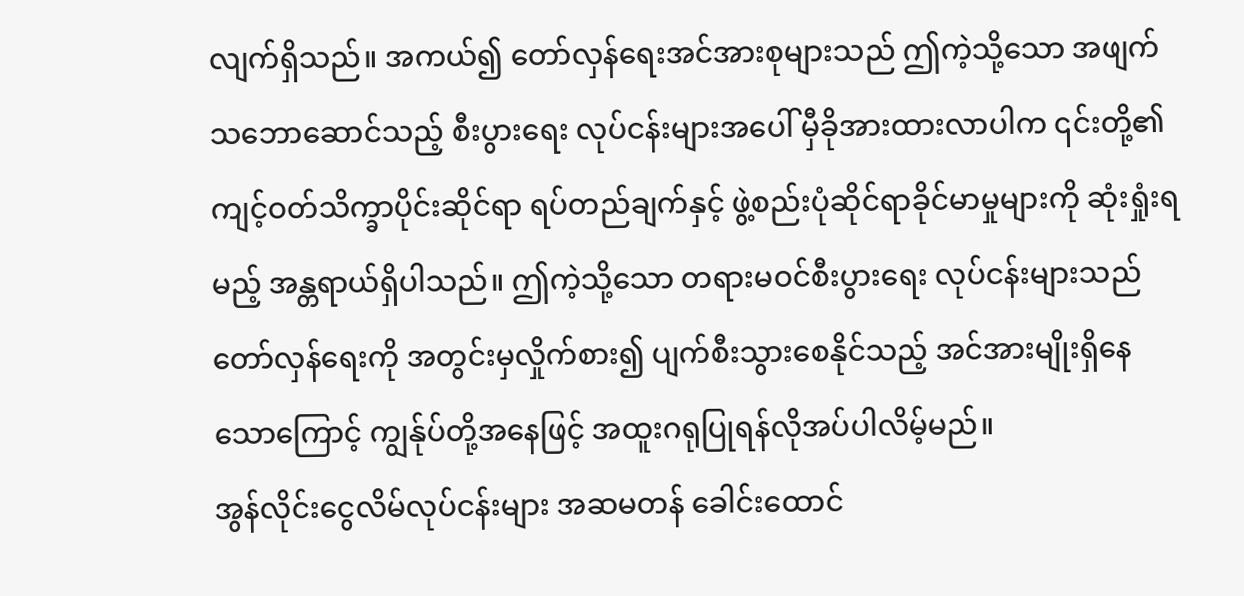လျက်ရှိသည်။ အကယ်၍ တော်လှန်ရေးအင်အားစုများသည် ဤကဲ့သို့သော အဖျက်သဘောဆောင်သည့် စီးပွားရေး လုပ်ငန်းများအပေါ် မှီခိုအားထားလာပါက ၎င်းတို့၏ ကျင့်ဝတ်သိက္ခာပိုင်းဆိုင်ရာ ရပ်တည်ချက်နှင့် ဖွဲ့စည်းပုံဆိုင်ရာခိုင်မာမှုများကို ဆုံးရှုံးရမည့် အန္တရာယ်ရှိပါသည်။ ဤကဲ့သို့သော တရားမဝင်စီးပွားရေး လုပ်ငန်းများသည် တော်လှန်ရေးကို အတွင်းမှလှိုက်စား၍ ပျက်စီးသွားစေနိုင်သည့် အင်အားမျိုးရှိနေသောကြောင့် ကျွန်ုပ်တို့အနေဖြင့် အထူးဂရုပြုရန်လိုအပ်ပါလိမ့်မည်။
အွန်လိုင်းငွေလိမ်လုပ်ငန်းများ အဆမတန် ခေါင်းထောင်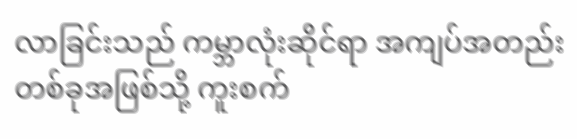လာခြင်းသည် ကမ္ဘာလုံးဆိုင်ရာ အကျပ်အတည်း တစ်ခုအဖြစ်သို့ ကူးစက်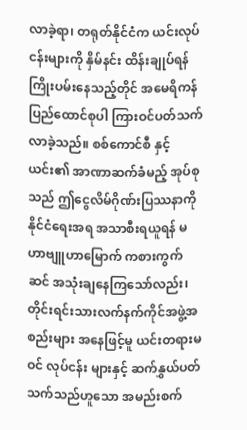လာခဲ့ရာ၊ တရုတ်နိုင်ငံက ယင်းလုပ်ငန်းများကို နှိမ်နင်း ထိန်းချုပ်ရန် ကြိုးပမ်းနေသည့်တိုင် အမေရိကန်ပြည်ထောင်စုပါ ကြားဝင်ပတ်သက်လာခဲ့သည်။ စစ်ကောင်စီ နှင့် ယင်း၏ အာဏာဆက်ခံမည့် အုပ်စုသည် ဤငွေလိမ်ဂိုဏ်းပြဿနာကို နိုင်ငံရေးအရ အသာစီးရယူရန် မဟာဗျူဟာမြောက် ကစားကွက်ဆင် အသုံးချနေကြသော်လည်း၊ တိုင်းရင်းသားလက်နက်ကိုင်အဖွဲ့အစည်းများ အနေဖြင့်မူ ယင်းတရားမဝင် လုပ်ငန်း များနှင့် ဆက်နွှယ်ပတ်သက်သည်ဟူသော အမည်းစက်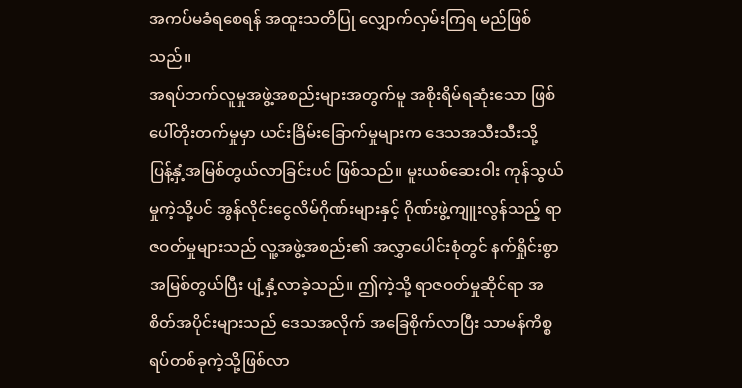အကပ်မခံရစေရန် အထူးသတိပြု လျှောက်လှမ်းကြရ မည်ဖြစ်သည်။
အရပ်ဘက်လူမှုအဖွဲ့အစည်းများအတွက်မူ အစိုးရိမ်ရဆုံးသော ဖြစ်ပေါ်တိုးတက်မှုမှာ ယင်းခြိမ်းခြောက်မှုများက ဒေသအသီးသီးသို့ ပြန့်နှံ့အမြစ်တွယ်လာခြင်းပင် ဖြစ်သည်။ မူးယစ်ဆေးဝါး ကုန်သွယ်မှုကဲ့သို့ပင် အွန်လိုင်းငွေလိမ်ဂိုဏ်းများနှင့် ဂိုဏ်းဖွဲ့ကျူးလွန်သည့် ရာဇဝတ်မှုများသည် လူ့အဖွဲ့အစည်း၏ အလွှာပေါင်းစုံတွင် နက်ရှိုင်းစွာ အမြစ်တွယ်ပြီး ပျံ့နှံ့လာခဲ့သည်။ ဤကဲ့သို့ ရာဇဝတ်မှုဆိုင်ရာ အစိတ်အပိုင်းများသည် ဒေသအလိုက် အခြေစိုက်လာပြီး သာမန်ကိစ္စရပ်တစ်ခုကဲ့သို့ဖြစ်လာ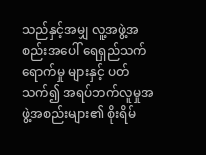သည်နှင့်အမျှ လူ့အဖွဲ့အစည်းအပေါ် ရေရှည်သက်ရောက်မှု များနှင့် ပတ်သက်၍ အရပ်ဘက်လူမှုအဖွဲ့အစည်းများ၏ စိုးရိမ်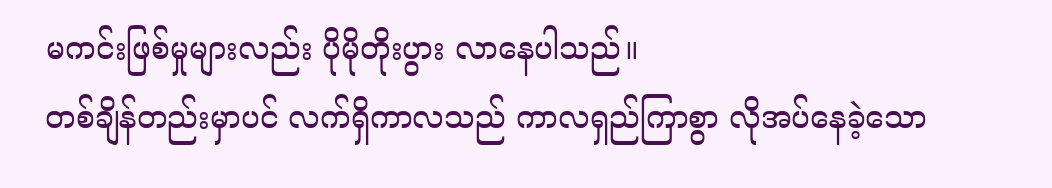မကင်းဖြစ်မှုများလည်း ပိုမိုတိုးပွား လာနေပါသည်။
တစ်ချိန်တည်းမှာပင် လက်ရှိကာလသည် ကာလရှည်ကြာစွာ လိုအပ်နေခဲ့သော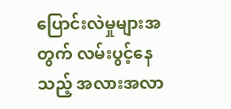ပြောင်းလဲမှုများအတွက် လမ်းပွင့်နေသည့် အလားအလာ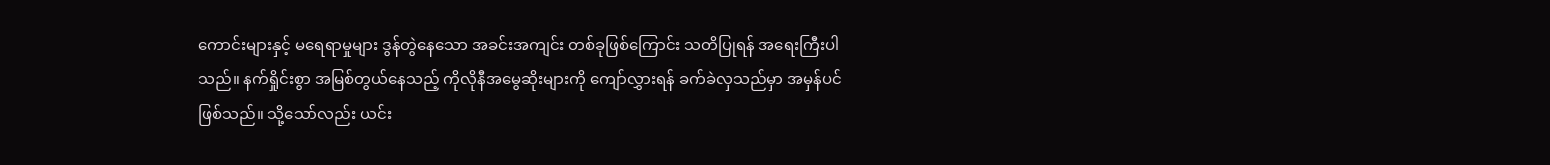ကောင်းများနှင့် မရေရာမှုများ ဒွန်တွဲနေသော အခင်းအကျင်း တစ်ခုဖြစ်ကြောင်း သတိပြုရန် အရေးကြီးပါသည်။ နက်ရှိုင်းစွာ အမြစ်တွယ်နေသည့် ကိုလိုနီအမွေဆိုးများကို ကျော်လွှားရန် ခက်ခဲလှသည်မှာ အမှန်ပင် ဖြစ်သည်။ သို့သော်လည်း ယင်း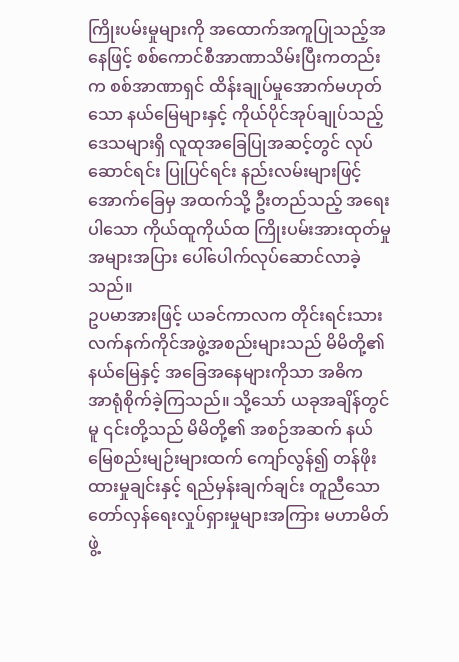ကြိုးပမ်းမှုများကို အထောက်အကူပြုသည့်အနေဖြင့် စစ်ကောင်စီအာဏာသိမ်းပြီးကတည်းက စစ်အာဏာရှင် ထိန်းချုပ်မှုအောက်မဟုတ်သော နယ်မြေများနှင့် ကိုယ်ပိုင်အုပ်ချုပ်သည့်ဒေသများရှိ လူထုအခြေပြုအဆင့်တွင် လုပ်ဆောင်ရင်း ပြုပြင်ရင်း နည်းလမ်းများဖြင့် အောက်ခြေမှ အထက်သို့ ဦးတည်သည့် အရေးပါသော ကိုယ်ထူကိုယ်ထ ကြိုးပမ်းအားထုတ်မှု အများအပြား ပေါ်ပေါက်လုပ်ဆောင်လာခဲ့သည်။
ဥပမာအားဖြင့် ယခင်ကာလက တိုင်းရင်းသားလက်နက်ကိုင်အဖွဲ့အစည်းများသည် မိမိတို့၏ နယ်မြေနှင့် အခြေအနေများကိုသာ အဓိက အာရုံစိုက်ခဲ့ကြသည်။ သို့သော် ယခုအချိန်တွင်မူ ၎င်းတို့သည် မိမိတို့၏ အစဉ်အဆက် နယ်မြေစည်းမျဉ်းများထက် ကျော်လွန်၍ တန်ဖိုးထားမှုချင်းနှင့် ရည်မှန်းချက်ချင်း တူညီသော တော်လှန်ရေးလှုပ်ရှားမှုများအကြား မဟာမိတ်ဖွဲ့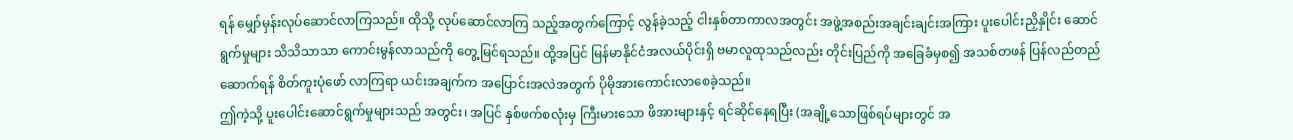ရန် မျှော်မှန်းလုပ်ဆောင်လာကြသည်။ ထိုသို့ လုပ်ဆောင်လာကြ သည့်အတွက်ကြောင့် လွန်ခဲ့သည့် ငါးနှစ်တာကာလအတွင်း အဖွဲ့အစည်းအချင်းချင်းအကြား ပူးပေါင်းညှိနှိုင်း ဆောင်ရွက်မှုများ သိသိသာသာ ကောင်းမွန်လာသည်ကို တွေ့မြင်ရသည်။ ထို့အပြင် မြန်မာနိုင်ငံအလယ်ပိုင်းရှိ ဗမာလူထုသည်လည်း တိုင်းပြည်ကို အခြေခံမှစ၍ အသစ်တဖန် ပြန်လည်တည်ဆောက်ရန် စိတ်ကူးပုံဖော် လာကြရာ ယင်းအချက်က အပြောင်းအလဲအတွက် ပိုမိုအားကောင်းလာစေခဲ့သည်။
ဤကဲ့သို့ ပူးပေါင်းဆောင်ရွက်မှုများသည် အတွင်း၊ အပြင် နှစ်ဖက်စလုံးမှ ကြီးမားသော ဖိအားများနှင့် ရင်ဆိုင်နေရပြီး (အချို့သောဖြစ်ရပ်များတွင် အ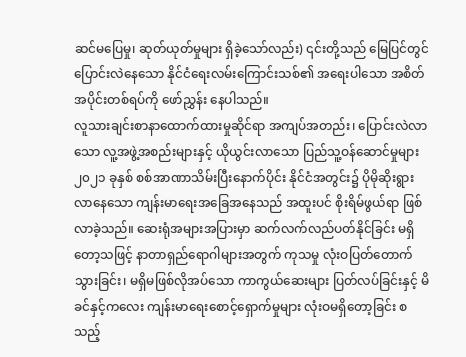ဆင်မပြေမှု၊ ဆုတ်ယုတ်မှုများ ရှိခဲ့သော်လည်း) ၎င်းတို့သည် မြေပြင်တွင် ပြောင်းလဲနေသော နိုင်ငံရေးလမ်းကြောင်းသစ်၏ အရေးပါသော အစိတ်အပိုင်းတစ်ရပ်ကို ဖော်ညွှန်း နေပါသည်။
လူသားချင်းစာနာထောက်ထားမှုဆိုင်ရာ အကျပ်အတည်း၊ ပြောင်းလဲလာသော လူ့အဖွဲ့အစည်းများနှင့် ယိုယွင်းလာသော ပြည်သူ့ဝန်ဆောင်မှုများ
၂၀၂၁ ခုနှစ် စစ်အာဏာသိမ်းပြီးနောက်ပိုင်း နိုင်ငံအတွင်း၌ ပိုမိုဆိုးရွားလာနေသော ကျန်းမာရေးအခြေအနေသည် အထူးပင် စိုးရိမ်ဖွယ်ရာ ဖြစ်လာခဲ့သည်။ ဆေးရုံအများအပြားမှာ ဆက်လက်လည်ပတ်နိုင်ခြင်း မရှိတော့သဖြင့် နာတာရှည်ရောဂါများအတွက် ကုသမှု လုံးဝပြတ်တောက်သွားခြင်း၊ မရှိမဖြစ်လိုအပ်သော ကာကွယ်ဆေးများ ပြတ်လပ်ခြင်းနှင့် မိခင်နှင့်ကလေး ကျန်းမာရေးစောင့်ရှောက်မှုများ လုံးဝမရှိတော့ခြင်း စသည့်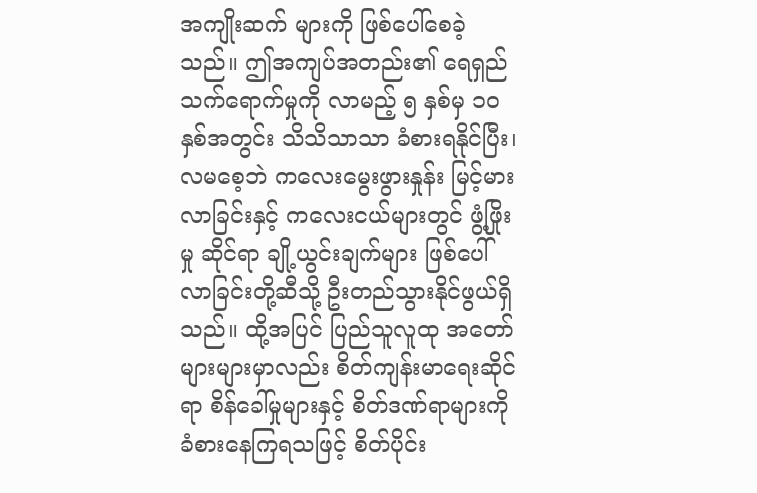အကျိုးဆက် များကို ဖြစ်ပေါ်စေခဲ့သည်။ ဤအကျပ်အတည်း၏ ရေရှည်သက်ရောက်မှုကို လာမည့် ၅ နှစ်မှ ၁၀ နှစ်အတွင်း သိသိသာသာ ခံစားရနိုင်ပြီး၊ လမစေ့ဘဲ ကလေးမွေးဖွားနှုန်း မြင့်မားလာခြင်းနှင့် ကလေးငယ်များတွင် ဖွံ့ဖြိုးမှု ဆိုင်ရာ ချို့ယွင်းချက်များ ဖြစ်ပေါ်လာခြင်းတို့ဆီသို့ ဦးတည်သွားနိုင်ဖွယ်ရှိသည်။ ထို့အပြင် ပြည်သူလူထု အတော်များများမှာလည်း စိတ်ကျန်းမာရေးဆိုင်ရာ စိန်ခေါ်မှုများနှင့် စိတ်ဒဏ်ရာများကို ခံစားနေကြရသဖြင့် စိတ်ပိုင်း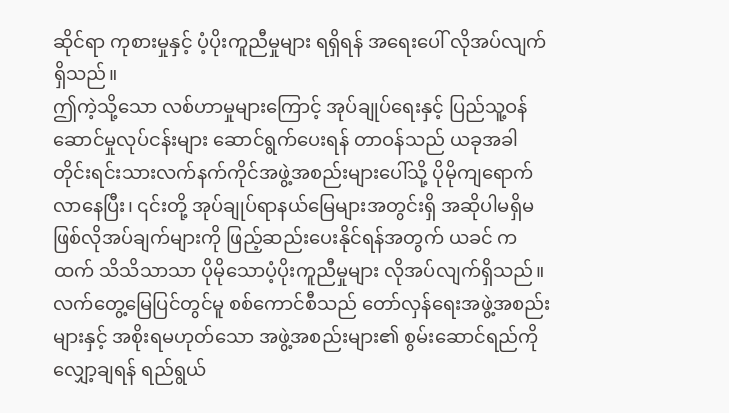ဆိုင်ရာ ကုစားမှုနှင့် ပံ့ပိုးကူညီမှုများ ရရှိရန် အရေးပေါ် လိုအပ်လျက်ရှိသည်။
ဤကဲ့သို့သော လစ်ဟာမှုများကြောင့် အုပ်ချုပ်ရေးနှင့် ပြည်သူ့ဝန်ဆောင်မှုလုပ်ငန်းများ ဆောင်ရွက်ပေးရန် တာဝန်သည် ယခုအခါတိုင်းရင်းသားလက်နက်ကိုင်အဖွဲ့အစည်းများပေါ်သို့ ပိုမိုကျရောက်လာနေပြီး၊ ၎င်းတို့ အုပ်ချုပ်ရာနယ်မြေများအတွင်းရှိ အဆိုပါမရှိမဖြစ်လိုအပ်ချက်များကို ဖြည့်ဆည်းပေးနိုင်ရန်အတွက် ယခင် ကထက် သိသိသာသာ ပိုမိုသောပံ့ပိုးကူညီမှုများ လိုအပ်လျက်ရှိသည်။ လက်တွေ့မြေပြင်တွင်မူ စစ်ကောင်စီသည် တော်လှန်ရေးအဖွဲ့အစည်းများနှင့် အစိုးရမဟုတ်သော အဖွဲ့အစည်းများ၏ စွမ်းဆောင်ရည်ကို လျှော့ချရန် ရည်ရွယ်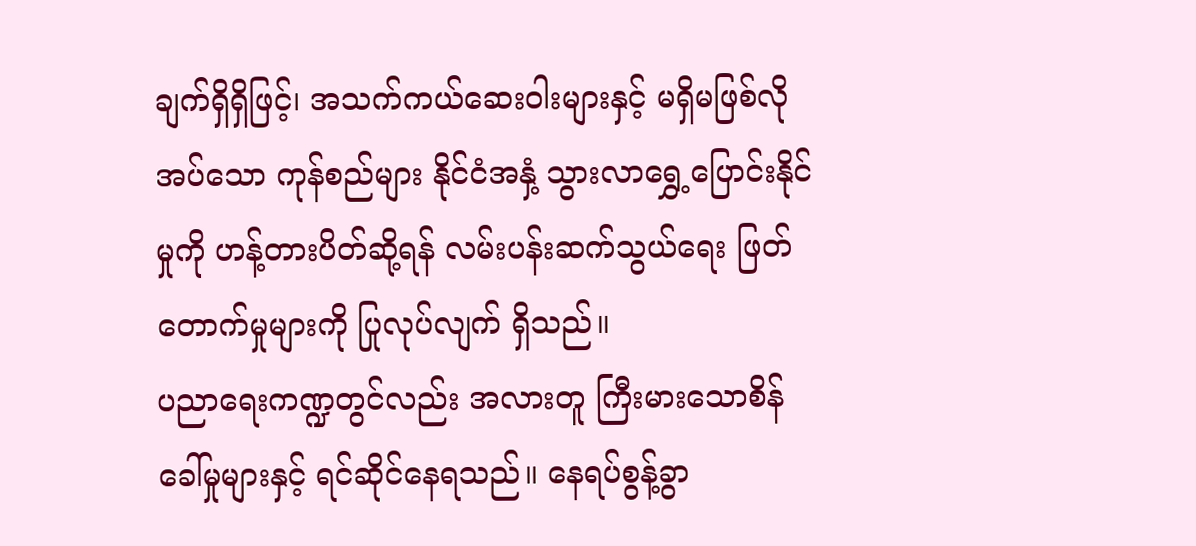ချက်ရှိရှိဖြင့်၊ အသက်ကယ်ဆေးဝါးများနှင့် မရှိမဖြစ်လိုအပ်သော ကုန်စည်များ နိုင်ငံအနှံ့ သွားလာရွှေ့ပြောင်းနိုင်မှုကို ဟန့်တားပိတ်ဆို့ရန် လမ်းပန်းဆက်သွယ်ရေး ဖြတ်တောက်မှုများကို ပြုလုပ်လျက် ရှိသည်။
ပညာရေးကဏ္ဍတွင်လည်း အလားတူ ကြီးမားသောစိန်ခေါ်မှုများနှင့် ရင်ဆိုင်နေရသည်။ နေရပ်စွန့်ခွာ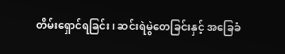တိမ်းရှောင်ရခြင်း၊ ဆင်းရဲမွဲတေခြင်းနှင့် အခြေခံ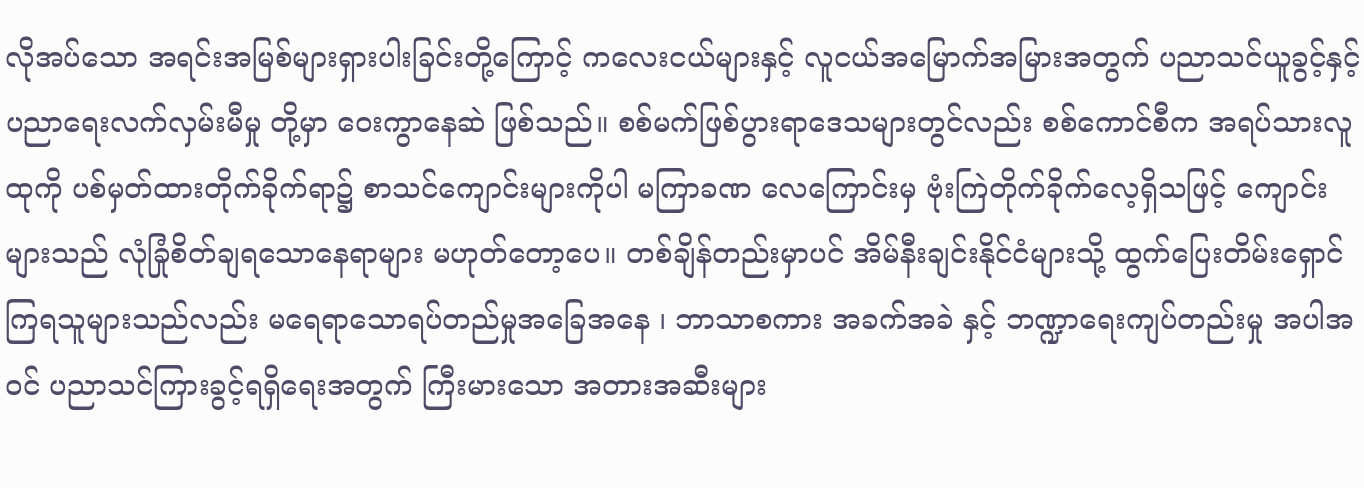လိုအပ်သော အရင်းအမြစ်များရှားပါးခြင်းတို့ကြောင့် ကလေးငယ်များနှင့် လူငယ်အမြောက်အမြားအတွက် ပညာသင်ယူခွင့်နှင့် ပညာရေးလက်လှမ်းမီမှု တို့မှာ ဝေးကွာနေဆဲ ဖြစ်သည်။ စစ်မက်ဖြစ်ပွားရာဒေသများတွင်လည်း စစ်ကောင်စီက အရပ်သားလူထုကို ပစ်မှတ်ထားတိုက်ခိုက်ရာ၌ စာသင်ကျောင်းများကိုပါ မကြာခဏ လေကြောင်းမှ ဗုံးကြဲတိုက်ခိုက်လေ့ရှိသဖြင့် ကျောင်းများသည် လုံခြုံစိတ်ချရသောနေရာများ မဟုတ်တော့ပေ။ တစ်ချိန်တည်းမှာပင် အိမ်နီးချင်းနိုင်ငံများသို့ ထွက်ပြေးတိမ်းရှောင်ကြရသူများသည်လည်း မရေရာသောရပ်တည်မှုအခြေအနေ ၊ ဘာသာစကား အခက်အခဲ နှင့် ဘဏ္ဍာရေးကျပ်တည်းမှု အပါအဝင် ပညာသင်ကြားခွင့်ရရှိရေးအတွက် ကြီးမားသော အတားအဆီးများ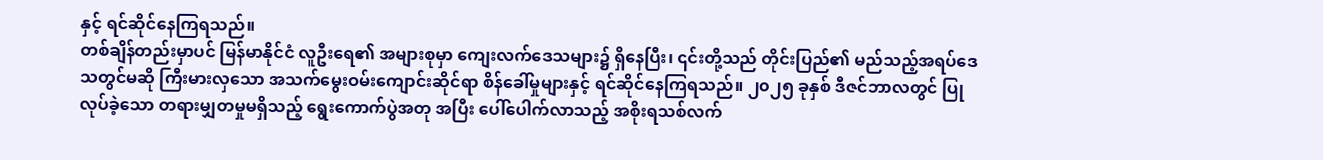နှင့် ရင်ဆိုင်နေကြရသည်။
တစ်ချိန်တည်းမှာပင် မြန်မာနိုင်ငံ လူဦးရေ၏ အများစုမှာ ကျေးလက်ဒေသများ၌ ရှိနေပြီး၊ ၎င်းတို့သည် တိုင်းပြည်၏ မည်သည့်အရပ်ဒေသတွင်မဆို ကြီးမားလှသော အသက်မွေးဝမ်းကျောင်းဆိုင်ရာ စိန်ခေါ်မှုများနှင့် ရင်ဆိုင်နေကြရသည်။ ၂၀၂၅ ခုနှစ် ဒီဇင်ဘာလတွင် ပြုလုပ်ခဲ့သော တရားမျှတမှုမရှိသည့် ရွေးကောက်ပွဲအတု အပြီး ပေါ်ပေါက်လာသည့် အစိုးရသစ်လက်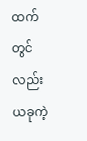ထက်တွင်လည်း ယခုကဲ့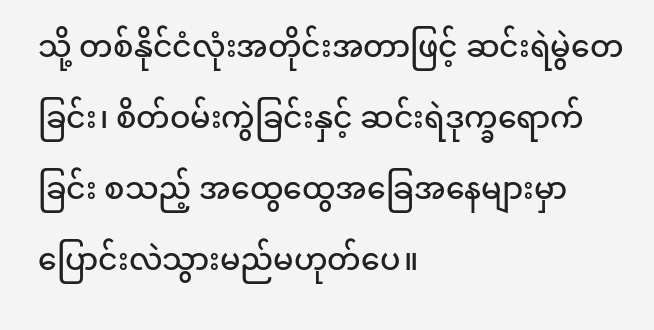သို့ တစ်နိုင်ငံလုံးအတိုင်းအတာဖြင့် ဆင်းရဲမွဲတေခြင်း၊ စိတ်ဝမ်းကွဲခြင်းနှင့် ဆင်းရဲဒုက္ခရောက်ခြင်း စသည့် အထွေထွေအခြေအနေများမှာ ပြောင်းလဲသွားမည်မဟုတ်ပေ။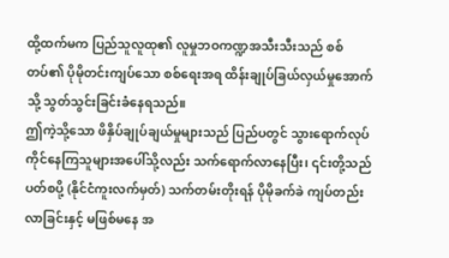ထို့ထက်မက ပြည်သူလူထု၏ လူမှုဘဝကဏ္ဍအသီးသီးသည် စစ်တပ်၏ ပိုမိုတင်းကျပ်သော စစ်ရေးအရ ထိန်းချုပ်ခြယ်လှယ်မှုအောက်သို့ သွတ်သွင်းခြင်းခံနေရသည်။
ဤကဲ့သို့သော ဖိနှိပ်ချုပ်ချယ်မှုများသည် ပြည်ပတွင် သွားရောက်လုပ်ကိုင်နေကြသူများအပေါ်သို့လည်း သက်ရောက်လာနေပြီး၊ ၎င်းတို့သည် ပတ်စပို့ (နိုင်ငံကူးလက်မှတ်) သက်တမ်းတိုးရန် ပိုမိုခက်ခဲ ကျပ်တည်းလာခြင်းနှင့် မဖြစ်မနေ အ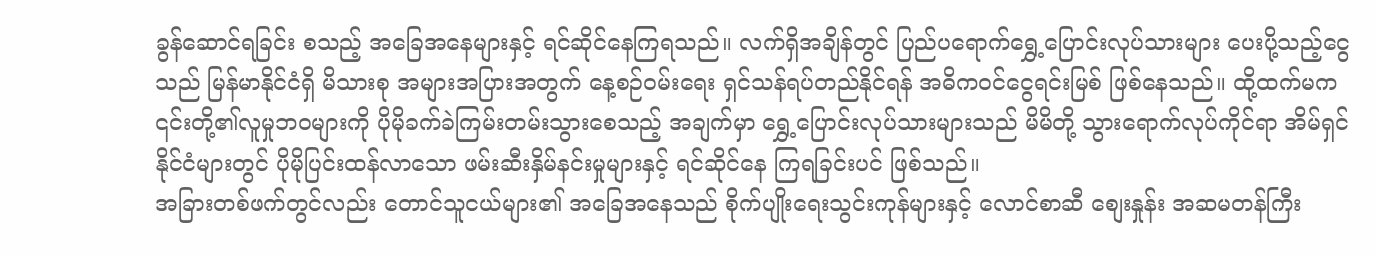ခွန်ဆောင်ရခြင်း စသည့် အခြေအနေများနှင့် ရင်ဆိုင်နေကြရသည်။ လက်ရှိအချိန်တွင် ပြည်ပရောက်ရွှေ့ပြောင်းလုပ်သားများ ပေးပို့သည့်ငွေသည် မြန်မာနိုင်ငံရှိ မိသားစု အများအပြားအတွက် နေ့စဉ်ဝမ်းရေး ရှင်သန်ရပ်တည်နိုင်ရန် အဓိကဝင်ငွေရင်းမြစ် ဖြစ်နေသည်။ ထို့ထက်မက ၎င်းတို့၏လူမှုဘဝများကို ပိုမိုခက်ခဲကြမ်းတမ်းသွားစေသည့် အချက်မှာ ရွှေ့ပြောင်းလုပ်သားများသည် မိမိတို့ သွားရောက်လုပ်ကိုင်ရာ အိမ်ရှင်နိုင်ငံများတွင် ပိုမိုပြင်းထန်လာသော ဖမ်းဆီးနှိမ်နင်းမှုများနှင့် ရင်ဆိုင်နေ ကြရခြင်းပင် ဖြစ်သည်။
အခြားတစ်ဖက်တွင်လည်း တောင်သူငယ်များ၏ အခြေအနေသည် စိုက်ပျိုးရေးသွင်းကုန်များနှင့် လောင်စာဆီ စျေးနှုန်း အဆမတန်ကြီး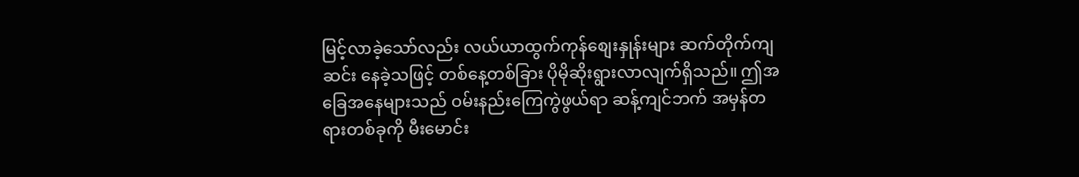မြင့်လာခဲ့သော်လည်း လယ်ယာထွက်ကုန်စျေးနှုန်းများ ဆက်တိုက်ကျဆင်း နေခဲ့သဖြင့် တစ်နေ့တစ်ခြား ပိုမိုဆိုးရွားလာလျက်ရှိသည်။ ဤအခြေအနေများသည် ဝမ်းနည်းကြေကွဲဖွယ်ရာ ဆန့်ကျင်ဘက် အမှန်တရားတစ်ခုကို မီးမောင်း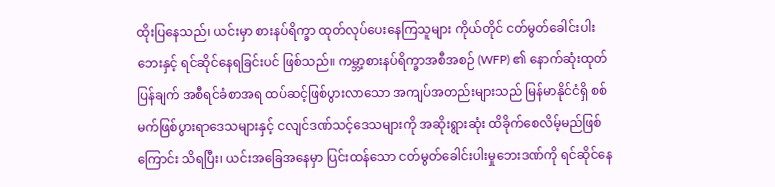ထိုးပြနေသည်၊ ယင်းမှာ စားနပ်ရိက္ခာ ထုတ်လုပ်ပေးနေကြသူများ ကိုယ်တိုင် ငတ်မွတ်ခေါင်းပါးဘေးနှင့် ရင်ဆိုင်နေရခြင်းပင် ဖြစ်သည်။ ကမ္ဘာ့စားနပ်ရိက္ခာအစီအစဉ် (WFP) ၏ နောက်ဆုံးထုတ်ပြန်ချက် အစီရင်ခံစာအရ ထပ်ဆင့်ဖြစ်ပွားလာသော အကျပ်အတည်းများသည် မြန်မာနိုင်ငံရှိ စစ်မက်ဖြစ်ပွားရာဒေသများနှင့် ငလျင်ဒဏ်သင့်ဒေသများကို အဆိုးရွားဆုံး ထိခိုက်စေလိမ့်မည်ဖြစ်ကြောင်း သိရပြီး၊ ယင်းအခြေအနေမှာ ပြင်းထန်သော ငတ်မွတ်ခေါင်းပါးမှုဘေးဒဏ်ကို ရင်ဆိုင်နေ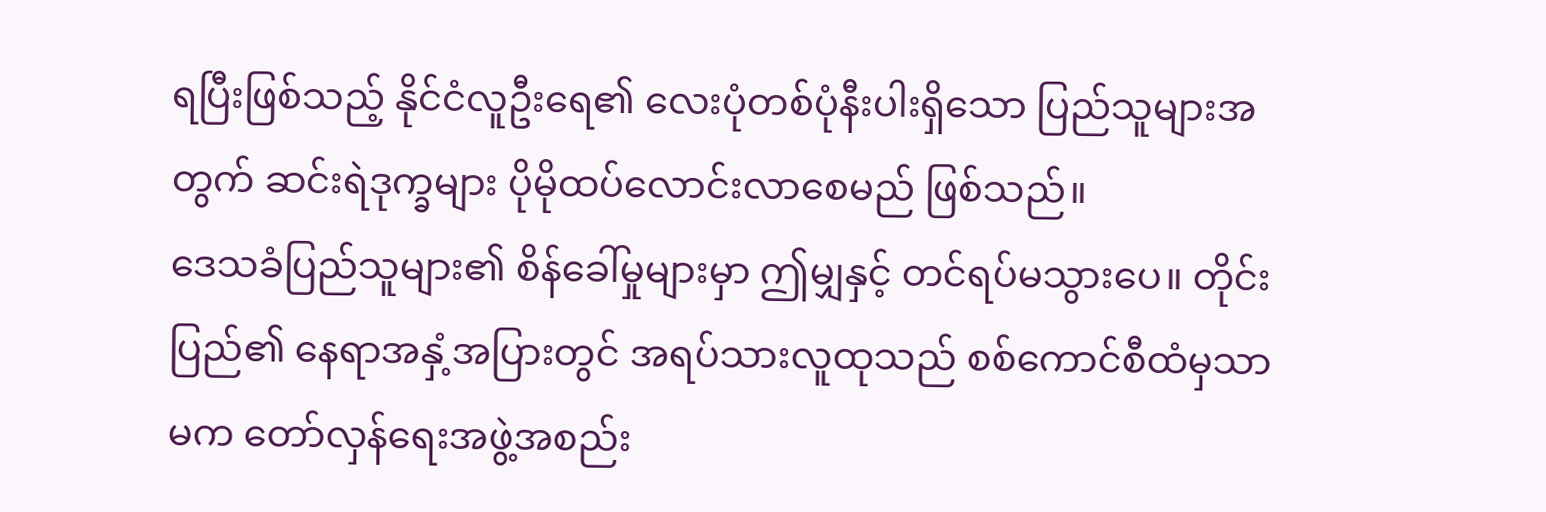ရပြီးဖြစ်သည့် နိုင်ငံလူဦးရေ၏ လေးပုံတစ်ပုံနီးပါးရှိသော ပြည်သူများအတွက် ဆင်းရဲဒုက္ခများ ပိုမိုထပ်လောင်းလာစေမည် ဖြစ်သည်။
ဒေသခံပြည်သူများ၏ စိန်ခေါ်မှုများမှာ ဤမျှနှင့် တင်ရပ်မသွားပေ။ တိုင်းပြည်၏ နေရာအနှံ့အပြားတွင် အရပ်သားလူထုသည် စစ်ကောင်စီထံမှသာမက တော်လှန်ရေးအဖွဲ့အစည်း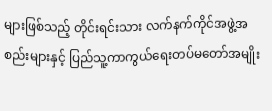များဖြစ်သည့် တိုင်းရင်းသား လက်နက်ကိုင်အဖွဲ့အစည်းများနှင့် ပြည်သူ့ကာကွယ်ရေးတပ်မတော်အမျိုး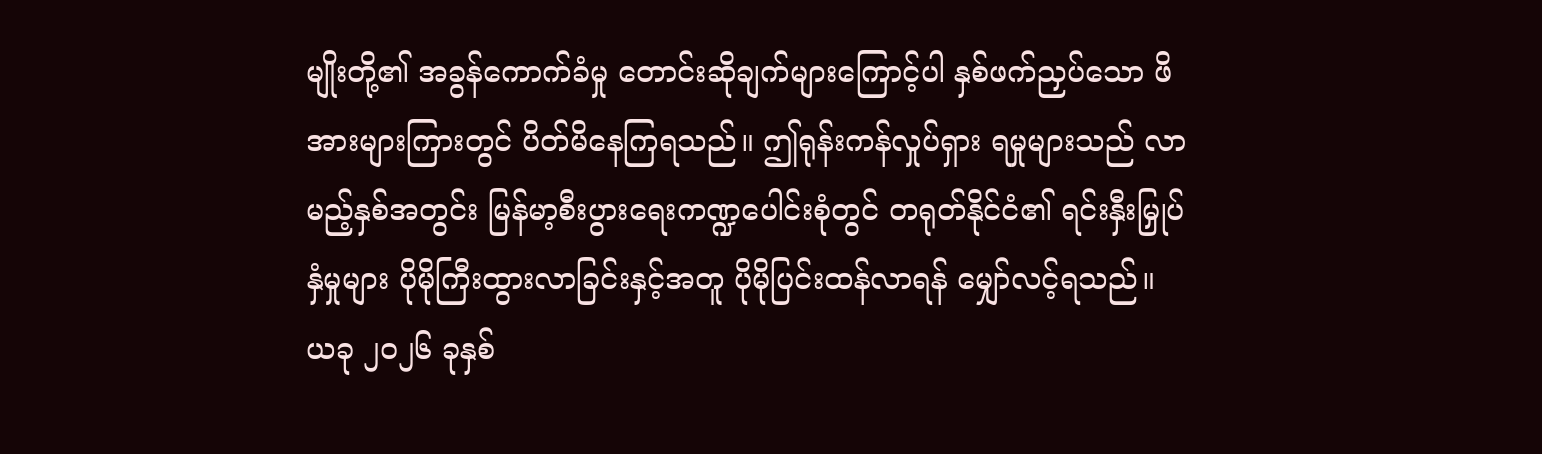မျိုးတို့၏ အခွန်ကောက်ခံမှု တောင်းဆိုချက်များကြောင့်ပါ နှစ်ဖက်ညှပ်သော ဖိအားများကြားတွင် ပိတ်မိနေကြရသည်။ ဤရုန်းကန်လှုပ်ရှား ရမှုများသည် လာမည့်နှစ်အတွင်း မြန်မာ့စီးပွားရေးကဏ္ဍပေါင်းစုံတွင် တရုတ်နိုင်ငံ၏ ရင်းနှီးမြှုပ်နှံမှုများ ပိုမိုကြီးထွားလာခြင်းနှင့်အတူ ပိုမိုပြင်းထန်လာရန် မျှော်လင့်ရသည်။ ယခု ၂၀၂၆ ခုနှစ်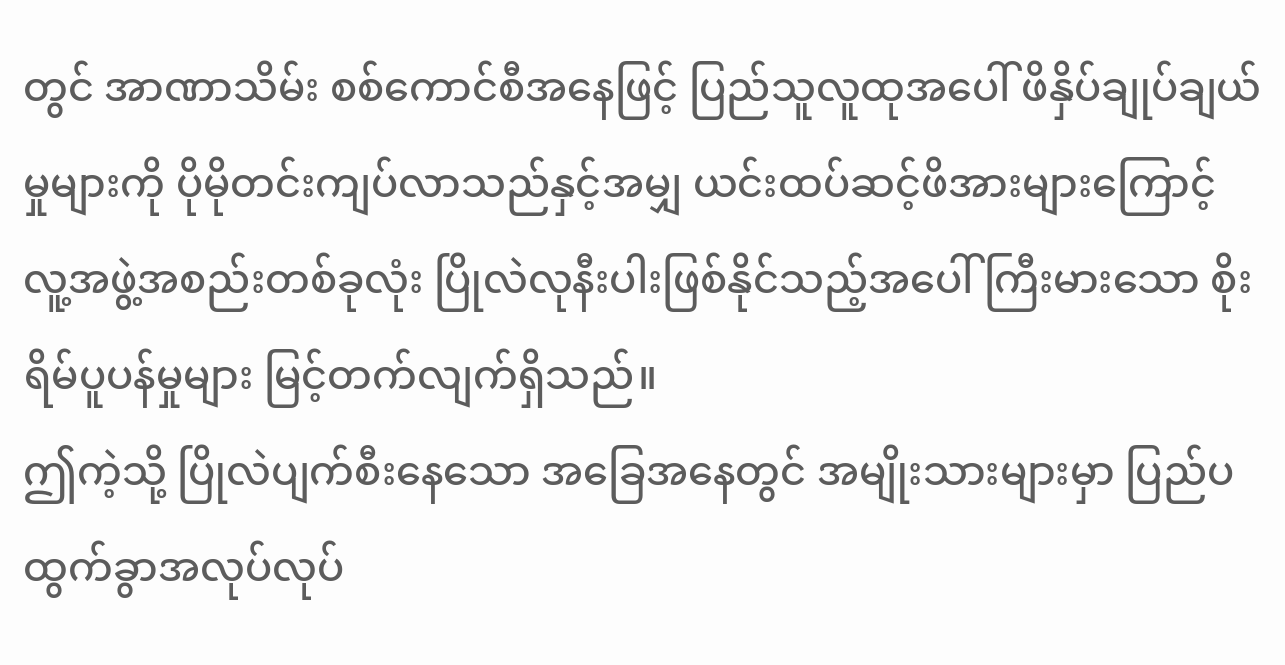တွင် အာဏာသိမ်း စစ်ကောင်စီအနေဖြင့် ပြည်သူလူထုအပေါ် ဖိနှိပ်ချုပ်ချယ်မှုများကို ပိုမိုတင်းကျပ်လာသည်နှင့်အမျှ ယင်းထပ်ဆင့်ဖိအားများကြောင့် လူ့အဖွဲ့အစည်းတစ်ခုလုံး ပြိုလဲလုနီးပါးဖြစ်နိုင်သည့်အပေါ် ကြီးမားသော စိုးရိမ်ပူပန်မှုများ မြင့်တက်လျက်ရှိသည်။
ဤကဲ့သို့ ပြိုလဲပျက်စီးနေသော အခြေအနေတွင် အမျိုးသားများမှာ ပြည်ပထွက်ခွာအလုပ်လုပ်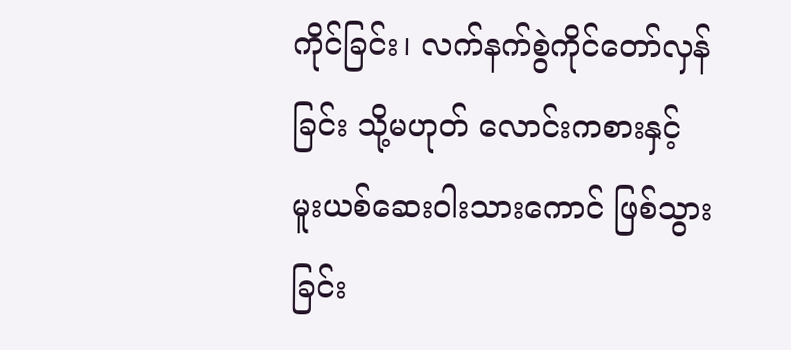ကိုင်ခြင်း၊ လက်နက်စွဲကိုင်တော်လှန်ခြင်း သို့မဟုတ် လောင်းကစားနှင့် မူးယစ်ဆေးဝါးသားကောင် ဖြစ်သွားခြင်း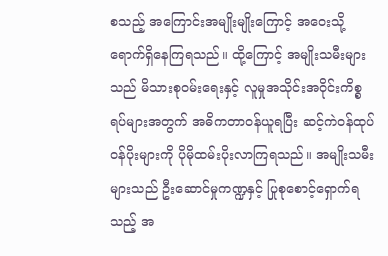စသည့် အကြောင်းအမျိုးမျိုးကြောင့် အဝေးသို့ ရောက်ရှိနေကြရသည်။ ထို့ကြောင့် အမျိုးသမီးများသည် မိသားစုဝမ်းရေးနှင့် လူမှုအသိုင်းအဝိုင်းကိစ္စရပ်များအတွက် အဓိကတာဝန်ယူရပြီး ဆင့်ကဲဝန်ထုပ်ဝန်ပိုးများကို ပိုမိုထမ်းပိုးလာကြရသည်။ အမျိုးသမီးများသည် ဦးဆောင်မှုကဏ္ဍနှင့် ပြုစုစောင့်ရှောက်ရသည့် အ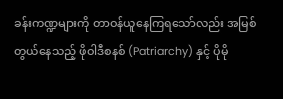ခန်းကဏ္ဍများကို တာဝန်ယူနေကြရသော်လည်း အမြစ်တွယ်နေသည့် ဖိုဝါဒီစနစ် (Patriarchy) နှင့် ပိုမို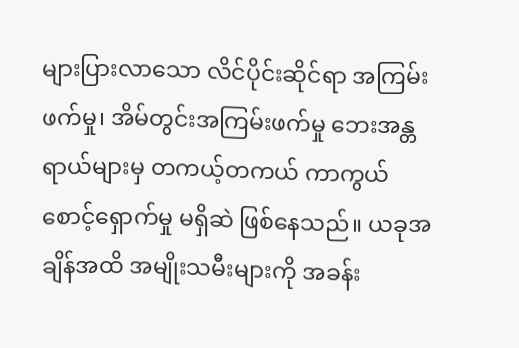များပြားလာသော လိင်ပိုင်းဆိုင်ရာ အကြမ်းဖက်မှု၊ အိမ်တွင်းအကြမ်းဖက်မှု ဘေးအန္တရာယ်များမှ တကယ့်တကယ် ကာကွယ်စောင့်ရှောက်မှု မရှိဆဲ ဖြစ်နေသည်။ ယခုအချိန်အထိ အမျိုးသမီးများကို အခန်း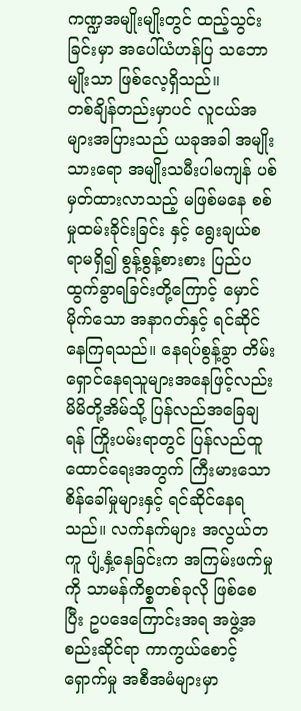ကဏ္ဍအမျိုးမျိုးတွင် ထည့်သွင်းခြင်းမှာ အပေါ်ယံဟန်ပြ သဘောမျိုးသာ ဖြစ်လေ့ရှိသည်။
တစ်ချိန်တည်းမှာပင် လူငယ်အများအပြားသည် ယခုအခါ အမျိုးသားရော အမျိုးသမီးပါမကျန် ပစ်မှတ်ထားလာသည့် မဖြစ်မနေ စစ်မှုထမ်းခိုင်းခြင်း နှင့် ရွေးချယ်စရာမရှိ၍ စွန့်စွန့်စားစား ပြည်ပထွက်ခွာရခြင်းတို့ကြောင့် မှောင်မိုက်သော အနာဂတ်နှင့် ရင်ဆိုင်နေကြရသည်။ နေရပ်စွန့်ခွာ တိမ်းရှောင်နေရသူများအနေဖြင့်လည်း မိမိတို့အိမ်သို့ ပြန်လည်အခြေချရန် ကြိုးပမ်းရာတွင် ပြန်လည်ထူထောင်ရေးအတွက် ကြီးမားသော စိန်ခေါ်မှုများနှင့် ရင်ဆိုင်နေရသည်။ လက်နက်များ အလွယ်တကူ ပျံ့နှံ့နေခြင်းက အကြမ်းဖက်မှုကို သာမန်ကိစ္စတစ်ခုလို ဖြစ်စေပြီး ဥပဒေကြောင်းအရ အဖွဲ့အစည်းဆိုင်ရာ ကာကွယ်စောင့်ရှောက်မှု အစီအမံများမှာ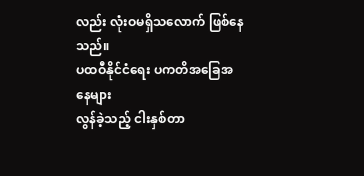လည်း လုံးဝမရှိသလောက် ဖြစ်နေသည်။
ပထဝီနိုင်ငံရေး ပကတိအခြေအနေများ
လွန်ခဲ့သည့် ငါးနှစ်တာ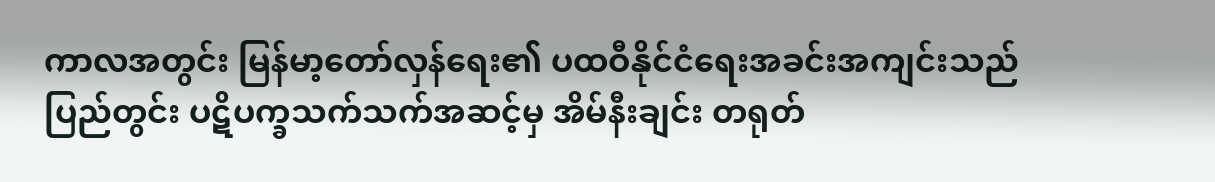ကာလအတွင်း မြန်မာ့တော်လှန်ရေး၏ ပထဝီနိုင်ငံရေးအခင်းအကျင်းသည် ပြည်တွင်း ပဋိပက္ခသက်သက်အဆင့်မှ အိမ်နီးချင်း တရုတ်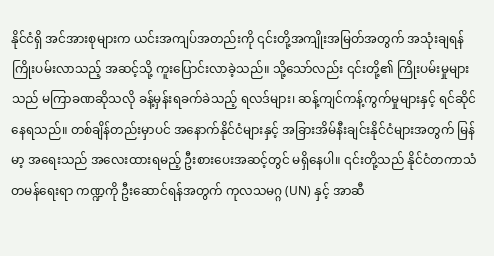နိုင်ငံရှိ အင်အားစုများက ယင်းအကျပ်အတည်းကို ၎င်းတို့အကျိုးအမြတ်အတွက် အသုံးချရန် ကြိုးပမ်းလာသည့် အဆင့်သို့ ကူးပြောင်းလာခဲ့သည်။ သို့သော်လည်း ၎င်းတို့၏ ကြိုးပမ်းမှုများသည် မကြာခဏဆိုသလို ခန့်မှန်းရခက်ခဲသည့် ရလဒ်များ၊ ဆန့်ကျင်ကန့်ကွက်မှုများနှင့် ရင်ဆိုင်နေရသည်။ တစ်ချိန်တည်းမှာပင် အနောက်နိုင်ငံများနှင့် အခြားအိမ်နီးချင်းနိုင်ငံများအတွက် မြန်မာ့ အရေးသည် အလေးထားရမည့် ဦးစားပေးအဆင့်တွင် မရှိနေပါ။ ၎င်းတို့သည် နိုင်ငံတကာသံတမန်ရေးရာ ကဏ္ဍကို ဦးဆောင်ရန်အတွက် ကုလသမဂ္ဂ (UN) နှင့် အာဆီ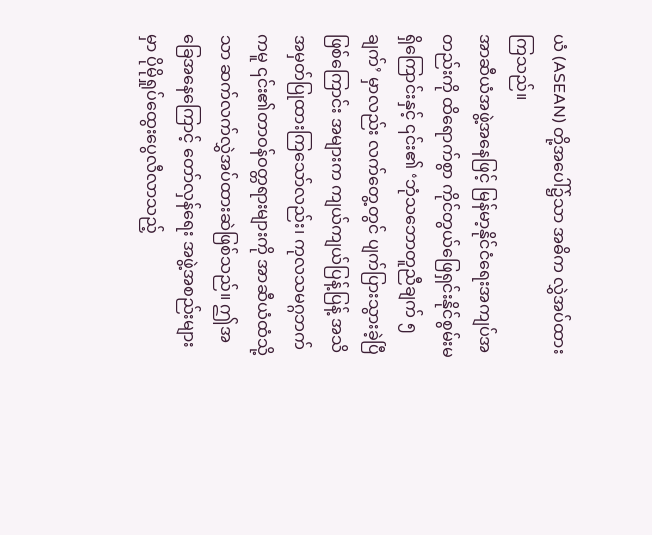ယံ (ASEAN) တို့အပေါ်၌သာ အဓိက လွှဲအပ်ထားကြသည်။
အာဆီယံအဖွဲ့အနေဖြင့် မြန်မာ့နိုင်ငံရေးအကျပ်အတည်းကို ထိရောက်စွာ ကိုင်တွယ်ဖြေရှင်းနိုင်စွမ်းမရှိကြောင်းနှင့် ၎င်း၏ ‘ဘုံသဘောတူညီချက် ၅ ချက်’ မှာလည်း လက်တွေ့တွင် ပျက်ပြားသွားခဲ့ပြီဖြစ်ကြောင်း အများက ကျယ်ကျယ်ပြန့်ပြန့် အသိအမှတ်ပြုထားကြသော်လည်း၊ ကုလသမဂ္ဂဘက်ကမူ ၎င်း၏တာဝန်ဝတ္တရားများကို အာဆီယံထံသို့သာ ဆက်လက်လွှဲအပ်ထားဆဲဖြစ်သည်။ ဤအခြေအနေကြောင့် တော်လှန်ရေး အဖွဲ့အစည်းများမှာ ပိုမိုရှုပ်ထွေးပွေလီလာသည့်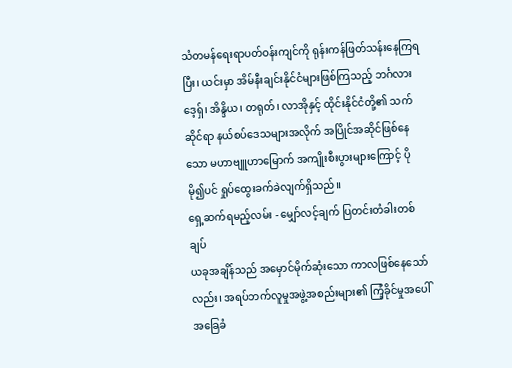သံတမန်ရေးရာပတ်ဝန်းကျင်ကို ရုန်းကန်ဖြတ်သန်းနေကြရပြီး၊ ယင်းမှာ အိမ်နီးချင်းနိုင်ငံများဖြစ်ကြသည့် ဘင်္ဂလားဒေ့ရှ်၊ အိန္ဒိယ၊ တရုတ်၊ လာအိုနှင့် ထိုင်းနိုင်ငံတို့၏ သက်ဆိုင်ရာ နယ်စပ်ဒေသများအလိုက် အပြိုင်အဆိုင်ဖြစ်နေသော မဟာဗျူဟာမြောက် အကျိုးစီးပွားများကြောင့် ပိုမို၍ပင် ရှုပ်ထွေးခက်ခဲလျက်ရှိသည်။
ရှေ့ဆက်ရမည့်လမ်း - မျှော်လင့်ချက် ပြတင်းတံခါးတစ်ချပ်
ယခုအချိန်သည် အမှောင်မိုက်ဆုံးသော ကာလဖြစ်နေသော်လည်း၊ အရပ်ဘက်လူမှုအဖွဲ့အစည်းများ၏ ကြံ့ခိုင်မှုအပေါ် အခြေခံ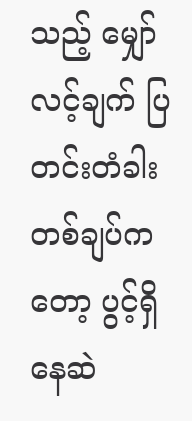သည့် မျှော်လင့်ချက် ပြတင်းတံခါးတစ်ချပ်ကတော့ ပွင့်ရှိနေဆဲ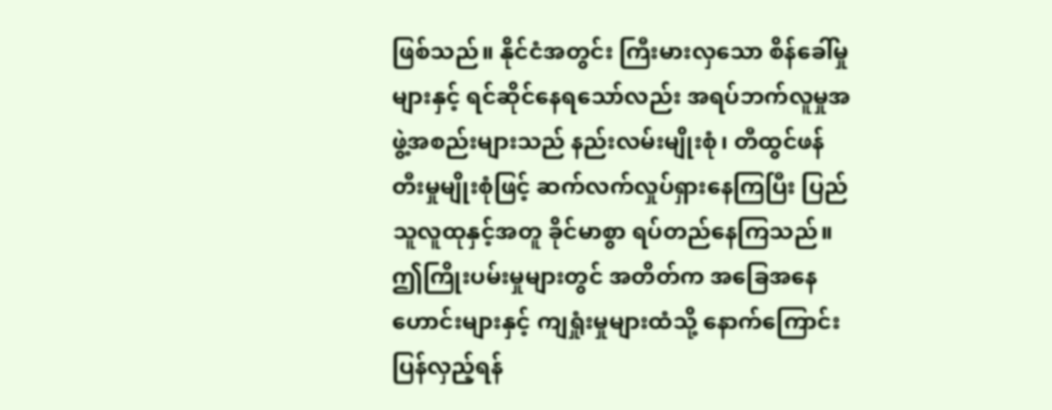ဖြစ်သည်။ နိုင်ငံအတွင်း ကြီးမားလှသော စိန်ခေါ်မှုများနှင့် ရင်ဆိုင်နေရသော်လည်း အရပ်ဘက်လူမှုအဖွဲ့အစည်းများသည် နည်းလမ်းမျိုးစုံ၊ တီထွင်ဖန်တီးမှုမျိုးစုံဖြင့် ဆက်လက်လှုပ်ရှားနေကြပြီး ပြည်သူလူထုနှင့်အတူ ခိုင်မာစွာ ရပ်တည်နေကြသည်။ ဤကြိုးပမ်းမှုများတွင် အတိတ်က အခြေအနေဟောင်းများနှင့် ကျရှုံးမှုများထံသို့ နောက်ကြောင်းပြန်လှည့်ရန်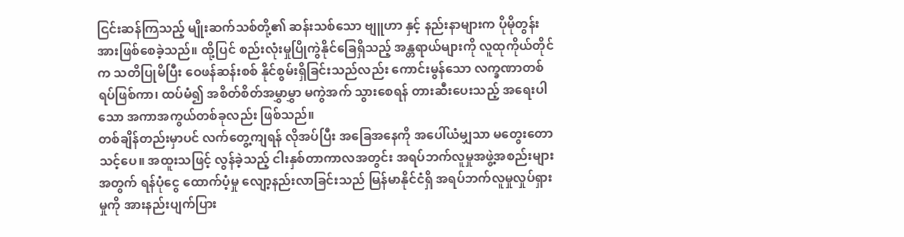ငြင်းဆန်ကြသည့် မျိုးဆက်သစ်တို့၏ ဆန်းသစ်သော ဗျူဟာ နှင့် နည်းနာများက ပိုမိုတွန်းအားဖြစ်စေခဲ့သည်။ ထို့ပြင် စည်းလုံးမှုပြိုကွဲနိုင်ခြေရှိသည့် အန္တရာယ်များကို လူထုကိုယ်တိုင်က သတိပြုမိပြီး ဝေဖန်ဆန်းစစ် နိုင်စွမ်းရှိခြင်းသည်လည်း ကောင်းမွန်သော လက္ခဏာတစ်ရပ်ဖြစ်ကာ၊ ထပ်မံ၍ အစိတ်စိတ်အမွှာမွှာ မကွဲအက် သွားစေရန် တားဆီးပေးသည့် အရေးပါသော အကာအကွယ်တစ်ခုလည်း ဖြစ်သည်။
တစ်ချိန်တည်းမှာပင် လက်တွေ့ကျရန် လိုအပ်ပြီး အခြေအနေကို အပေါ်ယံမျှသာ မတွေးတောသင့်ပေ။ အထူးသဖြင့် လွန်ခဲ့သည့် ငါးနှစ်တာကာလအတွင်း အရပ်ဘက်လူမှုအဖွဲ့အစည်းများအတွက် ရန်ပုံငွေ ထောက်ပံ့မှု လျော့နည်းလာခြင်းသည် မြန်မာနိုင်ငံရှိ အရပ်ဘက်လူမှုလှုပ်ရှားမှုကို အားနည်းပျက်ပြား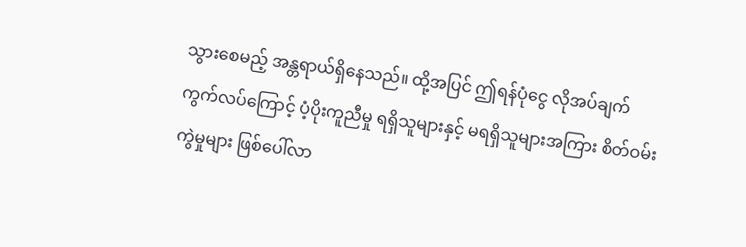သွားစေမည့် အန္တရာယ်ရှိနေသည်။ ထို့အပြင် ဤရန်ပုံငွေ လိုအပ်ချက်ကွက်လပ်ကြောင့် ပံ့ပိုးကူညီမှု ရရှိသူများနှင့် မရရှိသူများအကြား စိတ်ဝမ်းကွဲမှုများ ဖြစ်ပေါ်လာ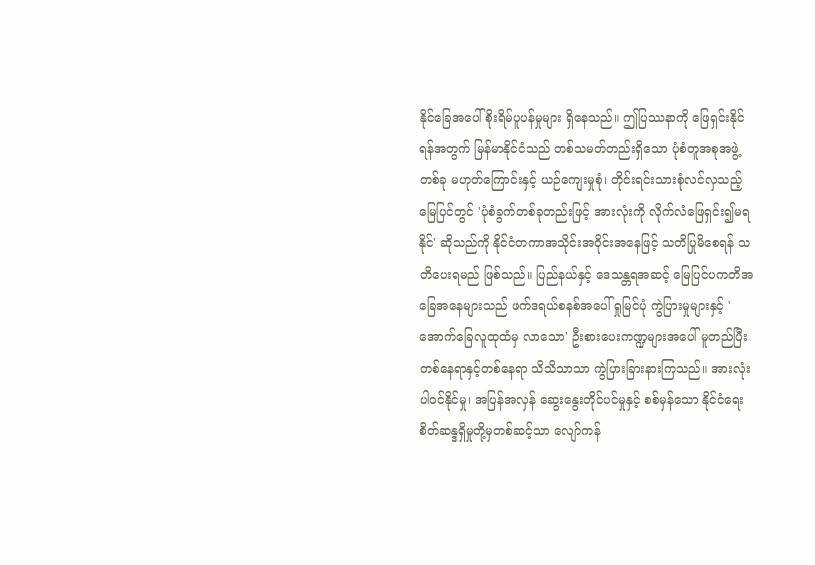နိုင်ခြေအပေါ် စိုးရိမ်ပူပန်မှုများ ရှိနေသည်။ ဤပြဿနာကို ဖြေရှင်းနိုင်ရန်အတွက် မြန်မာနိုင်ငံသည် တစ်သမတ်တည်းရှိသော ပုံစံတူအစုအဖွဲ့တစ်ခု မဟုတ်ကြောင်းနှင့် ယဉ်ကျေးမှုစုံ၊ တိုင်းရင်းသားစုံလင်လှသည့် မြေပြင်တွင် 'ပုံစံခွက်တစ်ခုတည်းဖြင့် အားလုံးကို လိုက်လံဖြေရှင်း၍မရနိုင်' ဆိုသည်ကို နိုင်ငံတကာအသိုင်းအဝိုင်းအနေဖြင့် သတိပြုမိစေရန် သတိပေးရမည် ဖြစ်သည်။ ပြည်နယ်နှင့် ဒေသန္တရအဆင့် မြေပြင်ပကတိအခြေအနေများသည် ဖက်ဒရယ်စနစ်အပေါ် ရှုမြင်ပုံ ကွဲပြားမှုများနှင့် 'အောက်ခြေလူထုထံမှ လာသော' ဦးစားပေးကဏ္ဍများအပေါ် မူတည်ပြီး တစ်နေရာနှင့်တစ်နေရာ သိသိသာသာ ကွဲပြားခြားနားကြသည်။ အားလုံးပါဝင်နိုင်မှု၊ အပြန်အလှန် ဆွေးနွေးတိုင်ပင်မှုနှင့် စစ်မှန်သော နိုင်ငံရေးစိတ်ဆန္ဒရှိမှုတို့မှတစ်ဆင့်သာ လျော်ကန်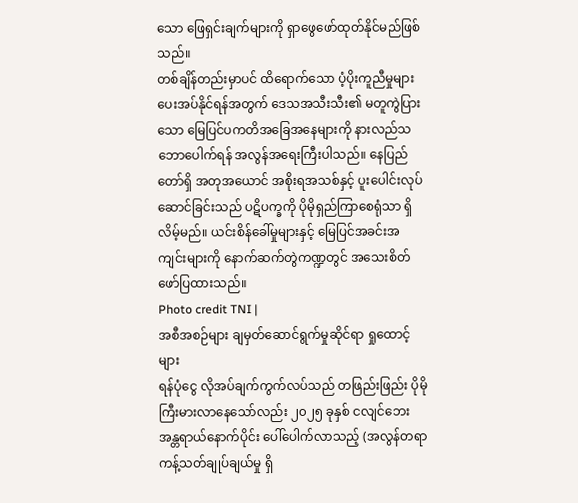သော ဖြေရှင်းချက်များကို ရှာဖွေဖော်ထုတ်နိုင်မည်ဖြစ်သည်။
တစ်ချိန်တည်းမှာပင် ထိရောက်သော ပံ့ပိုးကူညီမှုများ ပေးအပ်နိုင်ရန်အတွက် ဒေသအသီးသီး၏ မတူကွဲပြားသော မြေပြင်ပကတိအခြေအနေများကို နားလည်သဘောပေါက်ရန် အလွန်အရေးကြီးပါသည်။ နေပြည်တော်ရှိ အတုအယောင် အစိုးရအသစ်နှင့် ပူးပေါင်းလုပ်ဆောင်ခြင်းသည် ပဋိပက္ခကို ပိုမိုရှည်ကြာစေရုံသာ ရှိလိမ့်မည်။ ယင်းစိန်ခေါ်မှုများနှင့် မြေပြင်အခင်းအကျင်းများကို နောက်ဆက်တွဲကဏ္ဍတွင် အသေးစိတ် ဖော်ပြထားသည်။
Photo credit TNI |
အစီအစဉ်များ ချမှတ်ဆောင်ရွက်မှုဆိုင်ရာ ရှုထောင့်များ
ရန်ပုံငွေ လိုအပ်ချက်ကွက်လပ်သည် တဖြည်းဖြည်း ပိုမိုကြီးမားလာနေသော်လည်း ၂၀၂၅ ခုနှစ် ငလျင်ဘေး အန္တရာယ်နောက်ပိုင်း ပေါ်ပေါက်လာသည့် (အလွန်တရာ ကန့်သတ်ချုပ်ချယ်မှု ရှိ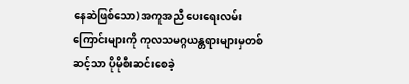နေဆဲဖြစ်သော) အကူအညီ ပေးရေးလမ်းကြောင်းများကို ကုလသမဂ္ဂယန္တရားများမှတစ်ဆင့်သာ ပိုမိုစီးဆင်းစေခဲ့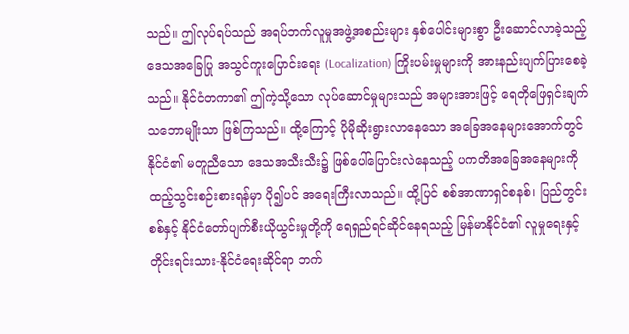သည်။ ဤလုပ်ရပ်သည် အရပ်ဘက်လူမှုအဖွဲ့အစည်းများ နှစ်ပေါင်းများစွာ ဦးဆောင်လာခဲ့သည့် ဒေသအခြေပြု အသွင်ကူးပြောင်းရေး (Localization) ကြိုးပမ်းမှုများကို အားနည်းပျက်ပြားစေခဲ့သည်။ နိုင်ငံတကာ၏ ဤကဲ့သို့သော လုပ်ဆောင်မှုများသည် အများအားဖြင့် ရေတိုဖြေရှင်းချက် သဘောမျိုးသာ ဖြစ်ကြသည်။ ထို့ကြောင့် ပိုမိုဆိုးရွားလာနေသော အခြေအနေများအောက်တွင် နိုင်ငံ၏ မတူညီသော ဒေသအသီးသီး၌ ဖြစ်ပေါ်ပြောင်းလဲနေသည့် ပကတိအခြေအနေများကို ထည့်သွင်းစဉ်းစားရန်မှာ ပို၍ပင် အရေးကြီးလာသည်။ ထို့ပြင် စစ်အာဏာရှင်စနစ်၊ ပြည်တွင်းစစ်နှင့် နိုင်ငံတော်ပျက်စီးယိုယွင်းမှုတို့ကို ရေရှည်ရင်ဆိုင်နေရသည့် မြန်မာနိုင်ငံ၏ လူမှုရေးနှင့် တိုင်းရင်းသား-နိုင်ငံရေးဆိုင်ရာ ဘက်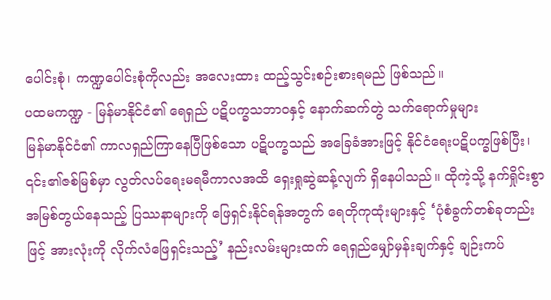ပေါင်းစုံ၊ ကဏ္ဍပေါင်းစုံကိုလည်း အလေးထား ထည့်သွင်းစဉ်းစားရမည် ဖြစ်သည်။
ပထမကဏ္ဍ - မြန်မာနိုင်ငံ၏ ရေရှည် ပဋိပက္ခသဘာဝနှင့် နောက်ဆက်တွဲ သက်ရောက်မှုများ
မြန်မာနိုင်ငံ၏ ကာလရှည်ကြာနေပြီဖြစ်သော ပဋိပက္ခသည် အခြေခံအားဖြင့် နိုင်ငံရေးပဋိပက္ခဖြစ်ပြီး၊ ၎င်း၏ဇစ်မြစ်မှာ လွတ်လပ်ရေးမရမီကာလအထိ ရှေးရှုဆွဲဆန့်လျက် ရှိနေပါသည်။ ထိုကဲ့သို့ နက်ရှိုင်းစွာ အမြစ်တွယ်နေသည့် ပြဿနာများကို ဖြေရှင်းနိုင်ရန်အတွက် ရေတိုကုထုံးများနှင့် ‘ပုံစံခွက်တစ်ခုတည်းဖြင့် အားလုံးကို လိုက်လံဖြေရှင်းသည့်’ နည်းလမ်းများထက် ရေရှည်မျှော်မှန်းချက်နှင့် ချဉ်းကပ်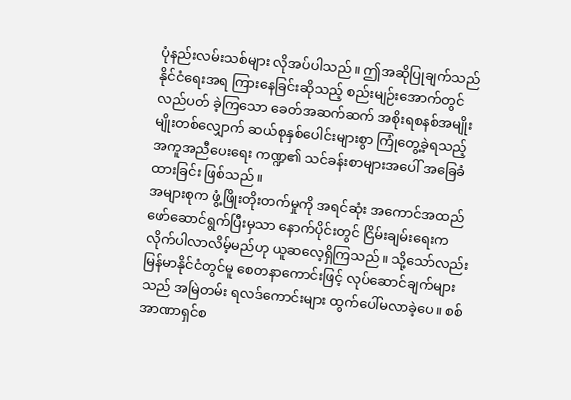ပုံနည်းလမ်းသစ်များ လိုအပ်ပါသည်။ ဤအဆိုပြုချက်သည် နိုင်ငံရေးအရ ကြားနေခြင်းဆိုသည့် စည်းမျဉ်းအောက်တွင် လည်ပတ် ခဲ့ကြသော ခေတ်အဆက်ဆက် အစိုးရစနစ်အမျိုးမျိုးတစ်လျှောက် ဆယ်စုနှစ်ပေါင်းများစွာ ကြုံတွေ့ခဲ့ရသည့် အကူအညီပေးရေး ကဏ္ဍ၏ သင်ခန်းစာများအပေါ် အခြေခံထားခြင်း ဖြစ်သည်။
အများစုက ဖွံ့ဖြိုးတိုးတက်မှုကို အရင်ဆုံး အကောင်အထည်ဖော်ဆောင်ရွက်ပြီးမှသာ နောက်ပိုင်းတွင် ငြိမ်းချမ်းရေးက လိုက်ပါလာလိမ့်မည်ဟု ယူဆလေ့ရှိကြသည်။ သို့သော်လည်း မြန်မာနိုင်ငံတွင်မူ စေတနာကောင်းဖြင့် လုပ်ဆောင်ချက်များသည် အမြဲတမ်း ရလဒ်ကောင်းများ ထွက်ပေါ်မလာခဲ့ပေ။ စစ်အာဏာရှင်စ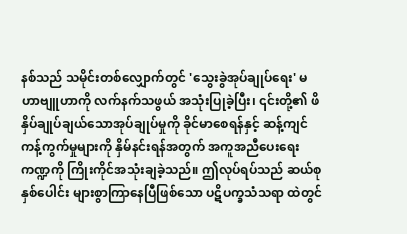နစ်သည် သမိုင်းတစ်လျှောက်တွင် 'သွေးခွဲအုပ်ချုပ်ရေး' မဟာဗျူဟာကို လက်နက်သဖွယ် အသုံးပြုခဲ့ပြီး၊ ၎င်းတို့၏ ဖိနှိပ်ချုပ်ချယ်သောအုပ်ချုပ်မှုကို ခိုင်မာစေရန်နှင့် ဆန့်ကျင်ကန့်ကွက်မှုများကို နှိမ်နင်းရန်အတွက် အကူအညီပေးရေးကဏ္ဍကို ကြိုးကိုင်အသုံးချခဲ့သည်။ ဤလုပ်ရပ်သည် ဆယ်စုနှစ်ပေါင်း များစွာကြာနေပြီဖြစ်သော ပဋိပက္ခသံသရာ ထဲတွင်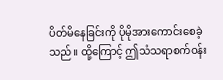ပိတ်မိနေခြင်းကို ပိုမိုအားကောင်းစေခဲ့သည်။ ထို့ကြောင့် ဤသံသရာစက်ဝန်း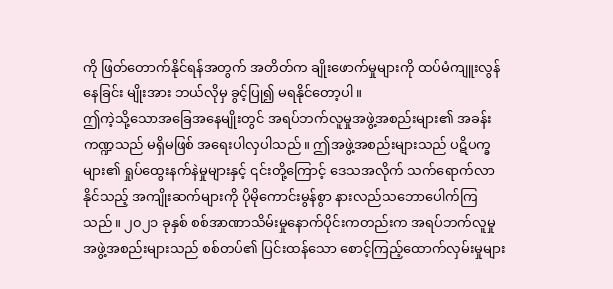ကို ဖြတ်တောက်နိုင်ရန်အတွက် အတိတ်က ချိုးဖောက်မှုများကို ထပ်မံကျူးလွန်နေခြင်း မျိုးအား ဘယ်လိုမှ ခွင့်ပြု၍ မရနိုင်တော့ပါ။
ဤကဲ့သို့သောအခြေအနေမျိုးတွင် အရပ်ဘက်လူမှုအဖွဲ့အစည်းများ၏ အခန်းကဏ္ဍသည် မရှိမဖြစ် အရေးပါလှပါသည်။ ဤအဖွဲ့အစည်းများသည် ပဋိပက္ခများ၏ ရှုပ်ထွေးနက်နဲမှုများနှင့် ၎င်းတို့ကြောင့် ဒေသအလိုက် သက်ရောက်လာနိုင်သည့် အကျိုးဆက်များကို ပိုမိုကောင်းမွန်စွာ နားလည်သဘောပေါက်ကြသည်။ ၂၀၂၁ ခုနှစ် စစ်အာဏာသိမ်းမှုနောက်ပိုင်းကတည်းက အရပ်ဘက်လူမှုအဖွဲ့အစည်းများသည် စစ်တပ်၏ ပြင်းထန်သော စောင့်ကြည့်ထောက်လှမ်းမှုများ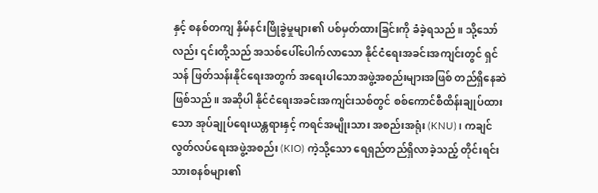နှင့် စနစ်တကျ နှိမ်နင်းဖြိုခွဲမှုများ၏ ပစ်မှတ်ထားခြင်းကို ခံခဲ့ရသည်။ သို့သော်လည်း ၎င်းတို့သည် အသစ်ပေါ်ပေါက်လာသော နိုင်ငံရေးအခင်းအကျင်းတွင် ရှင်သန် ဖြတ်သန်းနိုင်ရေးအတွက် အရေးပါသောအဖွဲ့အစည်းများအဖြစ် တည်ရှိနေဆဲဖြစ်သည်။ အဆိုပါ နိုင်ငံရေးအခင်းအကျင်းသစ်တွင် စစ်ကောင်စီထိန်းချုပ်ထားသော အုပ်ချုပ်ရေးယန္တရားနှင့် ကရင်အမျိုးသား အစည်းအရုံး (KNU)၊ ကချင်လွတ်လပ်ရေးအဖွဲ့အစည်း (KIO) ကဲ့သို့သော ရေရှည်တည်ရှိလာခဲ့သည့် တိုင်းရင်းသားစနစ်များ၏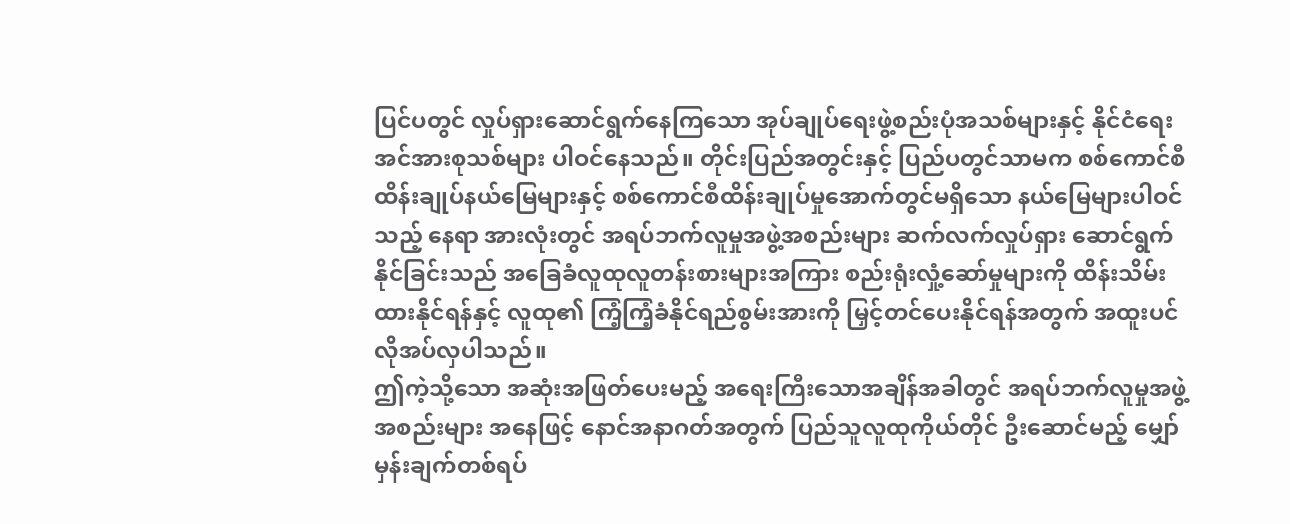ပြင်ပတွင် လှုပ်ရှားဆောင်ရွက်နေကြသော အုပ်ချုပ်ရေးဖွဲ့စည်းပုံအသစ်များနှင့် နိုင်ငံရေးအင်အားစုသစ်များ ပါဝင်နေသည်။ တိုင်းပြည်အတွင်းနှင့် ပြည်ပတွင်သာမက စစ်ကောင်စီ ထိန်းချုပ်နယ်မြေများနှင့် စစ်ကောင်စီထိန်းချုပ်မှုအောက်တွင်မရှိသော နယ်မြေများပါဝင်သည့် နေရာ အားလုံးတွင် အရပ်ဘက်လူမှုအဖွဲ့အစည်းများ ဆက်လက်လှုပ်ရှား ဆောင်ရွက်နိုင်ခြင်းသည် အခြေခံလူထုလူတန်းစားများအကြား စည်းရုံးလှုံ့ဆော်မှုများကို ထိန်းသိမ်းထားနိုင်ရန်နှင့် လူထု၏ ကြံ့ကြံ့ခံနိုင်ရည်စွမ်းအားကို မြှင့်တင်ပေးနိုင်ရန်အတွက် အထူးပင် လိုအပ်လှပါသည်။
ဤကဲ့သို့သော အဆုံးအဖြတ်ပေးမည့် အရေးကြီးသောအချိန်အခါတွင် အရပ်ဘက်လူမှုအဖွဲ့အစည်းများ အနေဖြင့် နောင်အနာဂတ်အတွက် ပြည်သူလူထုကိုယ်တိုင် ဦးဆောင်မည့် မျှော်မှန်းချက်တစ်ရပ်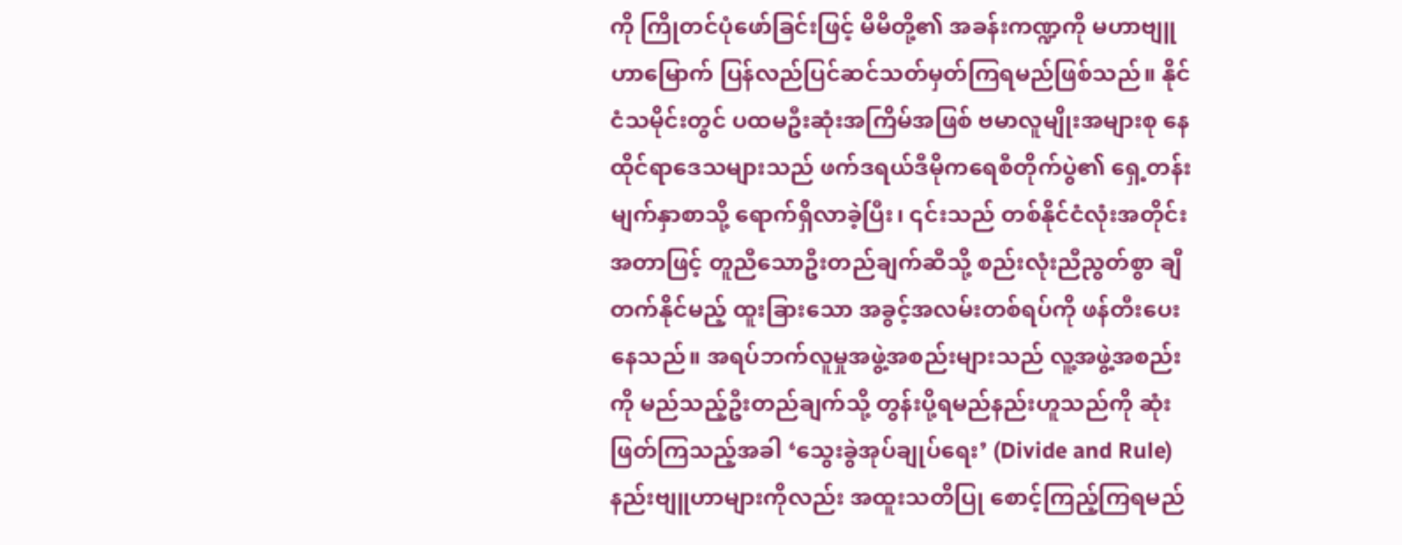ကို ကြိုတင်ပုံဖော်ခြင်းဖြင့် မိမိတို့၏ အခန်းကဏ္ဍကို မဟာဗျူဟာမြောက် ပြန်လည်ပြင်ဆင်သတ်မှတ်ကြရမည်ဖြစ်သည်။ နိုင်ငံသမိုင်းတွင် ပထမဦးဆုံးအကြိမ်အဖြစ် ဗမာလူမျိုးအများစု နေထိုင်ရာဒေသများသည် ဖက်ဒရယ်ဒီမိုကရေစီတိုက်ပွဲ၏ ရှေ့တန်းမျက်နှာစာသို့ ရောက်ရှိလာခဲ့ပြီး၊ ၎င်းသည် တစ်နိုင်ငံလုံးအတိုင်းအတာဖြင့် တူညီသောဦးတည်ချက်ဆီသို့ စည်းလုံးညီညွတ်စွာ ချီတက်နိုင်မည့် ထူးခြားသော အခွင့်အလမ်းတစ်ရပ်ကို ဖန်တီးပေးနေသည်။ အရပ်ဘက်လူမှုအဖွဲ့အစည်းများသည် လူ့အဖွဲ့အစည်းကို မည်သည့်ဦးတည်ချက်သို့ တွန်းပို့ရမည်နည်းဟူသည်ကို ဆုံးဖြတ်ကြသည့်အခါ ‘သွေးခွဲအုပ်ချုပ်ရေး’ (Divide and Rule) နည်းဗျူဟာများကိုလည်း အထူးသတိပြု စောင့်ကြည့်ကြရမည်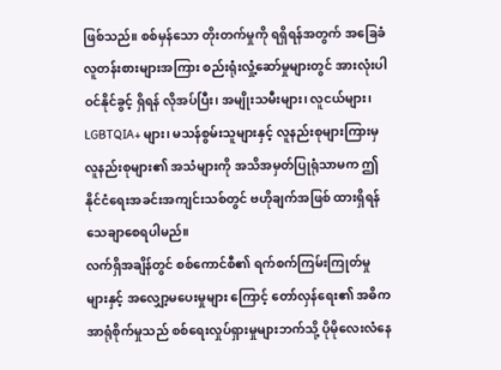ဖြစ်သည်။ စစ်မှန်သော တိုးတက်မှုကို ရရှိရန်အတွက် အခြေခံလူတန်းစားများအကြား စည်းရုံးလှုံ့ဆော်မှုများတွင် အားလုံးပါဝင်နိုင်ခွင့် ရှိရန် လိုအပ်ပြီး၊ အမျိုးသမီးများ၊ လူငယ်များ၊ LGBTQIA+ များ၊ မသန်စွမ်းသူများနှင့် လူနည်းစုများကြားမှ လူနည်းစုများ၏ အသံများကို အသိအမှတ်ပြုရုံသာမက ဤနိုင်ငံရေးအခင်းအကျင်းသစ်တွင် ဗဟိုချက်အဖြစ် ထားရှိရန် သေချာစေရပါမည်။
လက်ရှိအချိန်တွင် စစ်ကောင်စီ၏ ရက်စက်ကြမ်းကြုတ်မှုများနှင့် အလျှော့မပေးမှုများ ကြောင့် တော်လှန်ရေး၏ အဓိကအာရုံစိုက်မှုသည် စစ်ရေးလှုပ်ရှားမှုများဘက်သို့ ပိုမိုလေးလံနေ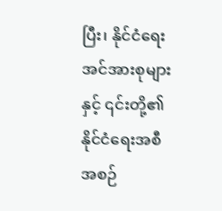ပြီး၊ နိုင်ငံရေးအင်အားစုများနှင့် ၎င်းတို့၏ နိုင်ငံရေးအစီအစဉ်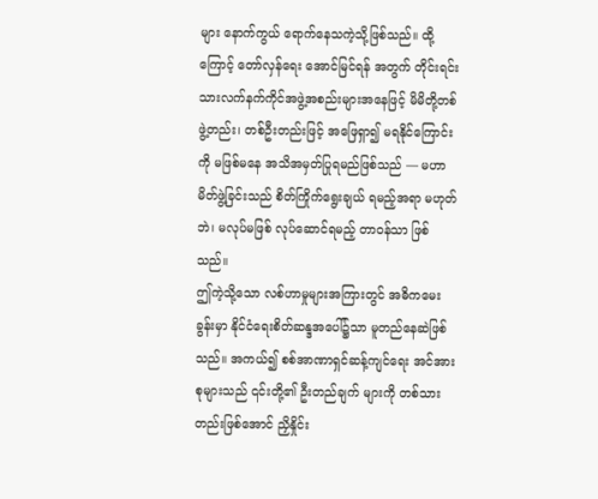များ နောက်ကွယ် ရောက်နေသကဲ့သို့ဖြစ်သည်။ ထို့ကြောင့် တော်လှန်ရေး အောင်မြင်ရန် အတွက် တိုင်းရင်းသားလက်နက်ကိုင်အဖွဲ့အစည်းများအနေဖြင့် မိမိတို့တစ်ဖွဲ့တည်း၊ တစ်ဦးတည်းဖြင့် အဖြေရှာ၍ မရနိုင်ကြောင်းကို မဖြစ်မနေ အသိအမှတ်ပြုရမည်ဖြစ်သည် — မဟာမိတ်ဖွဲ့ခြင်းသည် စိတ်ကြိုက်ရွေးချယ် ရမည့်အရာ မဟုတ်ဘဲ၊ မလုပ်မဖြစ် လုပ်ဆောင်ရမည့် တာဝန်သာ ဖြစ်သည်။
ဤကဲ့သို့သော လစ်ဟာမှုများအကြားတွင် အဓိကမေးခွန်းမှာ နိုင်ငံရေးစိတ်ဆန္ဒအပေါ်၌သာ မူတည်နေဆဲဖြစ်သည်။ အကယ်၍ စစ်အာဏာရှင်ဆန့်ကျင်ရေး အင်အားစုများသည် ၎င်းတို့၏ ဦးတည်ချက် များကို တစ်သားတည်းဖြစ်အောင် ညှိနှိုင်း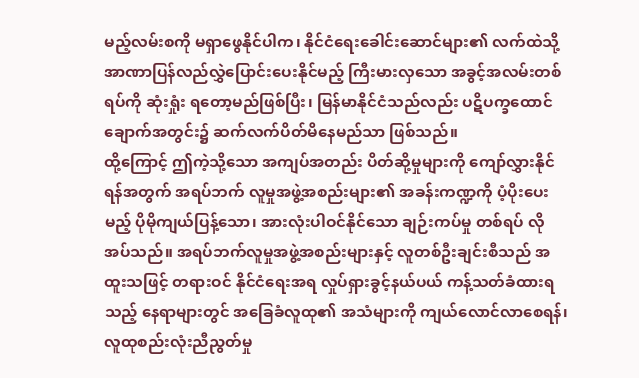မည့်လမ်းစကို မရှာဖွေနိုင်ပါက၊ နိုင်ငံရေးခေါင်းဆောင်များ၏ လက်ထဲသို့ အာဏာပြန်လည်လွှဲပြောင်းပေးနိုင်မည့် ကြီးမားလှသော အခွင့်အလမ်းတစ်ရပ်ကို ဆုံးရှုံး ရတော့မည်ဖြစ်ပြီး၊ မြန်မာနိုင်ငံသည်လည်း ပဋိပက္ခထောင်ချောက်အတွင်း၌ ဆက်လက်ပိတ်မိနေမည်သာ ဖြစ်သည်။
ထို့ကြောင့် ဤကဲ့သို့သော အကျပ်အတည်း ပိတ်ဆို့မှုများကို ကျော်လွှားနိုင်ရန်အတွက် အရပ်ဘက် လူမှုအဖွဲ့အစည်းများ၏ အခန်းကဏ္ဍကို ပံ့ပိုးပေးမည့် ပိုမိုကျယ်ပြန့်သော၊ အားလုံးပါဝင်နိုင်သော ချဉ်းကပ်မှု တစ်ရပ် လိုအပ်သည်။ အရပ်ဘက်လူမှုအဖွဲ့အစည်းများနှင့် လူတစ်ဦးချင်းစီသည် အထူးသဖြင့် တရားဝင် နိုင်ငံရေးအရ လှုပ်ရှားခွင့်နယ်ပယ် ကန့်သတ်ခံထားရသည့် နေရာများတွင် အခြေခံလူထု၏ အသံများကို ကျယ်လောင်လာစေရန်၊ လူထုစည်းလုံးညီညွတ်မှု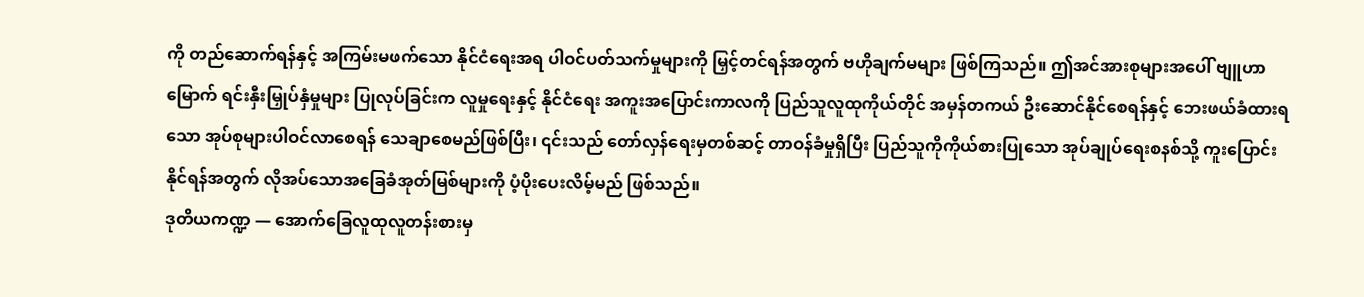ကို တည်ဆောက်ရန်နှင့် အကြမ်းမဖက်သော နိုင်ငံရေးအရ ပါဝင်ပတ်သက်မှုများကို မြှင့်တင်ရန်အတွက် ဗဟိုချက်မများ ဖြစ်ကြသည်။ ဤအင်အားစုများအပေါ် ဗျူဟာမြောက် ရင်းနှီးမြှုပ်နှံမှုများ ပြုလုပ်ခြင်းက လူမှုရေးနှင့် နိုင်ငံရေး အကူးအပြောင်းကာလကို ပြည်သူလူထုကိုယ်တိုင် အမှန်တကယ် ဦးဆောင်နိုင်စေရန်နှင့် ဘေးဖယ်ခံထားရသော အုပ်စုများပါဝင်လာစေရန် သေချာစေမည်ဖြစ်ပြီး၊ ၎င်းသည် တော်လှန်ရေးမှတစ်ဆင့် တာဝန်ခံမှုရှိပြီး ပြည်သူကိုကိုယ်စားပြုသော အုပ်ချုပ်ရေးစနစ်သို့ ကူးပြောင်းနိုင်ရန်အတွက် လိုအပ်သောအခြေခံအုတ်မြစ်များကို ပံ့ပိုးပေးလိမ့်မည် ဖြစ်သည်။
ဒုတိယကဏ္ဍ — အောက်ခြေလူထုလူတန်းစားမှ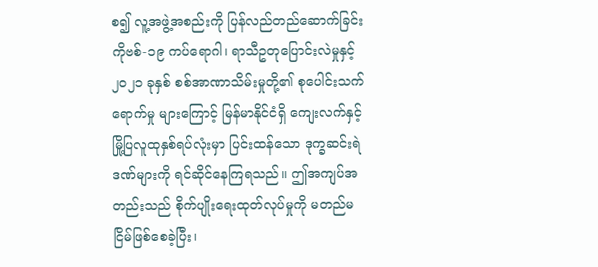စ၍ လူ့အဖွဲ့အစည်းကို ပြန်လည်တည်ဆောက်ခြင်း
ကိုဗစ်-၁၉ ကပ်ရောဂါ၊ ရာသီဥတုပြောင်းလဲမှုနှင့် ၂၀၂၁ ခုနှစ် စစ်အာဏာသိမ်းမှုတို့၏ စုပေါင်းသက်ရောက်မှု များကြောင့် မြန်မာနိုင်ငံရှိ ကျေးလက်နှင့် မြို့ပြလူထုနှစ်ရပ်လုံးမှာ ပြင်းထန်သော ဒုက္ခဆင်းရဲဒဏ်များကို ရင်ဆိုင်နေကြရသည်။ ဤအကျပ်အတည်းသည် စိုက်ပျိုးရေးထုတ်လုပ်မှုကို မတည်မငြိမ်ဖြစ်စေခဲ့ပြီး၊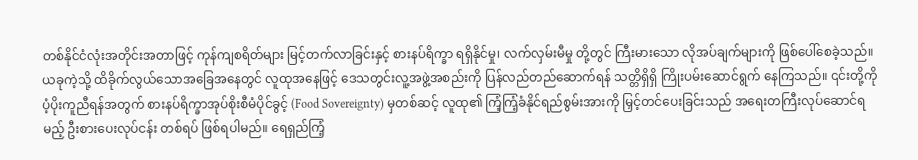တစ်နိုင်ငံလုံးအတိုင်းအတာဖြင့် ကုန်ကျစရိတ်များ မြင့်တက်လာခြင်းနှင့် စားနပ်ရိက္ခာ ရရှိနိုင်မှု၊ လက်လှမ်းမီမှု တို့တွင် ကြီးမားသော လိုအပ်ချက်များကို ဖြစ်ပေါ်စေခဲ့သည်။ ယခုကဲ့သို့ ထိခိုက်လွယ်သောအခြေအနေတွင် လူထုအနေဖြင့် ဒေသတွင်းလူ့အဖွဲ့အစည်းကို ပြန်လည်တည်ဆောက်ရန် သတ္တိရှိရှိ ကြိုးပမ်းဆောင်ရွက် နေကြသည်။ ၎င်းတို့ကို ပံ့ပိုးကူညီရန်အတွက် စားနပ်ရိက္ခာအုပ်စိုးစီမံပိုင်ခွင့် (Food Sovereignty) မှတစ်ဆင့် လူထု၏ ကြံ့ကြံ့ခံနိုင်ရည်စွမ်းအားကို မြှင့်တင်ပေးခြင်းသည် အရေးတကြီးလုပ်ဆောင်ရမည့် ဦးစားပေးလုပ်ငန်း တစ်ရပ် ဖြစ်ရပါမည်။ ရေရှည်ကြံ့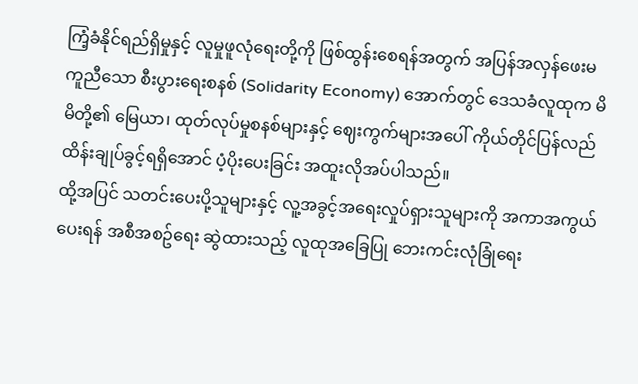ကြံ့ခံနိုင်ရည်ရှိမှုနှင့် လူမှုဖူလုံရေးတို့ကို ဖြစ်ထွန်းစေရန်အတွက် အပြန်အလှန်ဖေးမကူညီသော စီးပွားရေးစနစ် (Solidarity Economy) အောက်တွင် ဒေသခံလူထုက မိမိတို့၏ မြေယာ၊ ထုတ်လုပ်မှုစနစ်များနှင့် ဈေးကွက်များအပေါ် ကိုယ်တိုင်ပြန်လည်ထိန်းချုပ်ခွင့်ရရှိအောင် ပံ့ပိုးပေးခြင်း အထူးလိုအပ်ပါသည်။
ထို့အပြင် သတင်းပေးပို့သူများနှင့် လူ့အခွင့်အရေးလှုပ်ရှားသူများကို အကာအကွယ်ပေးရန် အစီအစဥ်ရေး ဆွဲထားသည့် လူထုအခြေပြု ဘေးကင်းလုံခြုံရေး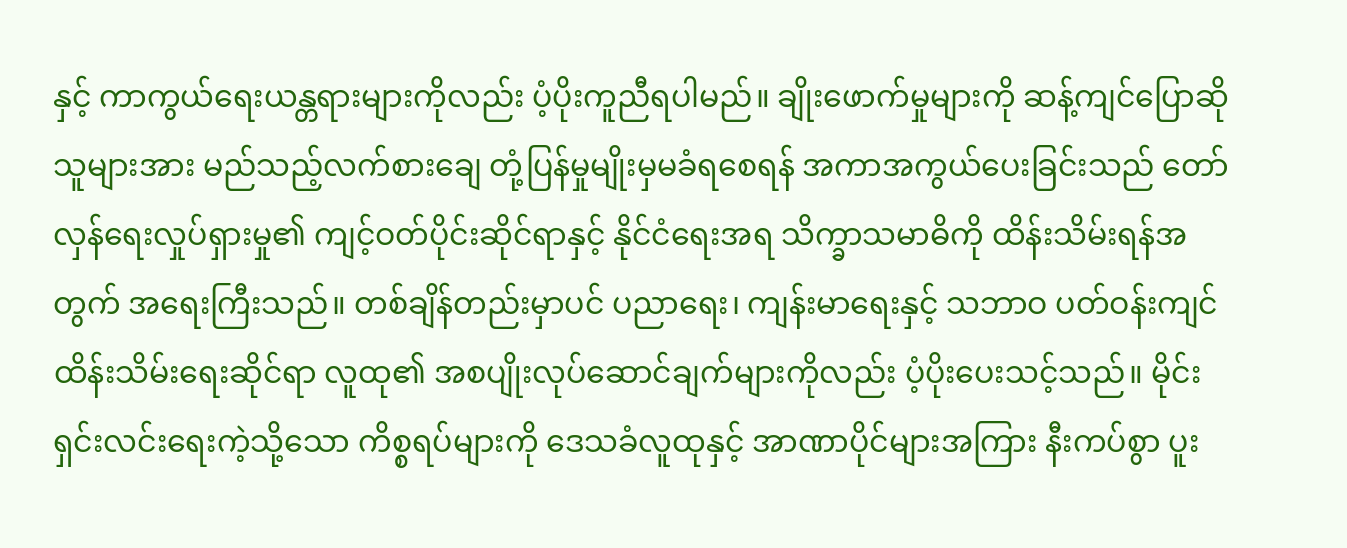နှင့် ကာကွယ်ရေးယန္တရားများကိုလည်း ပံ့ပိုးကူညီရပါမည်။ ချိုးဖောက်မှုများကို ဆန့်ကျင်ပြောဆိုသူများအား မည်သည့်လက်စားချေ တုံ့ပြန်မှုမျိုးမှမခံရစေရန် အကာအကွယ်ပေးခြင်းသည် တော်လှန်ရေးလှုပ်ရှားမှု၏ ကျင့်ဝတ်ပိုင်းဆိုင်ရာနှင့် နိုင်ငံရေးအရ သိက္ခာသမာဓိကို ထိန်းသိမ်းရန်အတွက် အရေးကြီးသည်။ တစ်ချိန်တည်းမှာပင် ပညာရေး၊ ကျန်းမာရေးနှင့် သဘာဝ ပတ်ဝန်းကျင်ထိန်းသိမ်းရေးဆိုင်ရာ လူထု၏ အစပျိုးလုပ်ဆောင်ချက်များကိုလည်း ပံ့ပိုးပေးသင့်သည်။ မိုင်းရှင်းလင်းရေးကဲ့သို့သော ကိစ္စရပ်များကို ဒေသခံလူထုနှင့် အာဏာပိုင်များအကြား နီးကပ်စွာ ပူး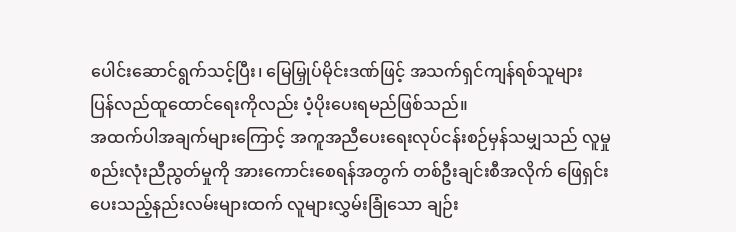ပေါင်းဆောင်ရွက်သင့်ပြီး၊ မြေမြှုပ်မိုင်းဒဏ်ဖြင့် အသက်ရှင်ကျန်ရစ်သူများ ပြန်လည်ထူထောင်ရေးကိုလည်း ပံ့ပိုးပေးရမည်ဖြစ်သည်။
အထက်ပါအချက်များကြောင့် အကူအညီပေးရေးလုပ်ငန်းစဉ်မှန်သမျှသည် လူမှုစည်းလုံးညီညွတ်မှုကို အားကောင်းစေရန်အတွက် တစ်ဦးချင်းစီအလိုက် ဖြေရှင်းပေးသည့်နည်းလမ်းများထက် လူများလွှမ်းခြုံသော ချဉ်း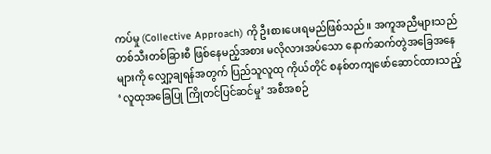ကပ်မှု (Collective Approach) ကို ဦးစားပေးရမည်ဖြစ်သည်။ အကူအညီများသည် တစ်သီးတစ်ခြားစီ ဖြစ်နေမည့်အစား မလိုလားအပ်သော နောက်ဆက်တွဲအခြေအနေများကို လျှော့ချရန်အတွက် ပြည်သူလူထု ကိုယ်တိုင် စနစ်တကျဖော်ဆောင်ထားသည့် ‘လူထုအခြေပြု ကြိုတင်ပြင်ဆင်မှု’ အစီအစဉ်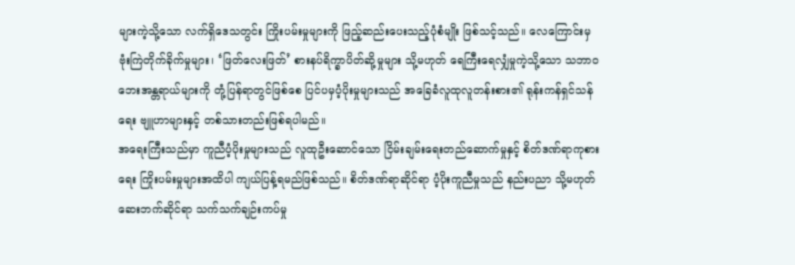များကဲ့သို့သော လက်ရှိဒေသတွင်း ကြိုးပမ်းမှုများကို ဖြည့်ဆည်းပေးသည့်ပုံစံမျိုး ဖြစ်သင့်သည်။ လေကြောင်းမှ ဗုံးကြဲတိုက်ခိုက်မှုများ၊ ‘ဖြတ်လေးဖြတ်’ စားနပ်ရိက္ခာပိတ်ဆို့မှုများ သို့မဟုတ် ရေကြီးရေလျှံမှုကဲ့သို့သော သဘာဝဘေးအန္တရာယ်များကို တုံ့ပြန်ရာတွင်ဖြစ်စေ ပြင်ပမှပံ့ပိုးမှုများသည် အခြေခံလူထုလူတန်းစား၏ ရုန်းကန်ရှင်သန်ရေး ဗျူဟာများနှင့် တစ်သားတည်းဖြစ်ရပါမည်။
အရေးကြီးသည်မှာ ကူညီပံ့ပိုးမှုများသည် လူထုဦးဆောင်သော ငြိမ်းချမ်းရေးတည်ဆောက်မှုနှင့် စိတ်ဒဏ်ရာကုစားရေး ကြိုးပမ်းမှုများအထိပါ ကျယ်ပြန့်ရမည်ဖြစ်သည်။ စိတ်ဒဏ်ရာဆိုင်ရာ ပံ့ပိုးကူညီမှုသည် နည်းပညာ သို့မဟုတ် ဆေးဘက်ဆိုင်ရာ သက်သက်ချဉ်းကပ်မှု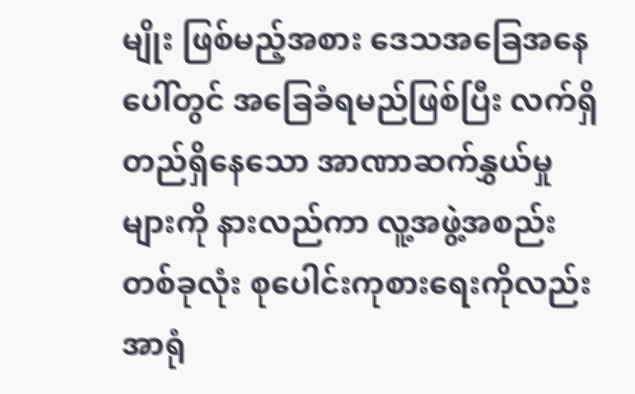မျိုး ဖြစ်မည့်အစား ဒေသအခြေအနေပေါ်တွင် အခြေခံရမည်ဖြစ်ပြီး လက်ရှိတည်ရှိနေသော အာဏာဆက်နွှယ်မှုများကို နားလည်ကာ လူ့အဖွဲ့အစည်းတစ်ခုလုံး စုပေါင်းကုစားရေးကိုလည်း အာရုံ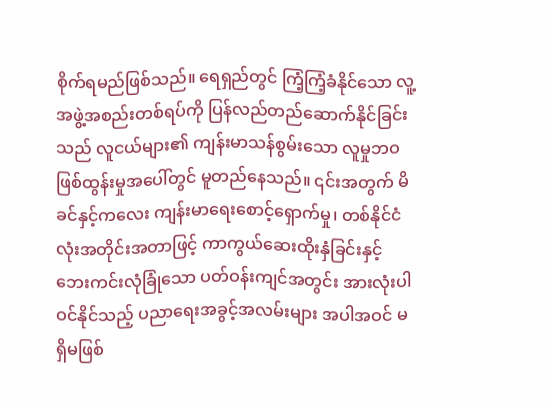စိုက်ရမည်ဖြစ်သည်။ ရေရှည်တွင် ကြံ့ကြံ့ခံနိုင်သော လူ့အဖွဲ့အစည်းတစ်ရပ်ကို ပြန်လည်တည်ဆောက်နိုင်ခြင်းသည် လူငယ်များ၏ ကျန်းမာသန်စွမ်းသော လူမှုဘဝဖြစ်ထွန်းမှုအပေါ်တွင် မူတည်နေသည်။ ၎င်းအတွက် မိခင်နှင့်ကလေး ကျန်းမာရေးစောင့်ရှောက်မှု၊ တစ်နိုင်ငံလုံးအတိုင်းအတာဖြင့် ကာကွယ်ဆေးထိုးနှံခြင်းနှင့် ဘေးကင်းလုံခြုံသော ပတ်ဝန်းကျင်အတွင်း အားလုံးပါဝင်နိုင်သည့် ပညာရေးအခွင့်အလမ်းများ အပါအဝင် မရှိမဖြစ်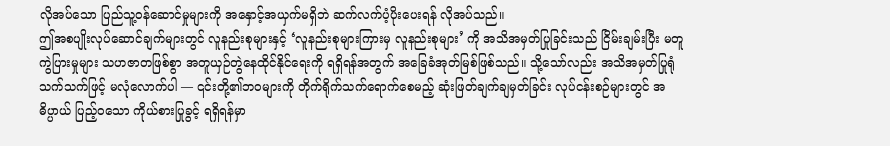လိုအပ်သော ပြည်သူ့ဝန်ဆောင်မှုများကို အနှောင့်အယှက်မရှိဘဲ ဆက်လက်ပံ့ပိုးပေးရန် လိုအပ်သည်။
ဤအစပျိုးလုပ်ဆောင်ချက်များတွင် လူနည်းစုများနှင့် ‘လူနည်းစုများကြားမှ လူနည်းစုများ’ ကို အသိအမှတ်ပြုခြင်းသည် ငြိမ်းချမ်းပြီး မတူကွဲပြားမှုများ သဟဇာတဖြစ်စွာ အတူယှဉ်တွဲနေထိုင်နိုင်ရေးကို ရရှိရန်အတွက် အခြေခံအုတ်မြစ်ဖြစ်သည်။ သို့သော်လည်း အသိအမှတ်ပြုရုံသက်သက်ဖြင့် မလုံလောက်ပါ — ၎င်းတို့၏ဘဝများကို တိုက်ရိုက်သက်ရောက်စေမည့် ဆုံးဖြတ်ချက်ချမှတ်ခြင်း လုပ်ငန်းစဉ်များတွင် အဓိပ္ပာယ် ပြည့်ဝသော ကိုယ်စားပြုခွင့် ရရှိရန်မှာ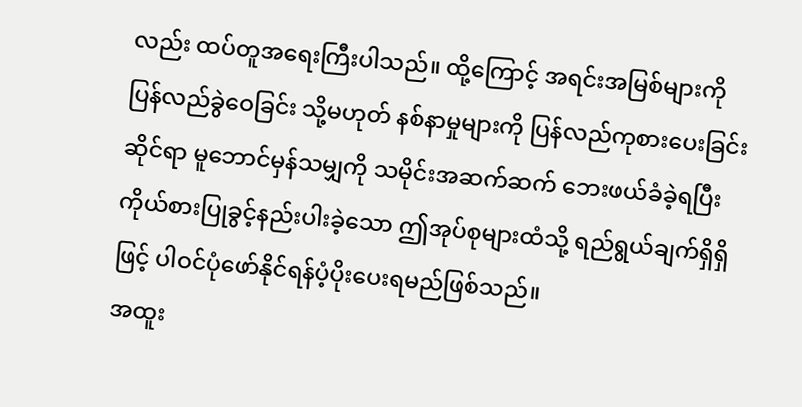လည်း ထပ်တူအရေးကြီးပါသည်။ ထို့ကြောင့် အရင်းအမြစ်များကို ပြန်လည်ခွဲဝေခြင်း သို့မဟုတ် နစ်နာမှုများကို ပြန်လည်ကုစားပေးခြင်းဆိုင်ရာ မူဘောင်မှန်သမျှကို သမိုင်းအဆက်ဆက် ဘေးဖယ်ခံခဲ့ရပြီး ကိုယ်စားပြုခွင့်နည်းပါးခဲ့သော ဤအုပ်စုများထံသို့ ရည်ရွယ်ချက်ရှိရှိဖြင့် ပါဝင်ပုံဖော်နိုင်ရန်ပံ့ပိုးပေးရမည်ဖြစ်သည်။
အထူး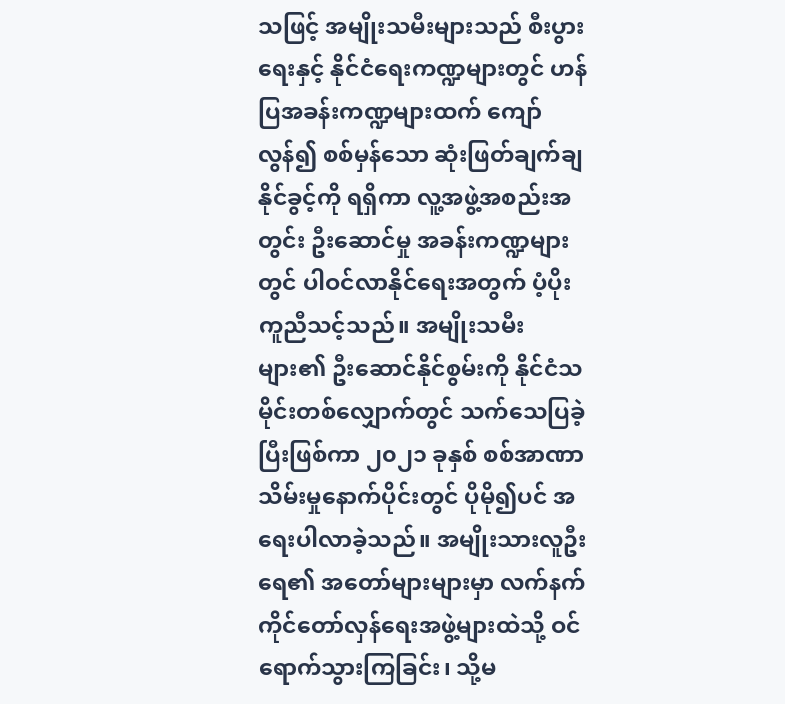သဖြင့် အမျိုးသမီးများသည် စီးပွားရေးနှင့် နိုင်ငံရေးကဏ္ဍများတွင် ဟန်ပြအခန်းကဏ္ဍများထက် ကျော်လွန်၍ စစ်မှန်သော ဆုံးဖြတ်ချက်ချနိုင်ခွင့်ကို ရရှိကာ လူ့အဖွဲ့အစည်းအတွင်း ဦးဆောင်မှု အခန်းကဏ္ဍများတွင် ပါဝင်လာနိုင်ရေးအတွက် ပံ့ပိုးကူညီသင့်သည်။ အမျိုးသမီးများ၏ ဦးဆောင်နိုင်စွမ်းကို နိုင်ငံသမိုင်းတစ်လျှောက်တွင် သက်သေပြခဲ့ပြီးဖြစ်ကာ ၂၀၂၁ ခုနှစ် စစ်အာဏာသိမ်းမှုနောက်ပိုင်းတွင် ပိုမို၍ပင် အရေးပါလာခဲ့သည်။ အမျိုးသားလူဦးရေ၏ အတော်များများမှာ လက်နက်ကိုင်တော်လှန်ရေးအဖွဲ့များထဲသို့ ဝင်ရောက်သွားကြခြင်း၊ သို့မ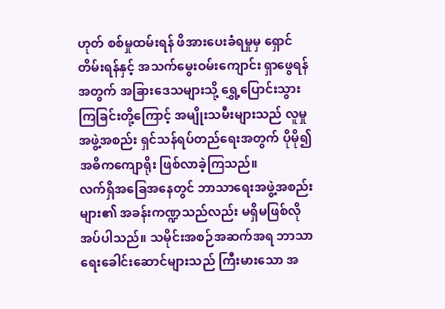ဟုတ် စစ်မှုထမ်းရန် ဖိအားပေးခံရမှုမှ ရှောင်တိမ်းရန်နှင့် အသက်မွေးဝမ်းကျောင်း ရှာဖွေရန်အတွက် အခြားဒေသများသို့ ရွှေ့ပြောင်းသွားကြခြင်းတို့ကြောင့် အမျိုးသမီးများသည် လူမှုအဖွဲ့အစည်း ရှင်သန်ရပ်တည်ရေးအတွက် ပိုမို၍ အဓိကကျောရိုး ဖြစ်လာခဲ့ကြသည်။
လက်ရှိအခြေအနေတွင် ဘာသာရေးအဖွဲ့အစည်းများ၏ အခန်းကဏ္ဍသည်လည်း မရှိမဖြစ်လိုအပ်ပါသည်။ သမိုင်းအစဉ်အဆက်အရ ဘာသာရေးခေါင်းဆောင်များသည် ကြီးမားသော အ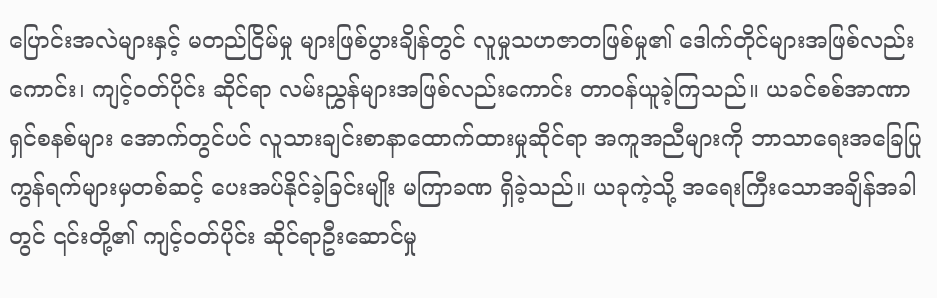ပြောင်းအလဲများနှင့် မတည်ငြိမ်မှု များဖြစ်ပွားချိန်တွင် လူမှုသဟဇာတဖြစ်မှု၏ ဒေါက်တိုင်များအဖြစ်လည်းကောင်း၊ ကျင့်ဝတ်ပိုင်း ဆိုင်ရာ လမ်းညွှန်များအဖြစ်လည်းကောင်း တာဝန်ယူခဲ့ကြသည်။ ယခင်စစ်အာဏာရှင်စနစ်များ အောက်တွင်ပင် လူသားချင်းစာနာထောက်ထားမှုဆိုင်ရာ အကူအညီများကို ဘာသာရေးအခြေပြု ကွန်ရက်များမှတစ်ဆင့် ပေးအပ်နိုင်ခဲ့ခြင်းမျိုး မကြာခဏ ရှိခဲ့သည်။ ယခုကဲ့သို့ အရေးကြီးသောအချိန်အခါတွင် ၎င်းတို့၏ ကျင့်ဝတ်ပိုင်း ဆိုင်ရာဦးဆောင်မှု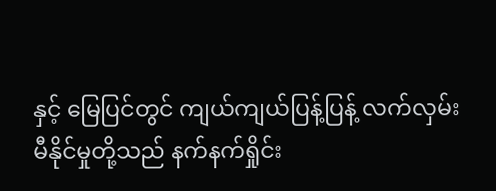နှင့် မြေပြင်တွင် ကျယ်ကျယ်ပြန့်ပြန့် လက်လှမ်းမီနိုင်မှုတို့သည် နက်နက်ရှိုင်း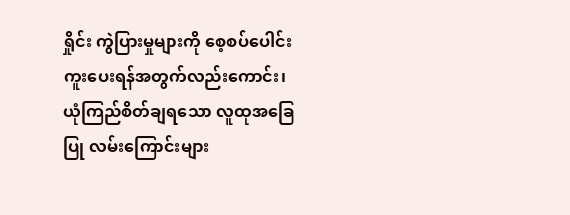ရှိုင်း ကွဲပြားမှုများကို စေ့စပ်ပေါင်းကူးပေးရန်အတွက်လည်းကောင်း၊ ယုံကြည်စိတ်ချရသော လူထုအခြေပြု လမ်းကြောင်းများ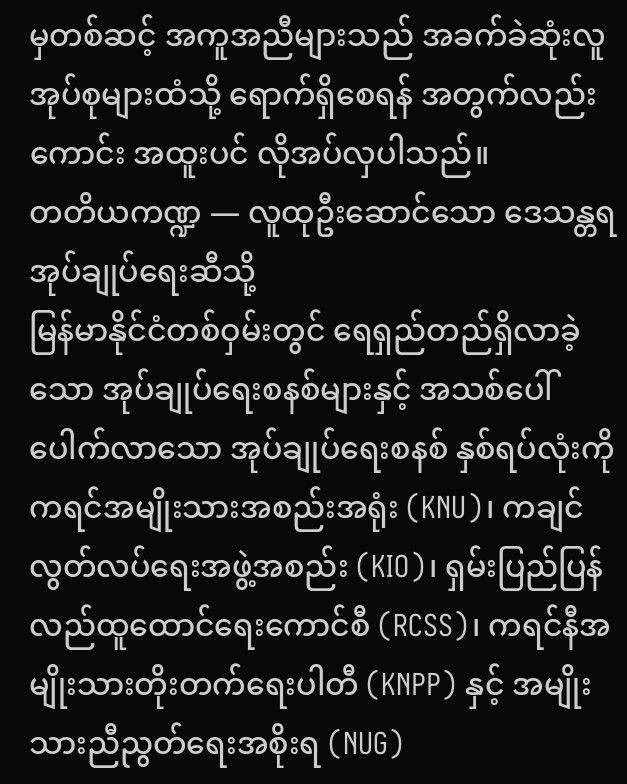မှတစ်ဆင့် အကူအညီများသည် အခက်ခဲဆုံးလူအုပ်စုများထံသို့ ရောက်ရှိစေရန် အတွက်လည်းကောင်း အထူးပင် လိုအပ်လှပါသည်။
တတိယကဏ္ဍ — လူထုဦးဆောင်သော ဒေသန္တရအုပ်ချုပ်ရေးဆီသို့
မြန်မာနိုင်ငံတစ်ဝှမ်းတွင် ရေရှည်တည်ရှိလာခဲ့သော အုပ်ချုပ်ရေးစနစ်များနှင့် အသစ်ပေါ်ပေါက်လာသော အုပ်ချုပ်ရေးစနစ် နှစ်ရပ်လုံးကို ကရင်အမျိုးသားအစည်းအရုံး (KNU)၊ ကချင်လွတ်လပ်ရေးအဖွဲ့အစည်း (KIO)၊ ရှမ်းပြည်ပြန်လည်ထူထောင်ရေးကောင်စီ (RCSS)၊ ကရင်နီအမျိုးသားတိုးတက်ရေးပါတီ (KNPP) နှင့် အမျိုးသားညီညွတ်ရေးအစိုးရ (NUG)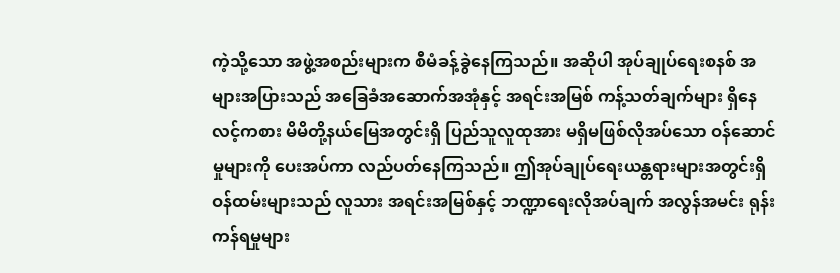ကဲ့သို့သော အဖွဲ့အစည်းများက စီမံခန့်ခွဲနေကြသည်။ အဆိုပါ အုပ်ချုပ်ရေးစနစ် အများအပြားသည် အခြေခံအဆောက်အအုံနှင့် အရင်းအမြစ် ကန့်သတ်ချက်များ ရှိနေလင့်ကစား မိမိတို့နယ်မြေအတွင်းရှိ ပြည်သူလူထုအား မရှိမဖြစ်လိုအပ်သော ဝန်ဆောင်မှုများကို ပေးအပ်ကာ လည်ပတ်နေကြသည်။ ဤအုပ်ချုပ်ရေးယန္တရားများအတွင်းရှိ ဝန်ထမ်းများသည် လူသား အရင်းအမြစ်နှင့် ဘဏ္ဍာရေးလိုအပ်ချက် အလွန်အမင်း ရုန်းကန်ရမှုများ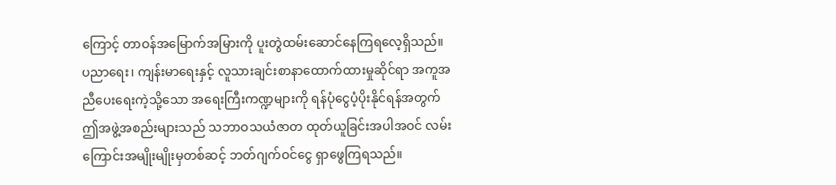ကြောင့် တာဝန်အမြောက်အမြားကို ပူးတွဲထမ်းဆောင်နေကြရလေ့ရှိသည်။ ပညာရေး၊ ကျန်းမာရေးနှင့် လူသားချင်းစာနာထောက်ထားမှုဆိုင်ရာ အကူအညီပေးရေးကဲ့သို့သော အရေးကြီးကဏ္ဍများကို ရန်ပုံငွေပံ့ပိုးနိုင်ရန်အတွက် ဤအဖွဲ့အစည်းများသည် သဘာဝသယံဇာတ ထုတ်ယူခြင်းအပါအဝင် လမ်းကြောင်းအမျိုးမျိုးမှတစ်ဆင့် ဘတ်ဂျက်ဝင်ငွေ ရှာဖွေကြရသည်။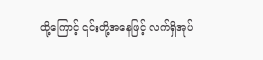ထို့ကြောင့် ၎င်းတို့အနေဖြင့် လက်ရှိအုပ်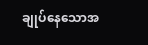ချုပ်နေသောအ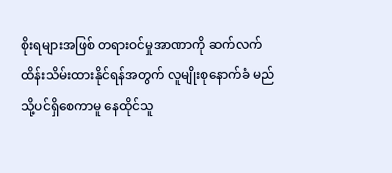စိုးရများအဖြစ် တရားဝင်မှုအာဏာကို ဆက်လက်ထိန်းသိမ်းထားနိုင်ရန်အတွက် လူမျိုးစုနောက်ခံ မည်သို့ပင်ရှိစေကာမူ နေထိုင်သူ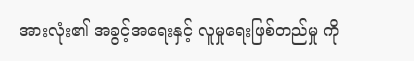အားလုံး၏ အခွင့်အရေးနှင့် လူမှုရေးဖြစ်တည်မှု ကို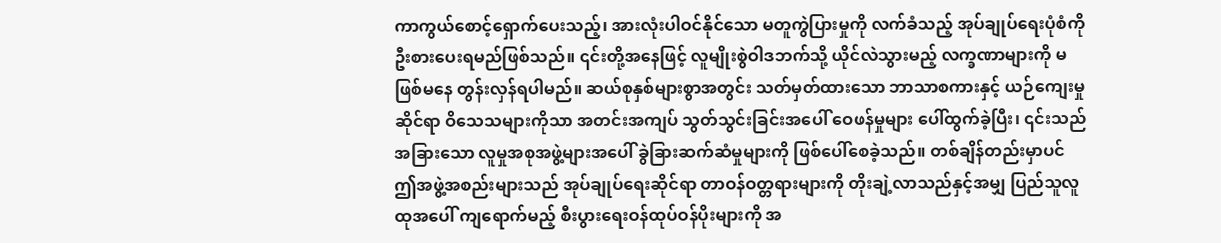ကာကွယ်စောင့်ရှောက်ပေးသည့်၊ အားလုံးပါဝင်နိုင်သော မတူကွဲပြားမှုကို လက်ခံသည့် အုပ်ချုပ်ရေးပုံစံကို ဦးစားပေးရမည်ဖြစ်သည်။ ၎င်းတို့အနေဖြင့် လူမျိုးစွဲဝါဒဘက်သို့ ယိုင်လဲသွားမည့် လက္ခဏာများကို မဖြစ်မနေ တွန်းလှန်ရပါမည်။ ဆယ်စုနှစ်များစွာအတွင်း သတ်မှတ်ထားသော ဘာသာစကားနှင့် ယဉ်ကျေးမှုဆိုင်ရာ ဝိသေသများကိုသာ အတင်းအကျပ် သွတ်သွင်းခြင်းအပေါ် ဝေဖန်မှုများ ပေါ်ထွက်ခဲ့ပြီး၊ ၎င်းသည် အခြားသော လူမှုအစုအဖွဲ့များအပေါ် ခွဲခြားဆက်ဆံမှုများကို ဖြစ်ပေါ်စေခဲ့သည်။ တစ်ချိန်တည်းမှာပင် ဤအဖွဲ့အစည်းများသည် အုပ်ချုပ်ရေးဆိုင်ရာ တာဝန်ဝတ္တရားများကို တိုးချဲ့လာသည်နှင့်အမျှ ပြည်သူလူထုအပေါ် ကျရောက်မည့် စီးပွားရေးဝန်ထုပ်ဝန်ပိုးများကို အ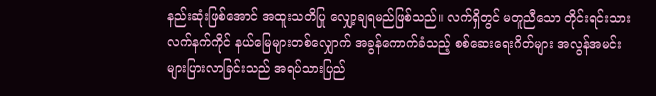နည်းဆုံးဖြစ်အောင် အထူးသတိပြု လျှော့ချရမည်ဖြစ်သည်။ လက်ရှိတွင် မတူညီသော တိုင်းရင်းသားလက်နက်ကိုင် နယ်မြေများတစ်လျှောက် အခွန်ကောက်ခံသည့် စစ်ဆေးရေးဂိတ်များ အလွန်အမင်း များပြားလာခြင်းသည် အရပ်သားပြည်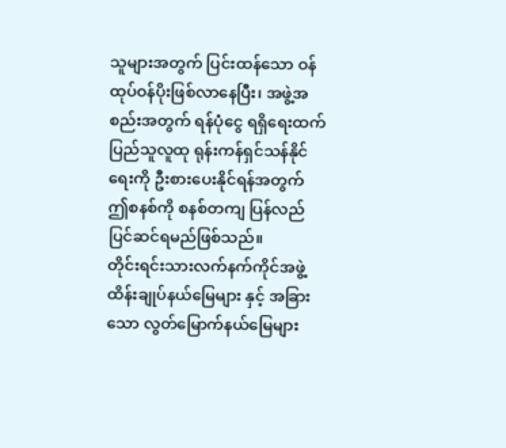သူများအတွက် ပြင်းထန်သော ဝန်ထုပ်ဝန်ပိုးဖြစ်လာနေပြီး၊ အဖွဲ့အစည်းအတွက် ရန်ပုံငွေ ရရှိရေးထက် ပြည်သူလူထု ရုန်းကန်ရှင်သန်နိုင်ရေးကို ဦးစားပေးနိုင်ရန်အတွက် ဤစနစ်ကို စနစ်တကျ ပြန်လည်ပြင်ဆင်ရမည်ဖြစ်သည်။
တိုင်းရင်းသားလက်နက်ကိုင်အဖွဲ့ထိန်းချုပ်နယ်မြေများ နှင့် အခြားသော လွတ်မြောက်နယ်မြေများ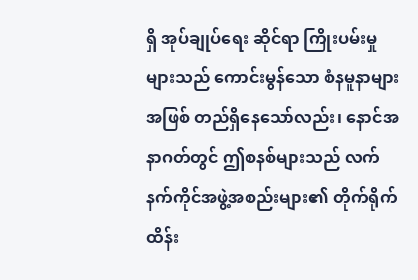ရှိ အုပ်ချုပ်ရေး ဆိုင်ရာ ကြိုးပမ်းမှုများသည် ကောင်းမွန်သော စံနမူနာများအဖြစ် တည်ရှိနေသော်လည်း၊ နောင်အနာဂတ်တွင် ဤစနစ်များသည် လက်နက်ကိုင်အဖွဲ့အစည်းများ၏ တိုက်ရိုက်ထိန်း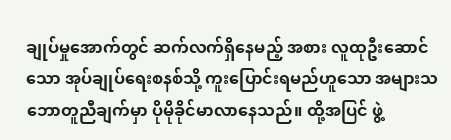ချုပ်မှုအောက်တွင် ဆက်လက်ရှိနေမည့် အစား လူထုဦးဆောင်သော အုပ်ချုပ်ရေးစနစ်သို့ ကူးပြောင်းရမည်ဟူသော အများသဘောတူညီချက်မှာ ပိုမိုခိုင်မာလာနေသည်။ ထို့အပြင် ဖွဲ့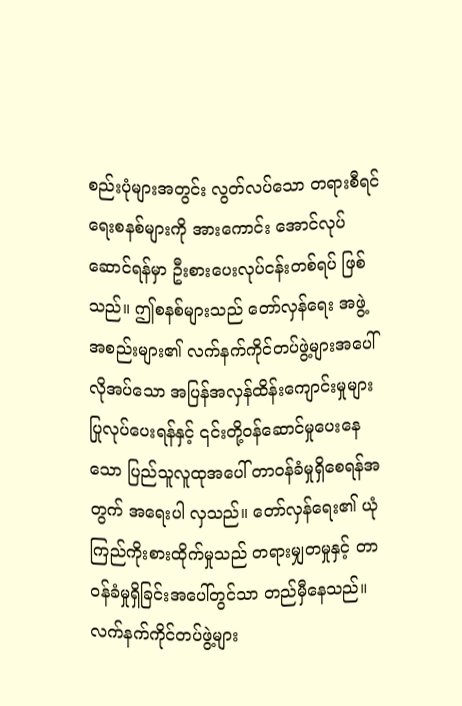စည်းပုံများအတွင်း လွတ်လပ်သော တရားစီရင်ရေးစနစ်များကို အားကောင်း အောင်လုပ်ဆောင်ရန်မှာ ဦးစားပေးလုပ်ငန်းတစ်ရပ် ဖြစ်သည်။ ဤစနစ်များသည် တော်လှန်ရေး အဖွဲ့အစည်းများ၏ လက်နက်ကိုင်တပ်ဖွဲ့များအပေါ် လိုအပ်သော အပြန်အလှန်ထိန်းကျောင်းမှုများ ပြုလုပ်ပေးရန်နှင့် ၎င်းတို့ဝန်ဆောင်မှုပေးနေသော ပြည်သူလူထုအပေါ် တာဝန်ခံမှုရှိစေရန်အတွက် အရေးပါ လှသည်။ တော်လှန်ရေး၏ ယုံကြည်ကိုးစားထိုက်မှုသည် တရားမျှတမှုနှင့် တာဝန်ခံမှုရှိခြင်းအပေါ်တွင်သာ တည်မှီနေသည်။ လက်နက်ကိုင်တပ်ဖွဲ့များ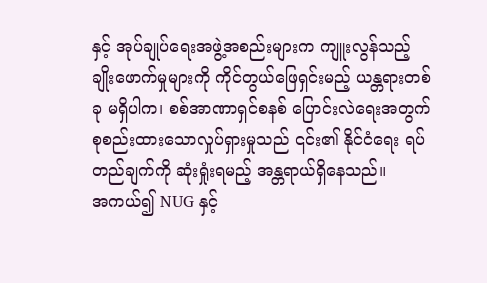နှင့် အုပ်ချုပ်ရေးအဖွဲ့အစည်းများက ကျူးလွန်သည့် ချိုးဖောက်မှုများကို ကိုင်တွယ်ဖြေရှင်းမည့် ယန္တရားတစ်ခု မရှိပါက၊ စစ်အာဏာရှင်စနစ် ပြောင်းလဲရေးအတွက် စုစည်းထားသောလှုပ်ရှားမှုသည် ၎င်း၏ နိုင်ငံရေး ရပ်တည်ချက်ကို ဆုံးရှုံးရမည့် အန္တရာယ်ရှိနေသည်။
အကယ်၍ NUG နှင့်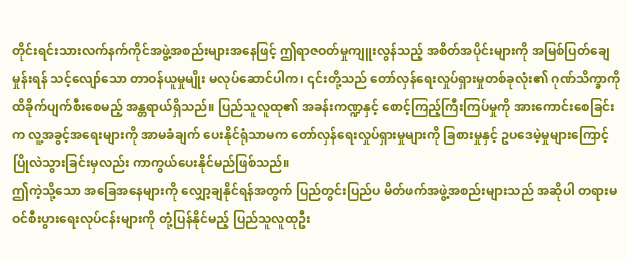တိုင်းရင်းသားလက်နက်ကိုင်အဖွဲ့အစည်းများအနေဖြင့် ဤရာဇဝတ်မှုကျူးလွန်သည့် အစိတ်အပိုင်းများကို အမြစ်ပြတ်ချေမှုန်းရန် သင့်လျော်သော တာဝန်ယူမှုမျိုး မလုပ်ဆောင်ပါက၊ ၎င်းတို့သည် တော်လှန်ရေးလှုပ်ရှားမှုတစ်ခုလုံး၏ ဂုဏ်သိက္ခာကို ထိခိုက်ပျက်စီးစေမည့် အန္တရာယ်ရှိသည်။ ပြည်သူလူထု၏ အခန်းကဏ္ဍနှင့် စောင့်ကြည့်ကြီးကြပ်မှုကို အားကောင်းစေခြင်းက လူ့အခွင့်အရေးများကို အာမခံချက် ပေးနိုင်ရုံသာမက တော်လှန်ရေးလှုပ်ရှားမှုများကို ခြစားမှုနှင့် ဥပဒေမဲ့မှုများကြောင့် ပြိုလဲသွားခြင်းမှလည်း ကာကွယ်ပေးနိုင်မည်ဖြစ်သည်။
ဤကဲ့သို့သော အခြေအနေများကို လျှော့ချနိုင်ရန်အတွက် ပြည်တွင်းပြည်ပ မိတ်ဖက်အဖွဲ့အစည်းများသည် အဆိုပါ တရားမဝင်စီးပွားရေးလုပ်ငန်းများကို တုံ့ပြန်နိုင်မည့် ပြည်သူလူထုဦး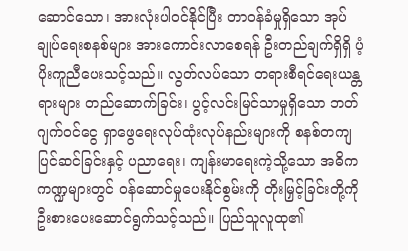ဆောင်သော၊ အားလုံးပါဝင်နိုင်ပြီး တာဝန်ခံမှုရှိသော အုပ်ချုပ်ရေးစနစ်များ အားကောင်းလာစေရန် ဦးတည်ချက်ရှိရှိ ပံ့ပိုးကူညီပေးသင့်သည်။ လွတ်လပ်သော တရားစီရင်ရေးယန္တရားများ တည်ဆောက်ခြင်း၊ ပွင့်လင်းမြင်သာမှုရှိသော ဘတ်ဂျက်ဝင်ငွေ ရှာဖွေရေးလုပ်ထုံးလုပ်နည်းများကို စနစ်တကျပြင်ဆင်ခြင်းနှင့် ပညာရေး၊ ကျန်းမာရေးကဲ့သို့သော အဓိကကဏ္ဍများတွင် ဝန်ဆောင်မှုပေးနိုင်စွမ်းကို တိုးမြှင့်ခြင်းတို့ကို ဦးစားပေးဆောင်ရွက်သင့်သည်။ ပြည်သူလူထု၏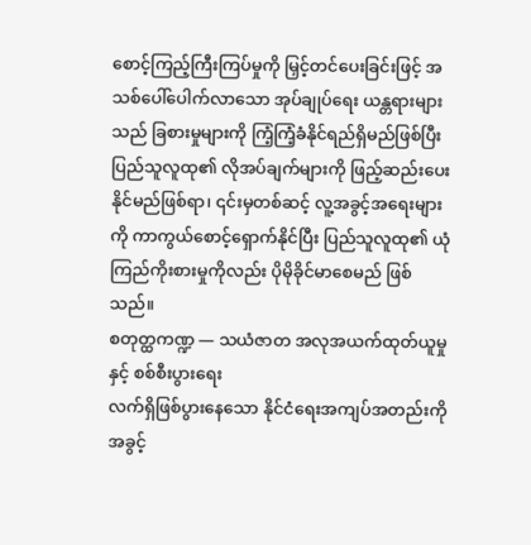စောင့်ကြည့်ကြီးကြပ်မှုကို မြှင့်တင်ပေးခြင်းဖြင့် အသစ်ပေါ်ပေါက်လာသော အုပ်ချုပ်ရေး ယန္တရားများသည် ခြစားမှုများကို ကြံ့ကြံ့ခံနိုင်ရည်ရှိမည်ဖြစ်ပြီး ပြည်သူလူထု၏ လိုအပ်ချက်များကို ဖြည့်ဆည်းပေးနိုင်မည်ဖြစ်ရာ၊ ၎င်းမှတစ်ဆင့် လူ့အခွင့်အရေးများကို ကာကွယ်စောင့်ရှောက်နိုင်ပြီး ပြည်သူလူထု၏ ယုံကြည်ကိုးစားမှုကိုလည်း ပိုမိုခိုင်မာစေမည် ဖြစ်သည်။
စတုတ္ထကဏ္ဍ — သယံဇာတ အလုအယက်ထုတ်ယူမှုနှင့် စစ်စီးပွားရေး
လက်ရှိဖြစ်ပွားနေသော နိုင်ငံရေးအကျပ်အတည်းကို အခွင့်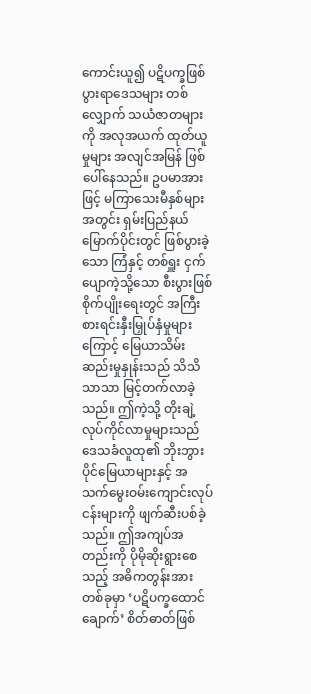ကောင်းယူ၍ ပဋိပက္ခဖြစ်ပွားရာဒေသများ တစ်လျှောက် သယံဇာတများကို အလုအယက် ထုတ်ယူမှုများ အလျင်အမြန် ဖြစ်ပေါ်နေသည်။ ဥပမာအားဖြင့် မကြာသေးမီနှစ်များအတွင်း ရှမ်းပြည်နယ်မြောက်ပိုင်းတွင် ဖြစ်ပွားခဲ့သော ကြံနှင့် တစ်ရှူး ငှက်ပျောကဲ့သို့သော စီးပွားဖြစ်စိုက်ပျိုးရေးတွင် အကြီးစားရင်းနှီးမြှုပ်နှံမှုများကြောင့် မြေယာသိမ်းဆည်းမှုနှုန်းသည် သိသိသာသာ မြင့်တက်လာခဲ့သည်။ ဤကဲ့သို့ တိုးချဲ့လုပ်ကိုင်လာမှုများသည် ဒေသခံလူထု၏ ဘိုးဘွားပိုင်မြေယာများနှင့် အသက်မွေးဝမ်းကျောင်းလုပ်ငန်းများကို ဖျက်ဆီးပစ်ခဲ့သည်။ ဤအကျပ်အတည်းကို ပိုမိုဆိုးရွားစေသည့် အဓိကတွန်းအားတစ်ခုမှာ ‘ပဋိပက္ခထောင်ချောက်’ စိတ်ဓာတ်ဖြစ်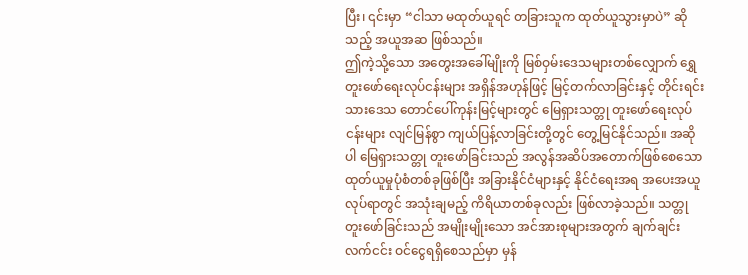ပြီး၊ ၎င်းမှာ “ငါသာ မထုတ်ယူရင် တခြားသူက ထုတ်ယူသွားမှာပဲ” ဆိုသည့် အယူအဆ ဖြစ်သည်။
ဤကဲ့သို့သော အတွေးအခေါ်မျိုးကို မြစ်ဝှမ်းဒေသများတစ်လျှောက် ရွှေတူးဖော်ရေးလုပ်ငန်းများ အရှိန်အဟုန်ဖြင့် မြင့်တက်လာခြင်းနှင့် တိုင်းရင်းသားဒေသ တောင်ပေါ်ကုန်းမြင့်များတွင် မြေရှားသတ္တု တူးဖော်ရေးလုပ်ငန်းများ လျင်မြန်စွာ ကျယ်ပြန့်လာခြင်းတို့တွင် တွေ့မြင်နိုင်သည်။ အဆိုပါ မြေရှားသတ္တု တူးဖော်ခြင်းသည် အလွန်အဆိပ်အတောက်ဖြစ်စေသော ထုတ်ယူမှုပုံစံတစ်ခုဖြစ်ပြီး အခြားနိုင်ငံများနှင့် နိုင်ငံရေးအရ အပေးအယူလုပ်ရာတွင် အသုံးချမည့် ကိရိယာတစ်ခုလည်း ဖြစ်လာခဲ့သည်။ သတ္တုတူးဖော်ခြင်းသည် အမျိုးမျိုးသော အင်အားစုများအတွက် ချက်ချင်းလက်ငင်း ဝင်ငွေရရှိစေသည်မှာ မှန်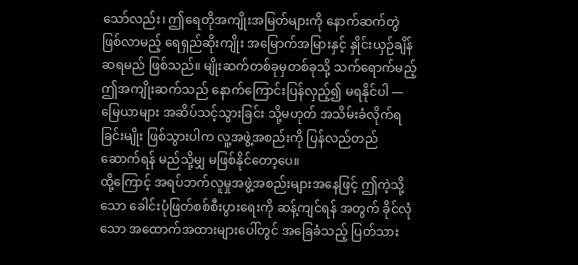သော်လည်း၊ ဤရေတိုအကျိုးအမြတ်များကို နောက်ဆက်တွဲဖြစ်လာမည့် ရေရှည်ဆိုးကျိုး အမြောက်အမြားနှင့် နှိုင်းယှဉ်ချိန်ဆရမည် ဖြစ်သည်။ မျိုးဆက်တစ်ခုမှတစ်ခုသို့ သက်ရောက်မည့် ဤအကျိုးဆက်သည် နောက်ကြောင်းပြန်လှည့်၍ မရနိုင်ပါ — မြေယာများ အဆိပ်သင့်သွားခြင်း သို့မဟုတ် အသိမ်းခံလိုက်ရခြင်းမျိုး ဖြစ်သွားပါက လူ့အဖွဲ့အစည်းကို ပြန်လည်တည်ဆောက်ရန် မည်သို့မျှ မဖြစ်နိုင်တော့ပေ။
ထို့ကြောင့် အရပ်ဘက်လူမှုအဖွဲ့အစည်းများအနေဖြင့် ဤကဲ့သို့သော ခေါင်းပုံဖြတ်စစ်စီးပွားရေးကို ဆန့်ကျင်ရန် အတွက် ခိုင်လုံသော အထောက်အထားများပေါ်တွင် အခြေခံသည့် ပြတ်သား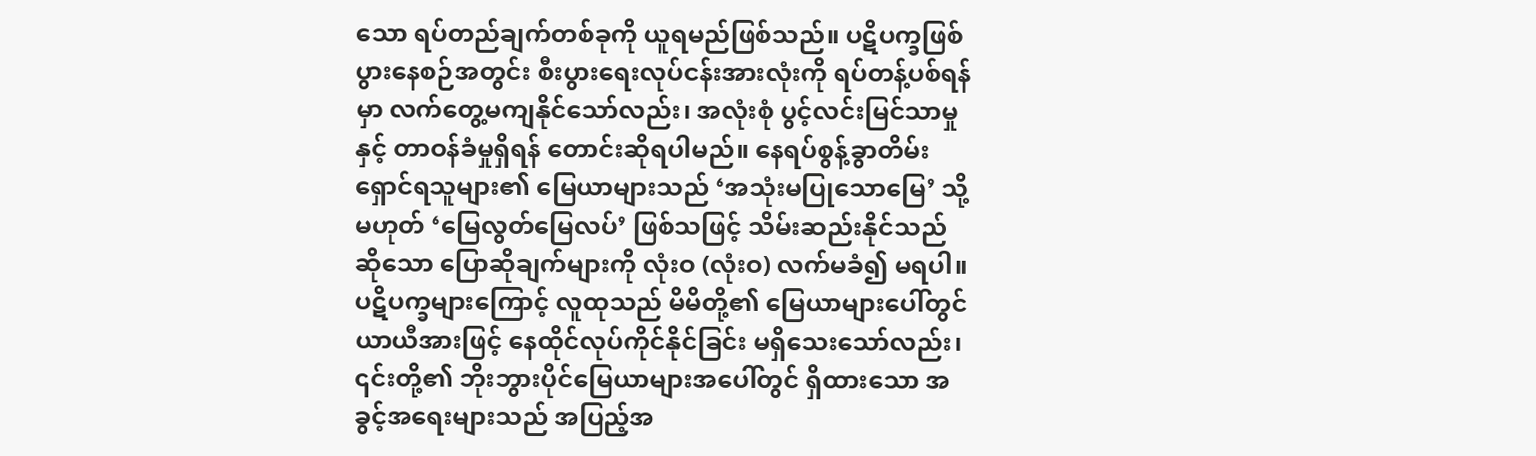သော ရပ်တည်ချက်တစ်ခုကို ယူရမည်ဖြစ်သည်။ ပဋိပက္ခဖြစ်ပွားနေစဉ်အတွင်း စီးပွားရေးလုပ်ငန်းအားလုံးကို ရပ်တန့်ပစ်ရန်မှာ လက်တွေ့မကျနိုင်သော်လည်း၊ အလုံးစုံ ပွင့်လင်းမြင်သာမှုနှင့် တာဝန်ခံမှုရှိရန် တောင်းဆိုရပါမည်။ နေရပ်စွန့်ခွာတိမ်းရှောင်ရသူများ၏ မြေယာများသည် ‘အသုံးမပြုသောမြေ’ သို့မဟုတ် ‘မြေလွတ်မြေလပ်’ ဖြစ်သဖြင့် သိမ်းဆည်းနိုင်သည်ဆိုသော ပြောဆိုချက်များကို လုံးဝ (လုံးဝ) လက်မခံ၍ မရပါ။ ပဋိပက္ခများကြောင့် လူထုသည် မိမိတို့၏ မြေယာများပေါ်တွင် ယာယီအားဖြင့် နေထိုင်လုပ်ကိုင်နိုင်ခြင်း မရှိသေးသော်လည်း၊ ၎င်းတို့၏ ဘိုးဘွားပိုင်မြေယာများအပေါ်တွင် ရှိထားသော အခွင့်အရေးများသည် အပြည့်အ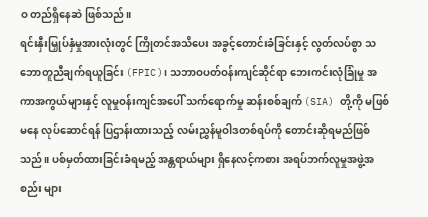ဝ တည်ရှိနေဆဲ ဖြစ်သည်။
ရင်းနှီးမြှုပ်နှံမှုအားလုံးတွင် ကြိုတင်အသိပေး အခွင့်တောင်းခံခြင်းနှင့် လွတ်လပ်စွာ သဘောတူညီချက်ရယူခြင်း (FPIC)၊ သဘာဝပတ်ဝန်းကျင်ဆိုင်ရာ ဘေးကင်းလုံခြုံမှု အကာအကွယ်များနှင့် လူမှုဝန်းကျင်အပေါ် သက်ရောက်မှု ဆန်းစစ်ချက် (SIA) တို့ကို မဖြစ်မနေ လုပ်ဆောင်ရန် ပြဌာန်းထားသည့် လမ်းညွှန်မူဝါဒတစ်ရပ်ကို တောင်းဆိုရမည်ဖြစ်သည်။ ပစ်မှတ်ထားခြင်းခံရမည့် အန္တရာယ်များ ရှိနေလင့်ကစား အရပ်ဘက်လူမှုအဖွဲ့အစည်း များ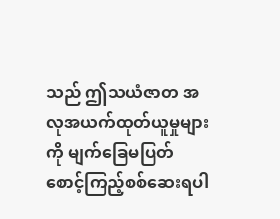သည် ဤသယံဇာတ အလုအယက်ထုတ်ယူမှုများကို မျက်ခြေမပြတ် စောင့်ကြည့်စစ်ဆေးရပါ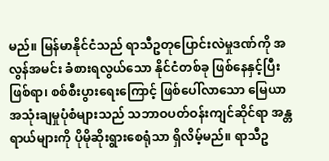မည်။ မြန်မာနိုင်ငံသည် ရာသီဥတုပြောင်းလဲမှုဒဏ်ကို အလွန်အမင်း ခံစားရလွယ်သော နိုင်ငံတစ်ခု ဖြစ်နေနှင့်ပြီးဖြစ်ရာ၊ စစ်စီးပွားရေးကြောင့် ဖြစ်ပေါ်လာသော မြေယာအသုံးချမှုပုံစံများသည် သဘာဝပတ်ဝန်းကျင်ဆိုင်ရာ အန္တရာယ်များကို ပိုမိုဆိုးရွားစေရုံသာ ရှိလိမ့်မည်။ ရာသီဥ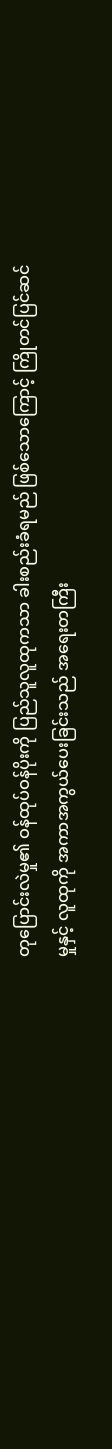တုပြောင်းလဲမှု၏ ဝန်ထုပ်ဝန်ပိုးကို ပြည်သူလူထုကသာ ခါးစည်းခံရမည် ဖြစ်သောကြောင့် ကြိုတင်ပြင်ဆင်မှုနှင့် လူထုကို အကာအကွယ်ပေးခြင်းသည် အရေးတကြီး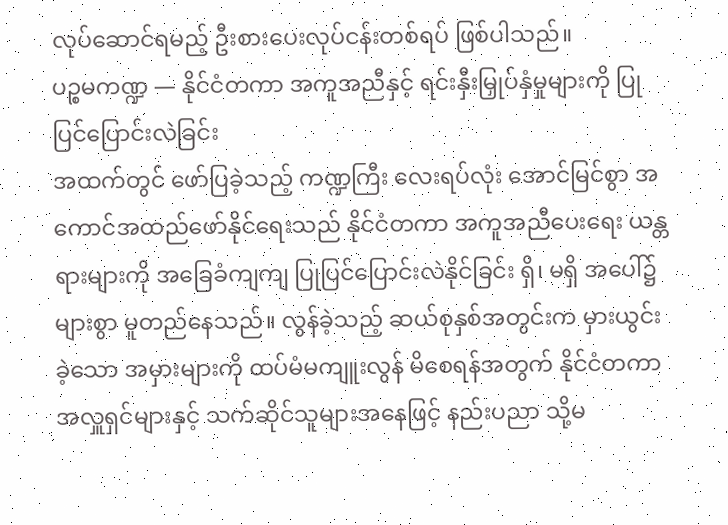လုပ်ဆောင်ရမည့် ဦးစားပေးလုပ်ငန်းတစ်ရပ် ဖြစ်ပါသည်။
ပဉ္စမကဏ္ဍ — နိုင်ငံတကာ အကူအညီနှင့် ရင်းနှီးမြှုပ်နှံမှုများကို ပြုပြင်ပြောင်းလဲခြင်း
အထက်တွင် ဖော်ပြခဲ့သည့် ကဏ္ဍကြီး လေးရပ်လုံး အောင်မြင်စွာ အကောင်အထည်ဖော်နိုင်ရေးသည် နိုင်ငံတကာ အကူအညီပေးရေး ယန္တရားများကို အခြေခံကျကျ ပြုပြင်ပြောင်းလဲနိုင်ခြင်း ရှိ၊ မရှိ အပေါ်၌ များစွာ မူတည်နေသည်။ လွန်ခဲ့သည့် ဆယ်စုနှစ်အတွင်းက မှားယွင်းခဲ့သော အမှားများကို ထပ်မံမကျူးလွန် မိစေရန်အတွက် နိုင်ငံတကာ အလှူရှင်များနှင့် သက်ဆိုင်သူများအနေဖြင့် နည်းပညာ သို့မ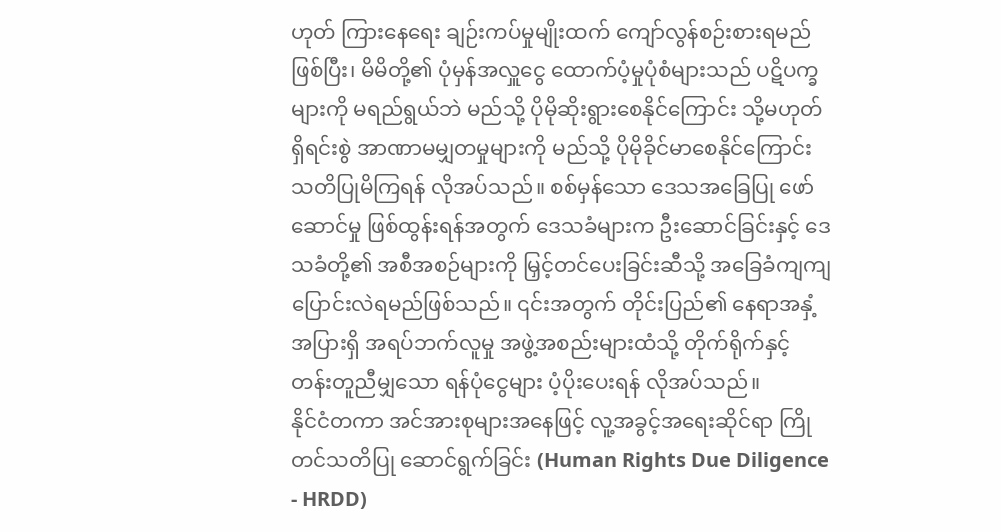ဟုတ် ကြားနေရေး ချဉ်းကပ်မှုမျိုးထက် ကျော်လွန်စဉ်းစားရမည်ဖြစ်ပြီး၊ မိမိတို့၏ ပုံမှန်အလှူငွေ ထောက်ပံ့မှုပုံစံများသည် ပဋိပက္ခများကို မရည်ရွယ်ဘဲ မည်သို့ ပိုမိုဆိုးရွားစေနိုင်ကြောင်း သို့မဟုတ် ရှိရင်းစွဲ အာဏာမမျှတမှုများကို မည်သို့ ပိုမိုခိုင်မာစေနိုင်ကြောင်း သတိပြုမိကြရန် လိုအပ်သည်။ စစ်မှန်သော ဒေသအခြေပြု ဖော်ဆောင်မှု ဖြစ်ထွန်းရန်အတွက် ဒေသခံများက ဦးဆောင်ခြင်းနှင့် ဒေသခံတို့၏ အစီအစဉ်များကို မြှင့်တင်ပေးခြင်းဆီသို့ အခြေခံကျကျ ပြောင်းလဲရမည်ဖြစ်သည်။ ၎င်းအတွက် တိုင်းပြည်၏ နေရာအနှံ့အပြားရှိ အရပ်ဘက်လူမှု အဖွဲ့အစည်းများထံသို့ တိုက်ရိုက်နှင့် တန်းတူညီမျှသော ရန်ပုံငွေများ ပံ့ပိုးပေးရန် လိုအပ်သည်။
နိုင်ငံတကာ အင်အားစုများအနေဖြင့် လူ့အခွင့်အရေးဆိုင်ရာ ကြိုတင်သတိပြု ဆောင်ရွက်ခြင်း (Human Rights Due Diligence - HRDD)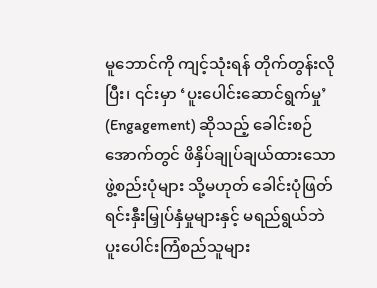မူဘောင်ကို ကျင့်သုံးရန် တိုက်တွန်းလိုပြီး၊ ၎င်းမှာ ‘ပူးပေါင်းဆောင်ရွက်မှု’ (Engagement) ဆိုသည့် ခေါင်းစဉ်အောက်တွင် ဖိနှိပ်ချုပ်ချယ်ထားသော ဖွဲ့စည်းပုံများ သို့မဟုတ် ခေါင်းပုံဖြတ် ရင်းနှီးမြှုပ်နှံမှုများနှင့် မရည်ရွယ်ဘဲ ပူးပေါင်းကြံစည်သူများ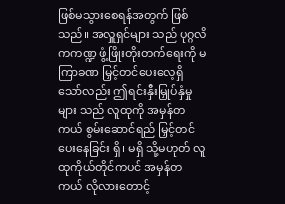ဖြစ်မသွားစေရန်အတွက် ဖြစ်သည်။ အလှူရှင်များ သည် ပုဂ္ဂလိကကဏ္ဍ ဖွံ့ဖြိုးတိုးတက်ရေးကို မကြာခဏ မြှင့်တင်ပေးလေ့ရှိသော်လည်း ဤရင်းနှီးမြှုပ်နှံမှုများ သည် လူထုကို အမှန်တကယ် စွမ်းဆောင်ရည် မြှင့်တင်ပေးနေခြင်း ရှိ၊ မရှိ သို့မဟုတ် လူထုကိုယ်တိုင်ကပင် အမှန်တကယ် လိုလားတောင့်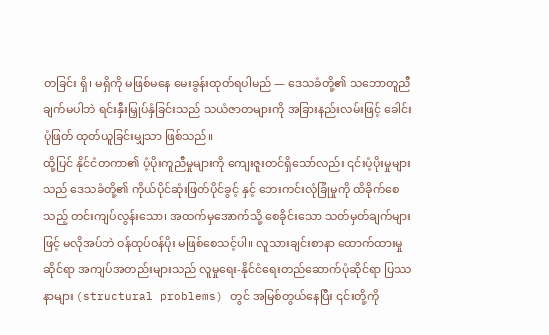တခြင်း ရှိ၊ မရှိကို မဖြစ်မနေ မေးခွန်းထုတ်ရပါမည် — ဒေသခံတို့၏ သဘောတူညီချက်မပါဘဲ ရင်းနှီးမြှုပ်နှံခြင်းသည် သယံဇာတများကို အခြားနည်းလမ်းဖြင့် ခေါင်းပုံဖြတ် ထုတ်ယူခြင်းမျှသာ ဖြစ်သည်။
ထို့ပြင် နိုင်ငံတကာ၏ ပံ့ပိုးကူညီမှုများကို ကျေးဇူးတင်ရှိသော်လည်း ၎င်းပံ့ပိုးမှုများသည် ဒေသခံတို့၏ ကိုယ်ပိုင်ဆုံးဖြတ်ပိုင်ခွင့် နှင့် ဘေးကင်းလုံခြုံမှုကို ထိခိုက်စေသည့် တင်းကျပ်လွန်းသော၊ အထက်မှအောက်သို့ စေခိုင်းသော သတ်မှတ်ချက်များဖြင့် မလိုအပ်ဘဲ ဝန်ထုပ်ဝန်ပိုး မဖြစ်စေသင့်ပါ။ လူသားချင်းစာနာ ထောက်ထားမှုဆိုင်ရာ အကျပ်အတည်းများသည် လူမှုရေး-နိုင်ငံရေးတည်ဆောက်ပုံဆိုင်ရာ ပြဿနာများ (structural problems) တွင် အမြစ်တွယ်နေပြီး ၎င်းတို့ကို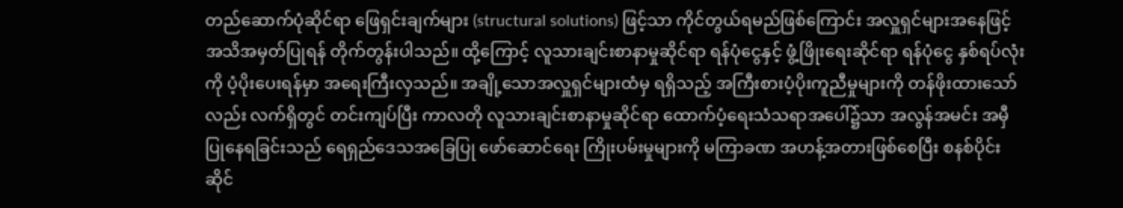တည်ဆောက်ပုံဆိုင်ရာ ဖြေရှင်းချက်များ (structural solutions) ဖြင့်သာ ကိုင်တွယ်ရမည်ဖြစ်ကြောင်း အလှူရှင်များအနေဖြင့် အသိအမှတ်ပြုရန် တိုက်တွန်းပါသည်။ ထို့ကြောင့် လူသားချင်းစာနာမှုဆိုင်ရာ ရန်ပုံငွေနှင့် ဖွံ့ဖြိုးရေးဆိုင်ရာ ရန်ပုံငွေ နှစ်ရပ်လုံးကို ပံ့ပိုးပေးရန်မှာ အရေးကြီးလှသည်။ အချို့သောအလှူရှင်များထံမှ ရရှိသည့် အကြီးစားပံ့ပိုးကူညီမှုများကို တန်ဖိုးထားသော်လည်း လက်ရှိတွင် တင်းကျပ်ပြီး ကာလတို လူသားချင်းစာနာမှုဆိုင်ရာ ထောက်ပံ့ရေးသံသရာအပေါ်၌သာ အလွန်အမင်း အမှီပြုနေရခြင်းသည် ရေရှည်ဒေသအခြေပြု ဖော်ဆောင်ရေး ကြိုးပမ်းမှုများကို မကြာခဏ အဟန့်အတားဖြစ်စေပြီး စနစ်ပိုင်းဆိုင်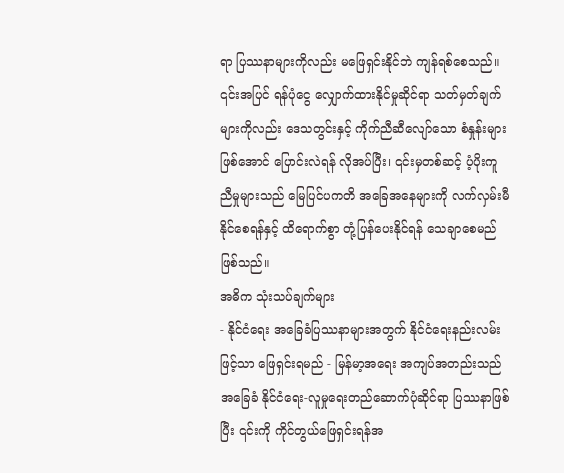ရာ ပြဿနာများကိုလည်း မဖြေရှင်းနိုင်ဘဲ ကျန်ရစ်စေသည်။
၎င်းအပြင် ရန်ပုံငွေ လျှောက်ထားနိုင်မှုဆိုင်ရာ သတ်မှတ်ချက်များကိုလည်း ဒေသတွင်းနှင့် ကိုက်ညီဆီလျော်သော စံနှုန်းများဖြစ်အောင် ပြောင်းလဲရန် လိုအပ်ပြီး၊ ၎င်းမှတစ်ဆင့် ပံ့ပိုးကူညီမှုများသည် မြေပြင်ပကတိ အခြေအနေများကို လက်လှမ်းမီနိုင်စေရန်နှင့် ထိရောက်စွာ တုံ့ပြန်ပေးနိုင်ရန် သေချာစေမည် ဖြစ်သည်။
အဓိက သုံးသပ်ချက်များ
- နိုင်ငံရေး အခြေခံပြဿနာများအတွက် နိုင်ငံရေးနည်းလမ်းဖြင့်သာ ဖြေရှင်းရမည် - မြန်မာ့အရေး အကျပ်အတည်းသည် အခြေခံ နိုင်ငံရေး-လူမှုရေးတည်ဆောက်ပုံဆိုင်ရာ ပြဿနာဖြစ်ပြီး ၎င်းကို ကိုင်တွယ်ဖြေရှင်းရန်အ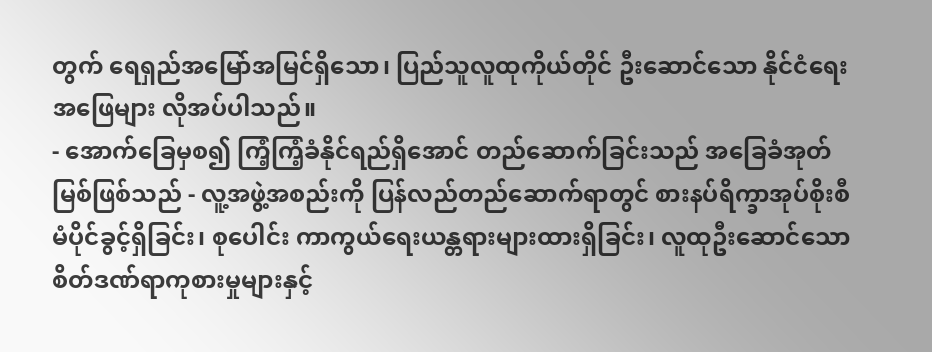တွက် ရေရှည်အမြော်အမြင်ရှိသော၊ ပြည်သူလူထုကိုယ်တိုင် ဦးဆောင်သော နိုင်ငံရေးအဖြေများ လိုအပ်ပါသည်။
- အောက်ခြေမှစ၍ ကြံ့ကြံ့ခံနိုင်ရည်ရှိအောင် တည်ဆောက်ခြင်းသည် အခြေခံအုတ်မြစ်ဖြစ်သည် - လူ့အဖွဲ့အစည်းကို ပြန်လည်တည်ဆောက်ရာတွင် စားနပ်ရိက္ခာအုပ်စိုးစီမံပိုင်ခွင့်ရှိခြင်း၊ စုပေါင်း ကာကွယ်ရေးယန္တရားများထားရှိခြင်း၊ လူထုဦးဆောင်သော စိတ်ဒဏ်ရာကုစားမှုများနှင့်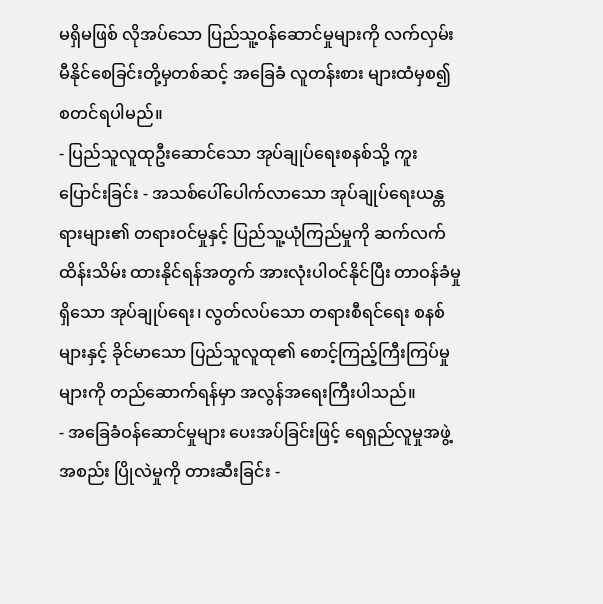မရှိမဖြစ် လိုအပ်သော ပြည်သူ့ဝန်ဆောင်မှုများကို လက်လှမ်းမီနိုင်စေခြင်းတို့မှတစ်ဆင့် အခြေခံ လူတန်းစား များထံမှစ၍ စတင်ရပါမည်။
- ပြည်သူလူထုဦးဆောင်သော အုပ်ချုပ်ရေးစနစ်သို့ ကူးပြောင်းခြင်း - အသစ်ပေါ်ပေါက်လာသော အုပ်ချုပ်ရေးယန္တရားများ၏ တရားဝင်မှုနှင့် ပြည်သူ့ယုံကြည်မှုကို ဆက်လက်ထိန်းသိမ်း ထားနိုင်ရန်အတွက် အားလုံးပါဝင်နိုင်ပြီး တာဝန်ခံမှုရှိသော အုပ်ချုပ်ရေး၊ လွတ်လပ်သော တရားစီရင်ရေး စနစ်များနှင့် ခိုင်မာသော ပြည်သူလူထု၏ စောင့်ကြည့်ကြီးကြပ်မှုများကို တည်ဆောက်ရန်မှာ အလွန်အရေးကြီးပါသည်။
- အခြေခံဝန်ဆောင်မှုများ ပေးအပ်ခြင်းဖြင့် ရေရှည်လူမှုအဖွဲ့အစည်း ပြိုလဲမှုကို တားဆီးခြင်း -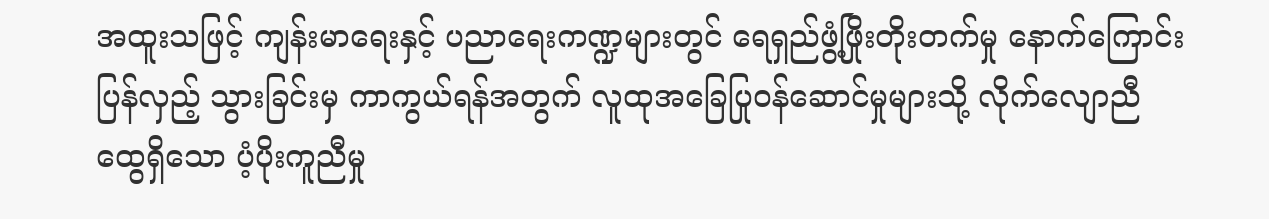အထူးသဖြင့် ကျန်းမာရေးနှင့် ပညာရေးကဏ္ဍများတွင် ရေရှည်ဖွံ့ဖြိုးတိုးတက်မှု နောက်ကြောင်းပြန်လှည့် သွားခြင်းမှ ကာကွယ်ရန်အတွက် လူထုအခြေပြုဝန်ဆောင်မှုများသို့ လိုက်လျောညီထွေရှိသော ပံ့ပိုးကူညီမှု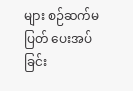များ စဉ်ဆက်မပြတ် ပေးအပ်ခြင်း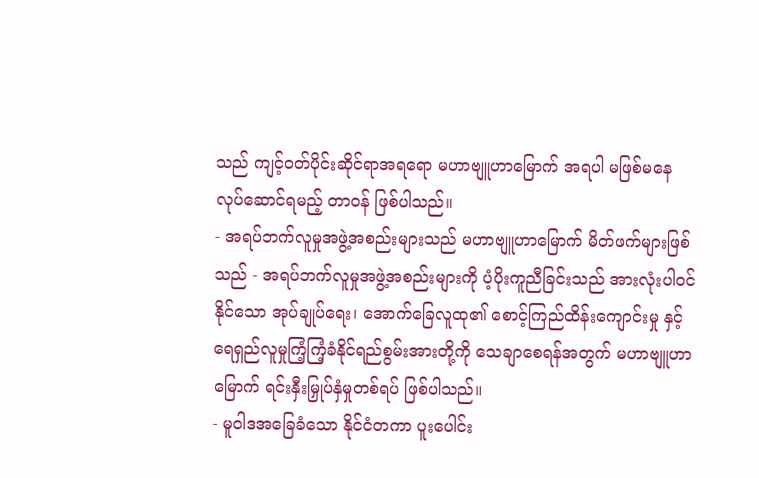သည် ကျင့်ဝတ်ပိုင်းဆိုင်ရာအရရော မဟာဗျူဟာမြောက် အရပါ မဖြစ်မနေ လုပ်ဆောင်ရမည့် တာဝန် ဖြစ်ပါသည်။
- အရပ်ဘက်လူမှုအဖွဲ့အစည်းများသည် မဟာဗျူဟာမြောက် မိတ်ဖက်များဖြစ်သည် - အရပ်ဘက်လူမှုအဖွဲ့အစည်းများကို ပံ့ပိုးကူညီခြင်းသည် အားလုံးပါဝင်နိုင်သော အုပ်ချုပ်ရေး၊ အောက်ခြေလူထု၏ စောင့်ကြည်ထိန်းကျောင်းမှု နှင့် ရေရှည်လူမှုကြံ့ကြံ့ခံနိုင်ရည်စွမ်းအားတို့ကို သေချာစေရန်အတွက် မဟာဗျူဟာမြောက် ရင်းနှီးမြှုပ်နှံမှုတစ်ရပ် ဖြစ်ပါသည်။
- မူဝါဒအခြေခံသော နိုင်ငံတကာ ပူးပေါင်း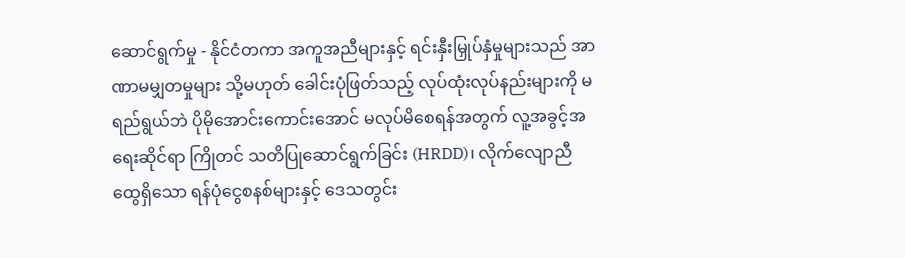ဆောင်ရွက်မှု - နိုင်ငံတကာ အကူအညီများနှင့် ရင်းနှီးမြှုပ်နှံမှုများသည် အာဏာမမျှတမှုများ သို့မဟုတ် ခေါင်းပုံဖြတ်သည့် လုပ်ထုံးလုပ်နည်းများကို မရည်ရွယ်ဘဲ ပိုမိုအောင်းကောင်းအောင် မလုပ်မိစေရန်အတွက် လူ့အခွင့်အရေးဆိုင်ရာ ကြိုတင် သတိပြုဆောင်ရွက်ခြင်း (HRDD)၊ လိုက်လျောညီထွေရှိသော ရန်ပုံငွေစနစ်များနှင့် ဒေသတွင်း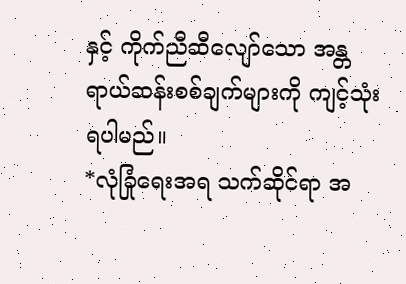နှင့် ကိုက်ညီဆီလျော်သော အန္တရာယ်ဆန်းစစ်ချက်များကို ကျင့်သုံးရပါမည်။
*လုံခြုံရေးအရ သက်ဆိုင်ရာ အ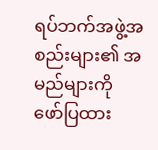ရပ်ဘက်အဖွဲ့အစည်းများ၏ အမည်များကို ဖော်ပြထား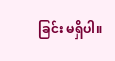ခြင်း မရှိပါ။